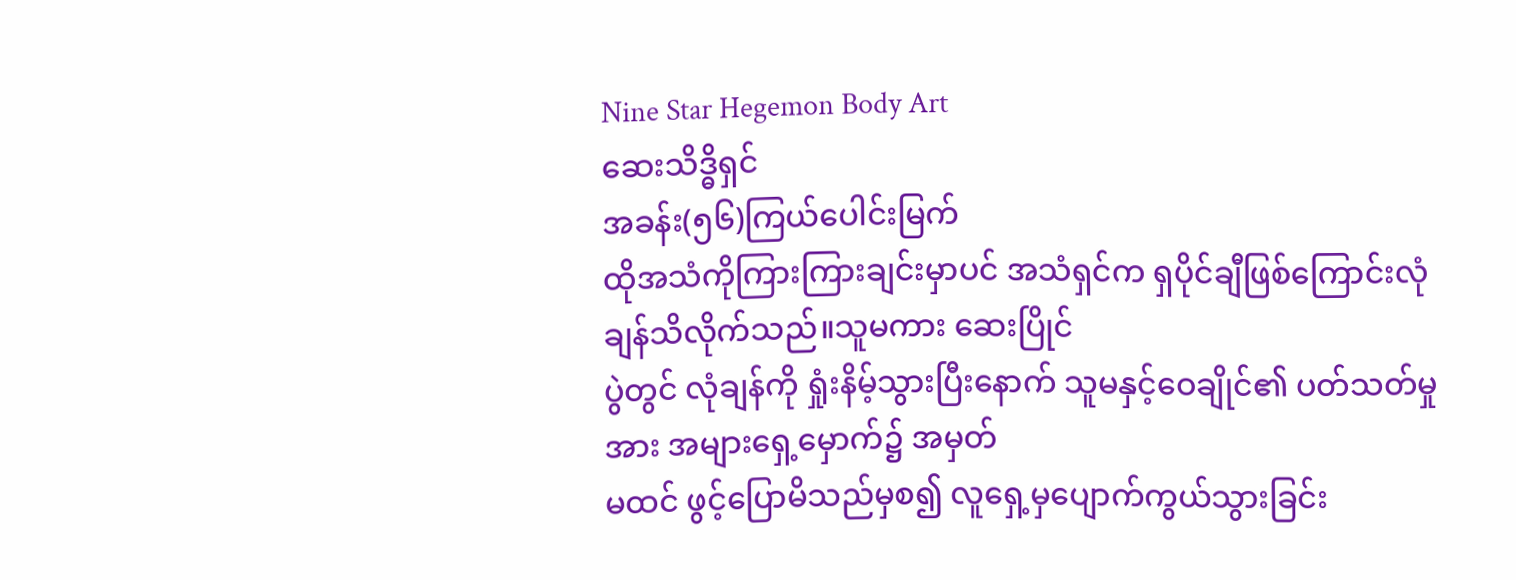Nine Star Hegemon Body Art
ဆေးသိဒ္ဓိရှင်
အခန်း(၅၆)ကြယ်ပေါင်းမြက်
ထိုအသံကိုကြားကြားချင်းမှာပင် အသံရှင်က ရှပိုင်ချီဖြစ်ကြောင်းလုံချန်သိလိုက်သည်။သူမကား ဆေးပြိုင်
ပွဲတွင် လုံချန်ကို ရှုံးနိမ့်သွားပြီးနောက် သူမနှင့်ဝေချိုင်၏ ပတ်သတ်မှုအား အများရှေ့မှောက်၌ အမှတ်
မထင် ဖွင့်ပြောမိသည်မှစ၍ လူရှေ့မှပျောက်ကွယ်သွားခြင်း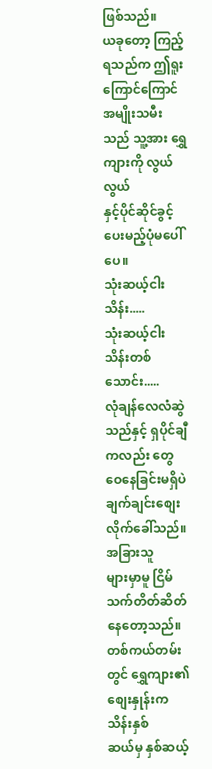ဖြစ်သည်။
ယခုတော့ ကြည့်ရသည်က ဤရူးကြောင်ကြောင်အမျိုးသမီးသည် သူ့အား ရွှေကျားကို လွယ်လွယ်
နှင့်ပိုင်ဆိုင်ခွင့်ပေးမည့်ပုံမပေါ်ပေ။
သုံးဆယ့်ငါးသိန်း.....
သုံးဆယ့်ငါးသိန်းတစ်သောင်း.....
လုံချန်လေလံဆွဲသည်နှင့် ရှပိုင်ချီကလည်း တွေဝေနေခြင်းမရှိပဲ ချက်ချင်းစျေးလိုက်ခေါ်သည်။အခြားသူ
များမှာမူ ငြိမ်သက်တိတ်ဆိတ်နေတော့သည်။တစ်ကယ်တမ်းတွင် ရွှေကျား၏ စျေးနှုန်းက သိန်းနှစ်
ဆယ်မှ နှစ်ဆယ့်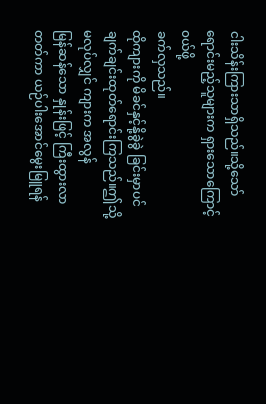ငါးသိန်းကြားသာရှိသည်။သို့သော် ရောင်းမည့်သူများက ရှားသောကြောင့် ၀ယ်ဖို့
ခက်လှသည်။
ထိုကျားကို မိခင်နှင့်နို့ခွဲခွဲ ခြင်းမှာပင် ချက်ချင်းထုတ်ရောင်းကြသည်။ဤသို့မလုပ်လျှင် ကျားက အလွန်
မြန်ဆန်သော နှုန်းဖြင့် ကြီးထွားလာတတ်ကာ ယဉ်ပါးအောင်မွေးမြူရန်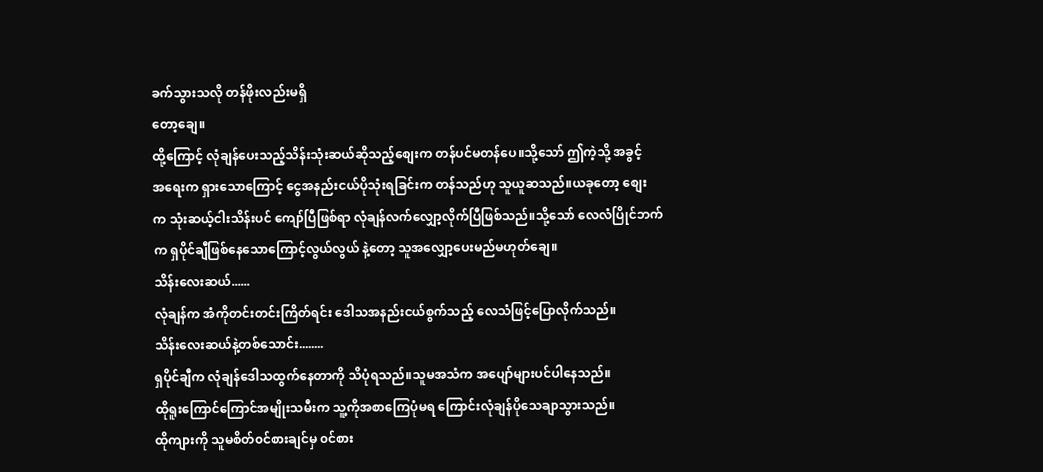ခက်သွားသလို တန်ဖိုးလည်းမရှိ
တော့ချေ။
ထို့ကြောင့် လုံချန်ပေးသည့်သိန်းသုံးဆယ်ဆိုသည့်စျေးက တန်ပင်မတန်ပေ။သို့သော် ဤကဲ့သို့ အခွင့်
အရေးက ရှားသောကြောင့် ငွေအနည်းငယ်ပိုသုံးရခြင်းက တန်သည်ဟု သူယူဆသည်။ယခုတော့ စျေး
က သုံးဆယ့်ငါးသိန်းပင် ကျော်ပြီဖြစ်ရာ လုံချန်လက်လျှော့လိုက်ပြီဖြစ်သည်။သို့သော် လေလံပြိုင်ဘက်
က ရှပိုင်ချီဖြစ်နေသောကြောင့်လွယ်လွယ် နဲ့တော့ သူအလျှော့ပေးမည်မဟုတ်ချေ။
သိန်းလေးဆယ်......
လုံချန်က အံကိုတင်းတင်းကြိတ်ရင်း ဒေါသအနည်းငယ်စွက်သည့် လေသံဖြင့်ပြောလိုက်သည်။
သိန်းလေးဆယ်နဲ့တစ်သောင်း........
ရှပိုင်ချီက လုံချန်ဒေါသထွက်နေတာကို သိပုံရသည်။သူမအသံက အပျော်များပင်ပါနေသည်။
ထိုရူးကြောင်ကြောင်အမျိုးသမီးက သူ့ကိုအစာကြေပုံမရ ကြောင်းလုံချန်ပိုသေချာသွားသည်။
ထိုကျားကို သူမစိတ်၀င်စားချင်မှ ၀င်စား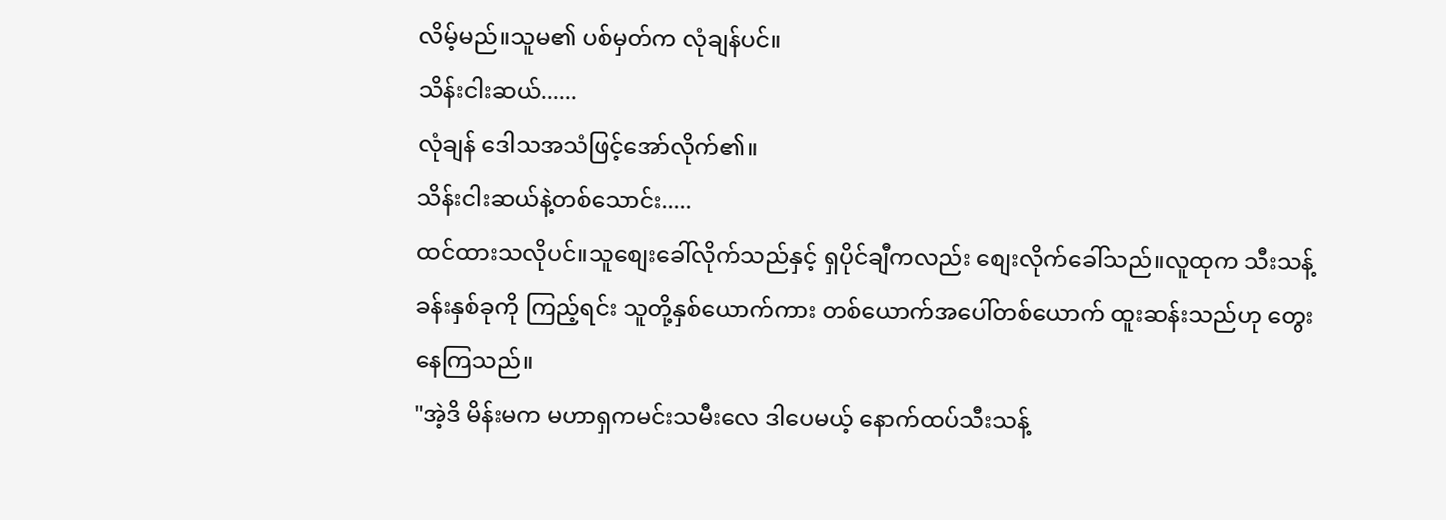လိမ့်မည်။သူမ၏ ပစ်မှတ်က လုံချန်ပင်။
သိန်းငါးဆယ်......
လုံချန် ဒေါသအသံဖြင့်အော်လိုက်၏။
သိန်းငါးဆယ်နဲ့တစ်သောင်း.....
ထင်ထားသလိုပင်။သူစျေးခေါ်လိုက်သည်နှင့် ရှပိုင်ချီကလည်း စျေးလိုက်ခေါ်သည်။လူထုက သီးသန့်
ခန်းနှစ်ခုကို ကြည့်ရင်း သူတို့နှစ်ယောက်ကား တစ်ယောက်အပေါ်တစ်ယောက် ထူးဆန်းသည်ဟု တွေး
နေကြသည်။
"အဲ့ဒိ မိန်းမက မဟာရှကမင်းသမီးလေ ဒါပေမယ့် နောက်ထပ်သီးသန့်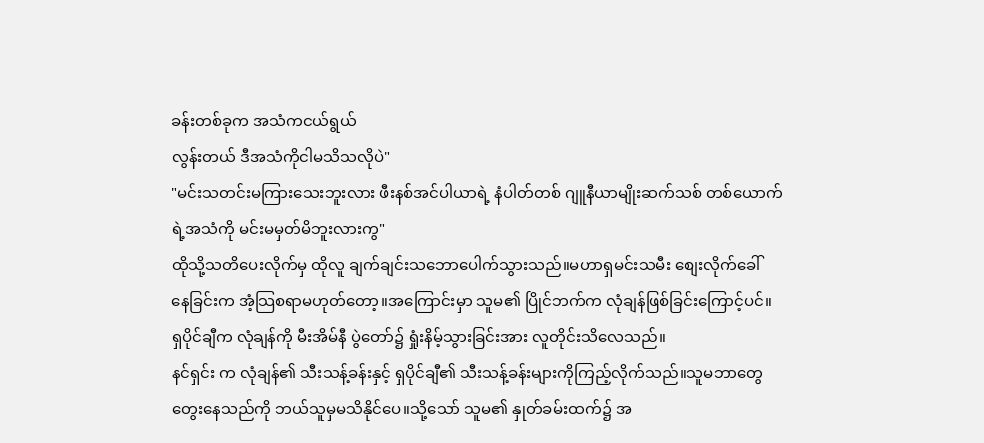ခန်းတစ်ခုက အသံကငယ်ရွယ်
လွန်းတယ် ဒီအသံကိုငါမသိသလိုပဲ"
"မင်းသတင်းမကြားသေးဘူးလား ဖီးနစ်အင်ပါယာရဲ့ နံပါတ်တစ် ဂျူနီယာမျိုးဆက်သစ် တစ်ယောက်
ရဲ့အသံကို မင်းမမှတ်မိဘူးလားကွ"
ထိုသို့သတိပေးလိုက်မှ ထိုလူ ချက်ချင်းသဘောပေါက်သွားသည်။မဟာရှမင်းသမီး စျေးလိုက်ခေါ်
နေခြင်းက အံ့သြစရာမဟုတ်တော့။အကြောင်းမှာ သူမ၏ ပြိုင်ဘက်က လုံချန်ဖြစ်ခြင်းကြောင့်ပင်။
ရှပိုင်ချီက လုံချန်ကို မီးအိမ်နီ ပွဲတော်၌ ရှုံးနိမ့်သွားခြင်းအား လူတိုင်းသိလေသည်။
နင်ရှင်း က လုံချန်၏ သီးသန့်ခန်းနှင့် ရှပိုင်ချီ၏ သီးသန့်ခန်းများကိုကြည့်လိုက်သည်။သူမဘာတွေ
တွေးနေသည်ကို ဘယ်သူမှမသိနိုင်ပေ။သို့သော် သူမ၏ နှုတ်ခမ်းထက်၌ အ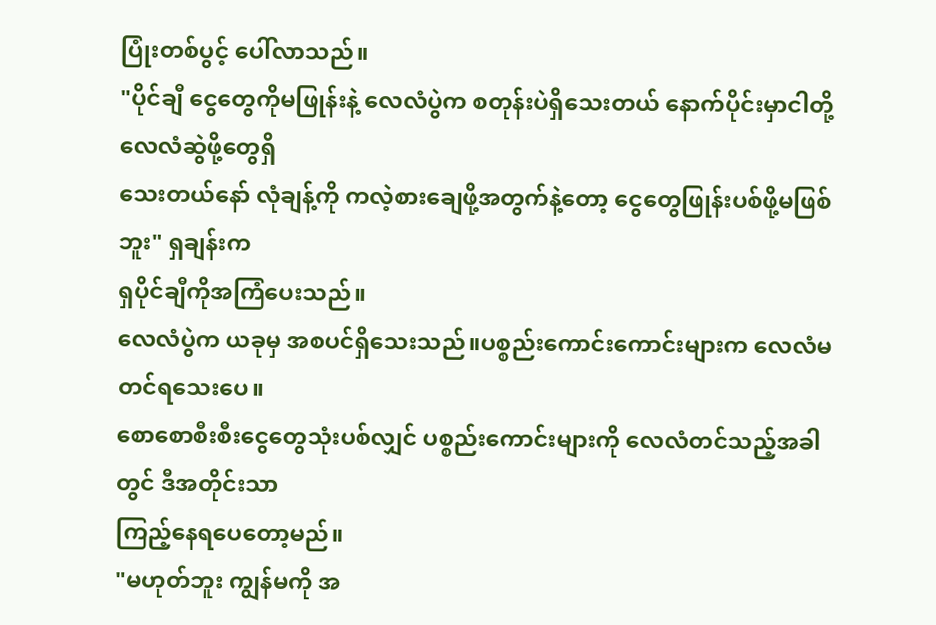ပြုံးတစ်ပွင့် ပေါ်လာသည်။
"ပိုင်ချီ ငွေတွေကိုမဖြုန်းနဲ့ လေလံပွဲက စတုန်းပဲရှိသေးတယ် နောက်ပိုင်းမှာငါတို့ လေလံဆွဲဖို့တွေရှိ
သေးတယ်နော် လုံချန့်ကို ကလဲ့စားချေဖို့အတွက်နဲ့တော့ ငွေတွေဖြုန်းပစ်ဖို့မဖြစ်ဘူး" ရှချန်းက
ရှပိုင်ချီကိုအကြံပေးသည်။
လေလံပွဲက ယခုမှ အစပင်ရှိသေးသည်။ပစ္စည်းကောင်းကောင်းများက လေလံမတင်ရသေးပေ။
စောစောစီးစီးငွေတွေသုံးပစ်လျှင် ပစ္စည်းကောင်းများကို လေလံတင်သည့်အခါတွင် ဒီအတိုင်းသာ
ကြည့်နေရပေတော့မည်။
"မဟုတ်ဘူး ကျွန်မကို အ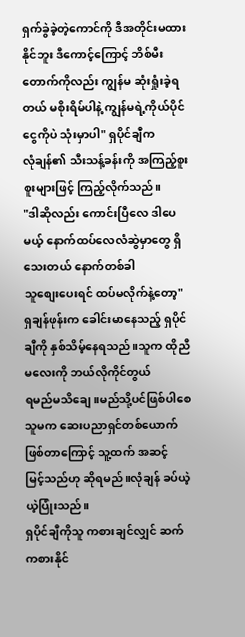ရှက်ခွဲခဲ့တဲ့ကောင်ကို ဒီအတိုင်းမထားနိုင်ဘူး ဒီကောင့်ကြောင့် ဘိစ်မီး
တောက်ကိုလည်း ကျွန်မ ဆုံးရှုံးခဲ့ရတယ် မစိုးရိမ်ပါနဲ့ ကျွန်မရဲ့ကိုယ်ပိုင်ငွေကိုပဲ သုံးမှာပါ" ရှပိုင်ချီက
လုံချန်၏ သီးသန့်ခန်းကို အကြည့်စူးစူးများဖြင့် ကြည့်လိုက်သည်။
"ဒါဆိုလည်း ကောင်းပြီလေ ဒါပေမယ့် နောက်ထပ်လေလံဆွဲမှာတွေ ရှိသေးတယ် နောက်တစ်ခါ
သူစျေးပေးရင် ထပ်မလိုက်နဲ့တော့"
ရှချန်ဖုန်းက ခေါင်းမာနေသည့် ရှပိုင်ချီကို နှစ်သိမ့်နေရသည်။သူက ထိုညီမလေးကို ဘယ်လိုကိုင်တွယ်
ရမည်မသိချေ။မည်သို့ပင်ဖြစ်ပါစေ သူမက ဆေးပညာရှင်တစ်ယောက်ဖြစ်တာကြောင့် သူ့ထက် အဆင့်
မြင့်သည်ဟု ဆိုရမည်။လုံချန် ခပ်ယဲ့ယဲ့ပြုံးသည်။
ရှပိုင်ချီကိုသူ ကစားချင်လျှင် ဆက်ကစားနိုင်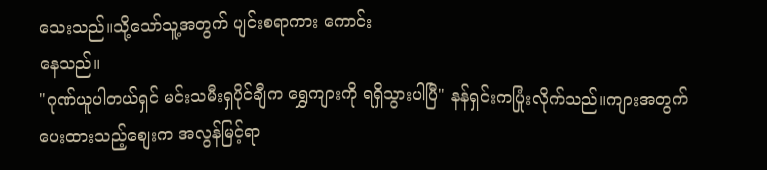သေးသည်။သို့သော်သူ့အတွက် ပျင်းစရာကား ကောင်း
နေသည်။
"ဂုဏ်ယူပါတယ်ရှင် မင်းသမီးရှပိုင်ချီက ရွှေကျားကို ရရှိသွားပါပြီ" နန်ရှင်းကပြုံးလိုက်သည်။ကျားအတွက်
ပေးထားသည့်စျေးက အလွန်မြင့်ရာ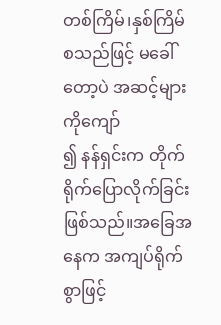တစ်ကြိမ်၊နှစ်ကြိမ် စသည်ဖြင့် မခေါ်တော့ပဲ အဆင့်များကိုကျော်
၍ နန်ရှင်းက တိုက်ရိုက်ပြောလိုက်ခြင်းဖြစ်သည်။အခြေအနေက အကျပ်ရိုက်စွာဖြင့်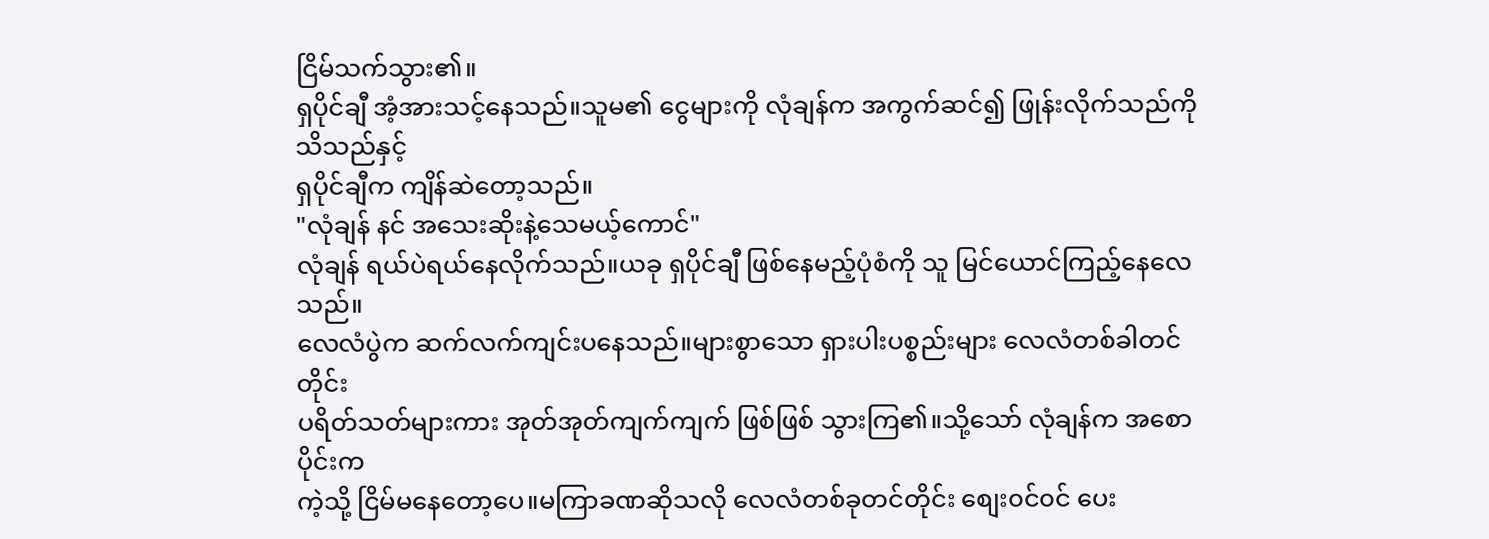ငြိမ်သက်သွား၏။
ရှပိုင်ချီ အံ့အားသင့်နေသည်။သူမ၏ ငွေများကို လုံချန်က အကွက်ဆင်၍ ဖြုန်းလိုက်သည်ကို သိသည်နှင့်
ရှပိုင်ချီက ကျိန်ဆဲတော့သည်။
"လုံချန် နင် အသေးဆိုးနဲ့သေမယ့်ကောင်"
လုံချန် ရယ်ပဲရယ်နေလိုက်သည်။ယခု ရှပိုင်ချီ ဖြစ်နေမည့်ပုံစံကို သူ မြင်ယောင်ကြည့်နေလေသည်။
လေလံပွဲက ဆက်လက်ကျင်းပနေသည်။များစွာသော ရှားပါးပစ္စည်းများ လေလံတစ်ခါတင်တိုင်း
ပရိတ်သတ်များကား အုတ်အုတ်ကျက်ကျက် ဖြစ်ဖြစ် သွားကြ၏။သို့သော် လုံချန်က အစောပိုင်းက
ကဲ့သို့ ငြိမ်မနေတော့ပေ။မကြာခဏဆိုသလို လေလံတစ်ခုတင်တိုင်း စျေး၀င်၀င် ပေး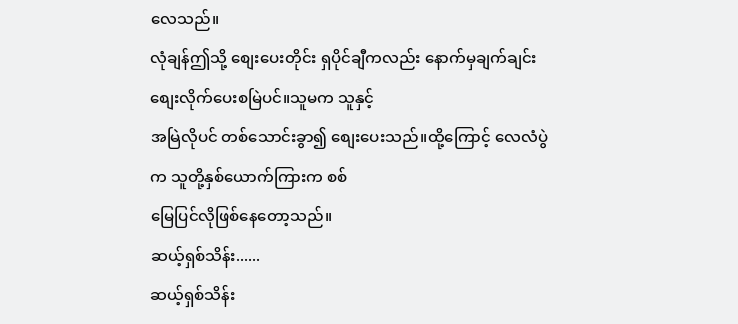လေသည်။
လုံချန်ဤသို့ စျေးပေးတိုင်း ရှပိုင်ချီကလည်း နောက်မှချက်ချင်း စျေးလိုက်ပေးစမြဲပင်။သူမက သူနှင့်
အမြဲလိုပင် တစ်သောင်းခွာ၍ စျေးပေးသည်။ထို့ကြောင့် လေလံပွဲက သူတို့နှစ်ယောက်ကြားက စစ်
မြေပြင်လိုဖြစ်နေတော့သည်။
ဆယ့်ရှစ်သိန်း......
ဆယ့်ရှစ်သိန်း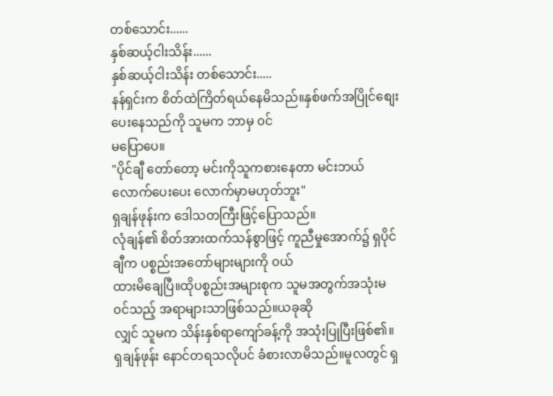တစ်သောင်း......
နှစ်ဆယ့်ငါးသိန်း......
နှစ်ဆယ့်ငါးသိန်း တစ်သောင်း.....
နန်ရှင်းက စိတ်ထဲကြိတ်ရယ်နေမိသည်။နှစ်ဖက်အပြိုင်စျေးပေးနေသည်ကို သူမက ဘာမှ ၀င်
မပြောပေ။
"ပိုင်ချီ တော်တော့ မင်းကိုသူကစားနေတာ မင်းဘယ်လောက်ပေးပေး လောက်မှာမဟုတ်ဘူး"
ရှချန်ဖုန်းက ဒေါသတကြီးဖြင့်ပြောသည်။
လုံချန်၏ စိတ်အားထက်သန်စွာဖြင့် ကူညီမှုအောက်၌ ရှပိုင်ချီက ပစ္စည်းအတော်များများကို ၀ယ်
ထားမိချေပြီ။ထိုပစ္စည်းအများစုက သူမအတွက်အသုံးမ၀င်သည့် အရာများသာဖြစ်သည်။ယခုဆို
လျှင် သူမက သိန်းနှစ်ရာကျော်ခန့်ကို အသုံးပြုပြီးဖြစ်၏။
ရှချန်ဖုန်း နောင်တရသလိုပင် ခံစားလာမိသည်။မူလတွင် ရှ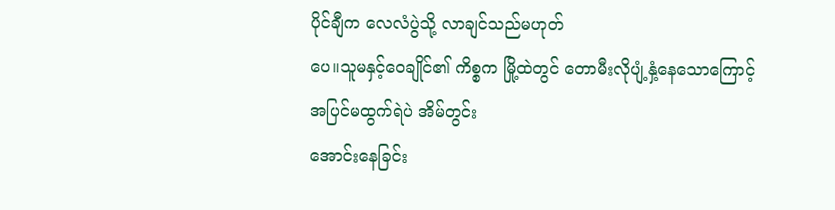ပိုင်ချီက လေလံပွဲသို့ လာချင်သည်မဟုတ်
ပေ။သူမနှင့်ဝေချိုင်၏ ကိစ္စက မြို့ထဲတွင် တောမီးလိုပျံ့နှံ့နေသောကြောင့် အပြင်မထွက်ရဲပဲ အိမ်တွင်း
အောင်းနေခြင်း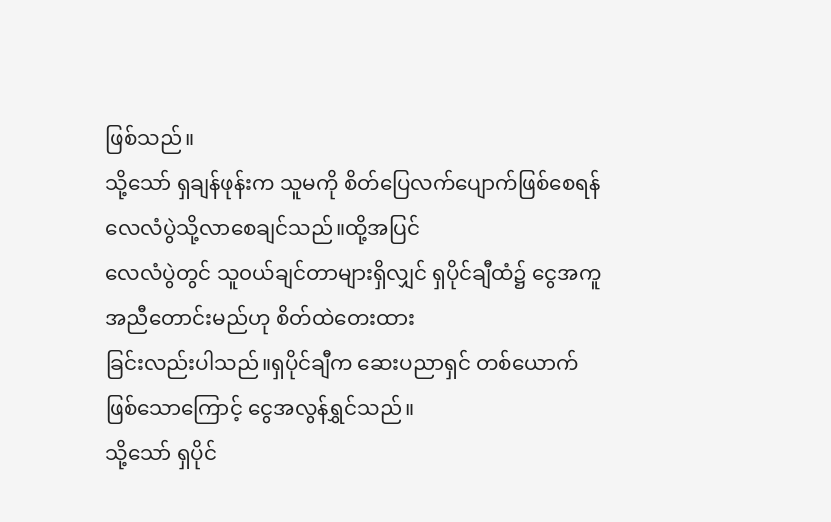ဖြစ်သည်။
သို့သော် ရှချန်ဖုန်းက သူမကို စိတ်ပြေလက်ပျောက်ဖြစ်စေရန် လေလံပွဲသို့လာစေချင်သည်။ထို့အပြင်
လေလံပွဲတွင် သူ၀ယ်ချင်တာများရှိလျှင် ရှပိုင်ချီထံ၌ ငွေအကူအညီတောင်းမည်ဟု စိတ်ထဲတေးထား
ခြင်းလည်းပါသည်။ရှပိုင်ချီက ဆေးပညာရှင် တစ်ယောက်ဖြစ်သောကြောင့် ငွေအလွန်ရွှင်သည်။
သို့သော် ရှပိုင်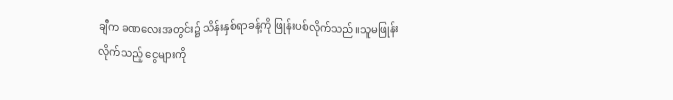ချီက ခဏလေးအတွင်း၌ သိန်းနှစ်ရာခန့်ကို ဖြုန်းပစ်လိုက်သည်။သူမဖြုန်း
လိုက်သည့် ငွေများကို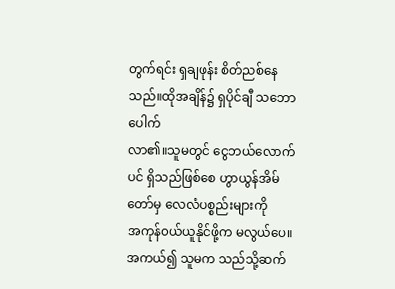တွက်ရင်း ရှချဖုန်း စိတ်ညစ်နေသည်။ထိုအချိန်၌ ရှပိုင်ချီ သဘောပေါက်
လာ၏။သူမတွင် ငွေဘယ်လောက်ပင် ရှိသည်ဖြစ်စေ ဟွာယွန်အိမ်တော်မှ လေလံပစ္စည်းများကို
အကုန်၀ယ်ယူနိုင်ဖို့က မလွယ်ပေ။အကယ်၍ သူမက သည်သို့ဆက်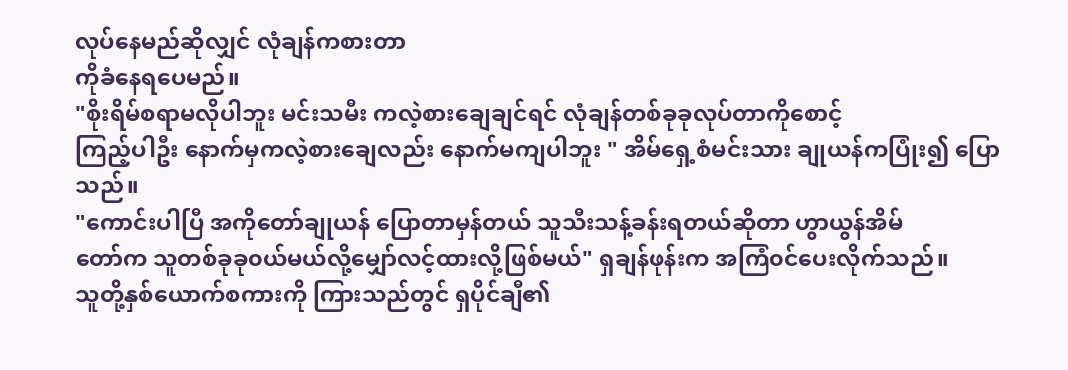လုပ်နေမည်ဆိုလျှင် လုံချန်ကစားတာ
ကိုခံနေရပေမည်။
"စိုးရိမ်စရာမလိုပါဘူး မင်းသမီး ကလဲ့စားချေချင်ရင် လုံချန်တစ်ခုခုလုပ်တာကိုစောင့်
ကြည့်ပါဦး နောက်မှကလဲ့စားချေလည်း နောက်မကျပါဘူး " အိမ်ရှေ့စံမင်းသား ချုယန်ကပြုံး၍ ပြော
သည်။
"ကောင်းပါပြီ အကိုတော်ချုယန် ပြောတာမှန်တယ် သူသီးသန့်ခန်းရတယ်ဆိုတာ ဟွာယွန်အိမ်
တော်က သူတစ်ခုခု၀ယ်မယ်လို့မျှော်လင့်ထားလို့ဖြစ်မယ်" ရှချန်ဖုန်းက အကြံ၀င်ပေးလိုက်သည်။
သူတို့နှစ်ယောက်စကားကို ကြားသည်တွင် ရှပိုင်ချီ၏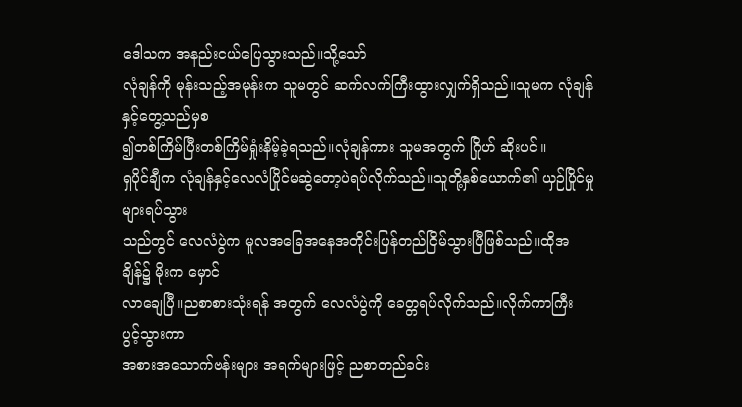ဒေါသက အနည်းငယ်ပြေသွားသည်။သို့သော်
လုံချန်ကို မုန်းသည့်အမုန်းက သူမတွင် ဆက်လက်ကြီးထွားလျှက်ရှိသည်။သူမက လုံချန်နှင့်တွေ့သည်မှစ
၍တစ်ကြိမ်ပြီးတစ်ကြိမ်ရှုံးနိမ့်ခဲ့ရသည်။လုံချန်ကား သူမအတွက် ဂြိုဟ် ဆိုးပင်။
ရှပိုင်ချီက လုံချန်နှင့်လေလံပြိုင်မဆွဲတော့ပဲရပ်လိုက်သည်။သူတို့နှစ်ယောက်၏ ယှဉ်ပြိုင်မှုများရပ်သွား
သည်တွင် လေလံပွဲက မူလအခြေအနေအတိုင်းပြန်တည်ငြိမ်သွားပြီဖြစ်သည်။ထိုအချိန်၌ မိုးက မှောင်
လာချေပြီ။ညစာစားသုံးရန် အတွက် လေလံပွဲကို ခေတ္တရပ်လိုက်သည်။လိုက်ကာကြီး ပွင့်သွားကာ
အစားအသောက်ဗန်းများ အရက်များဖြင့် ညစာတည်ခင်း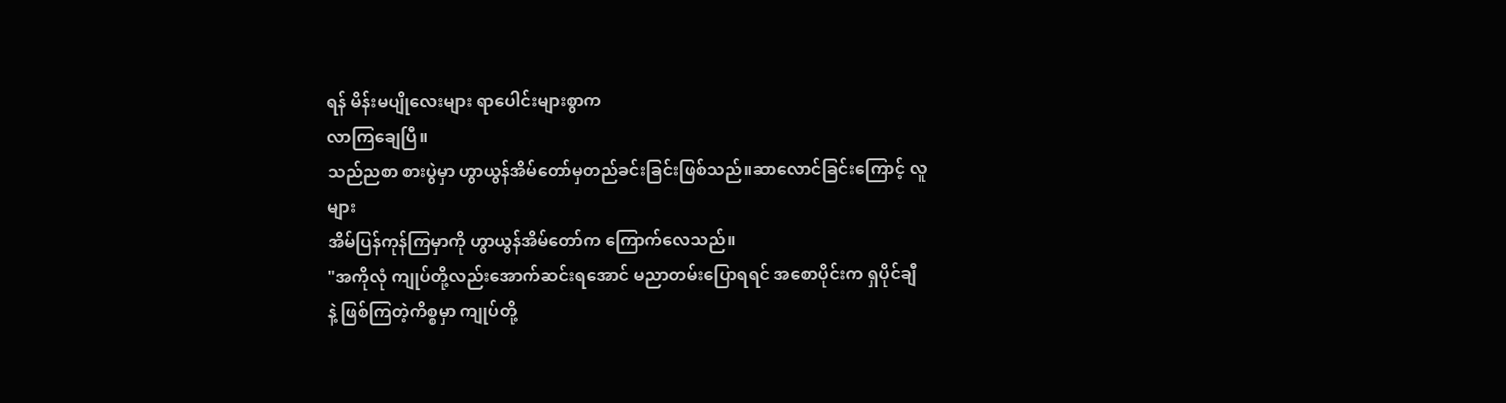ရန် မိန်းမပျိုလေးများ ရာပေါင်းများစွာက
လာကြချေပြီ။
သည်ညစာ စားပွဲမှာ ဟွာယွန်အိမ်တော်မှတည်ခင်းခြင်းဖြစ်သည်။ဆာလောင်ခြင်းကြောင့် လူများ
အိမ်ပြန်ကုန်ကြမှာကို ဟွာယွန်အိမ်တော်က ကြောက်လေသည်။
"အကိုလုံ ကျုပ်တို့လည်းအောက်ဆင်းရအောင် မညာတမ်းပြောရရင် အစောပိုင်းက ရှပိုင်ချီ
နဲ့ ဖြစ်ကြတဲ့ကိစ္စမှာ ကျုပ်တို့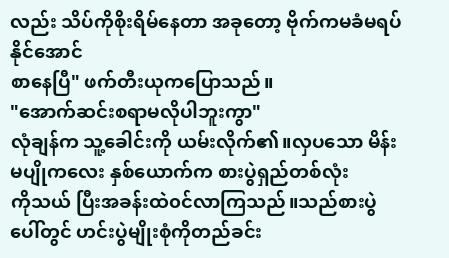လည်း သိပ်ကိုစိုးရိမ်နေတာ အခုတော့ ဗိုက်ကမခံမရပ်နိုင်အောင်
စာနေပြီ" ဖက်တီးယုကပြောသည်။
"အောက်ဆင်းစရာမလိုပါဘူးကွာ"
လုံချန်က သူ့ခေါင်းကို ယမ်းလိုက်၏။လှပသော မိန်းမပျိုကလေး နှစ်ယောက်က စားပွဲရှည်တစ်လုံး
ကိုသယ် ပြီးအခန်းထဲ၀င်လာကြသည်။သည်စားပွဲ ပေါ်တွင် ဟင်းပွဲမျိုးစုံကိုတည်ခင်း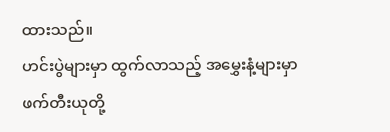ထားသည်။
ဟင်းပွဲများမှာ ထွက်လာသည့် အမွှေးနံ့များမှာ ဖက်တီးယုတို့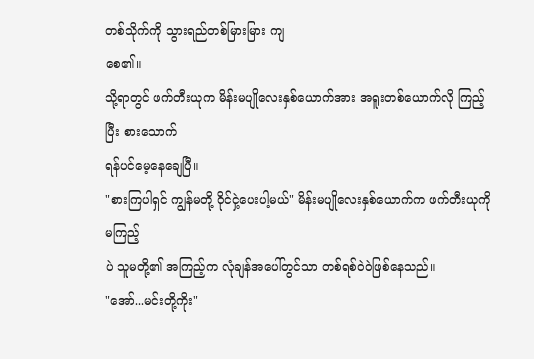တစ်သိုက်ကို သွားရည်တစ်မြားမြား ကျ
စေ၏။
သို့ရာတွင် ဖက်တီးယုက မိန်းမပျိုလေးနှစ်ယောက်အား အရူးတစ်ယောက်လို ကြည့်ပြီး စားသောက်
ရန်ပင်မေ့နေချေပြီ။
"စားကြပါရှင် ကျွန်မတို့ ဝိုင်ငှဲ့ပေးပါ့မယ်" မိန်းမပျိုလေးနှစ်ယောက်က ဖက်တီးယုကို မကြည့်
ပဲ သူမတို့၏ အကြည့်က လုံချန်အပေါ်တွင်သာ တစ်ရစ်ဝဲ၀ဲဖြစ်နေသည်။
"အော်...မင်းတို့ကိုး"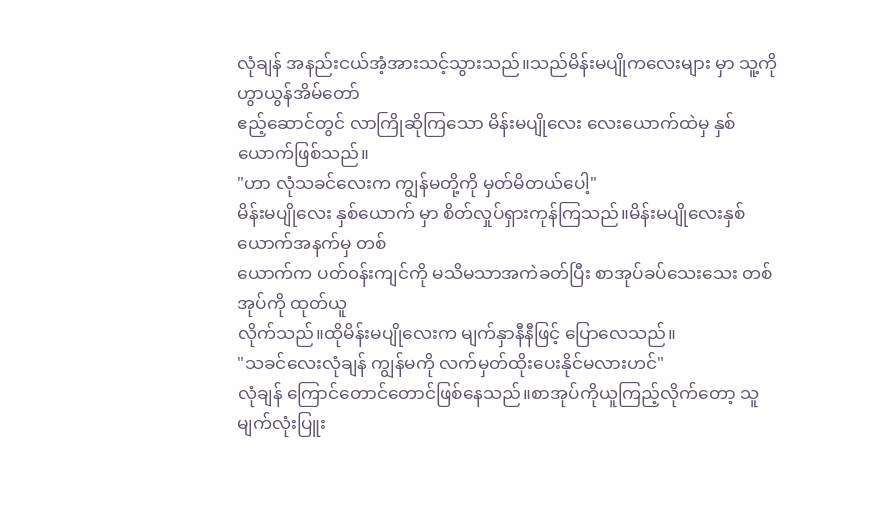လုံချန် အနည်းငယ်အံ့အားသင့်သွားသည်။သည်မိန်းမပျိုကလေးများ မှာ သူ့ကိုဟွာယွန်အိမ်တော်
ဧည့်ဆောင်တွင် လာကြိုဆိုကြသော မိန်းမပျိုလေး လေးယောက်ထဲမှ နှစ်ယောက်ဖြစ်သည်။
"ဟာ လုံသခင်လေးက ကျွန်မတို့ကို မှတ်မိတယ်ပေါ့"
မိန်းမပျိုလေး နှစ်ယောက် မှာ စိတ်လှုပ်ရှားကုန်ကြသည်။မိန်းမပျိုလေးနှစ်ယောက်အနက်မှ တစ်
ယောက်က ပတ်၀န်းကျင်ကို မသိမသာအကဲခတ်ပြီး စာအုပ်ခပ်သေးသေး တစ်အုပ်ကို ထုတ်ယူ
လိုက်သည်။ထိုမိန်းမပျိုလေးက မျက်နှာနီနီဖြင့် ပြောလေသည်။
"သခင်လေးလုံချန် ကျွန်မကို လက်မှတ်ထိုးပေးနိုင်မလားဟင်"
လုံချန် ကြောင်တောင်တောင်ဖြစ်နေသည်။စာအုပ်ကိုယူကြည့်လိုက်တော့ သူမျက်လုံးပြူး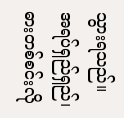သွားရသည်။
အရပ်ရှည်ရှည်၊ဓားတစ်စင်းလို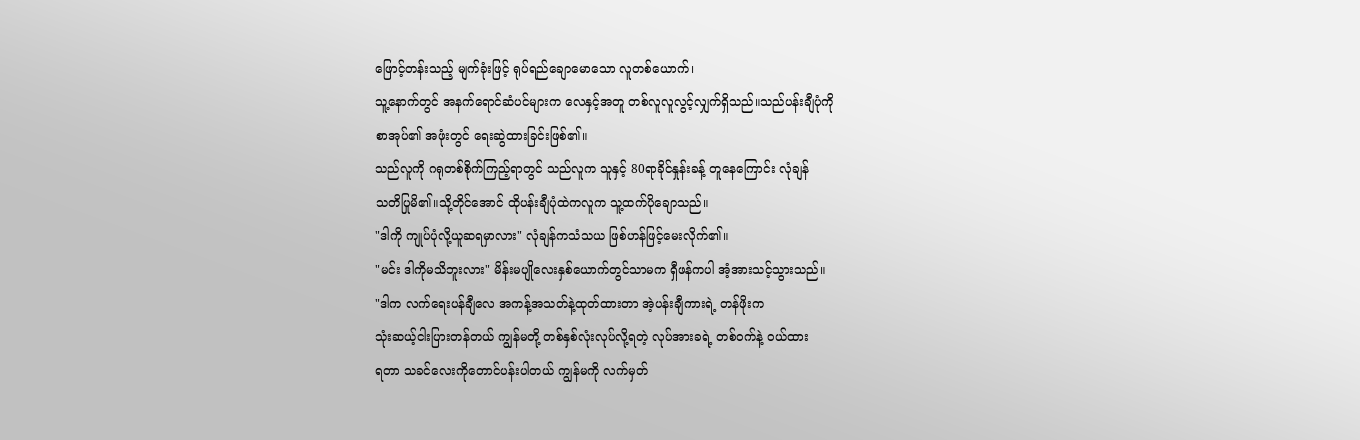ဖြောင့်တန်းသည့် မျက်ခုံးဖြင့် ရုပ်ရည်ချောမောသော လူတစ်ယောက်၊
သူ့နောက်တွင် အနက်ရောင်ဆံပင်များက လေနှင့်အတူ တစ်လူလူလွင့်လျှက်ရှိသည်။သည်ပန်းချီပုံကို
စာအုပ်၏ အဖုံးတွင် ရေးဆွဲထားခြင်းဖြစ်၏။
သည်လူကို ဂရုတစ်စိုက်ကြည့်ရာတွင် သည်လူက သူနှင့် 80ရာခိုင်နှုန်းခန့် တူနေကြောင်း လုံချန်
သတိပြုမိ၏။သို့တိုင်အောင် ထိုပန်းချီပုံထဲကလူက သူ့ထက်ပိုချောသည်။
"ဒါကို ကျုပ်ပုံလို့ယူဆရမှာလား" လုံချန်ကသံသယ ဖြစ်ဟန်ဖြင့်မေးလိုက်၏။
"မင်း ဒါကိုမသိဘူးလား" မိန်းမပျိုလေးနှစ်ယောက်တွင်သာမက ရှီဖန်ကပါ အံ့အားသင့်သွားသည်။
"ဒါက လက်ရေးပန်ချီလေ အကန့်အသတ်နဲ့ထုတ်ထားတာ အဲ့ပန်းချီကားရဲ့ တန်ဖိုးက
သုံးဆယ့်ငါးပြားတန်တယ် ကျွန်မတို့ တစ်နှစ်လုံးလုပ်လို့ရတဲ့ လုပ်အားခရဲ့ တစ်၀က်နဲ့ ၀ယ်ထား
ရတာ သခင်လေးကိုတောင်ပန်းပါတယ် ကျွန်မကို လက်မှတ်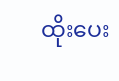ထိုးပေး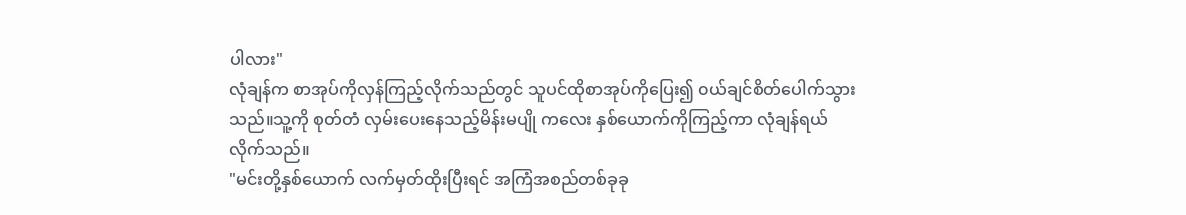ပါလား"
လုံချန်က စာအုပ်ကိုလှန်ကြည့်လိုက်သည်တွင် သူပင်ထိုစာအုပ်ကိုပြေး၍ ၀ယ်ချင်စိတ်ပေါက်သွား
သည်။သူ့ကို စုတ်တံ လှမ်းပေးနေသည့်မိန်းမပျို ကလေး နှစ်ယောက်ကိုကြည့်ကာ လုံချန်ရယ်
လိုက်သည်။
"မင်းတို့နှစ်ယောက် လက်မှတ်ထိုးပြီးရင် အကြံအစည်တစ်ခုခု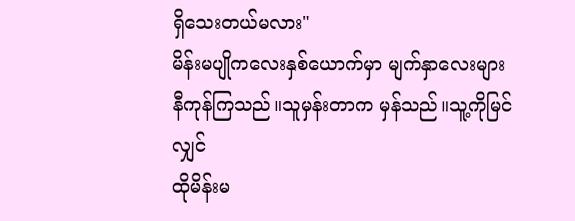ရှိသေးတယ်မလား"
မိန်းမပျိုကလေးနှစ်ယောက်မှာ မျက်နှာလေးများနီကုန်ကြသည်။သူမှန်းတာက မှန်သည်။သူ့ကိုမြင်လျှင်
ထိုမိန်းမ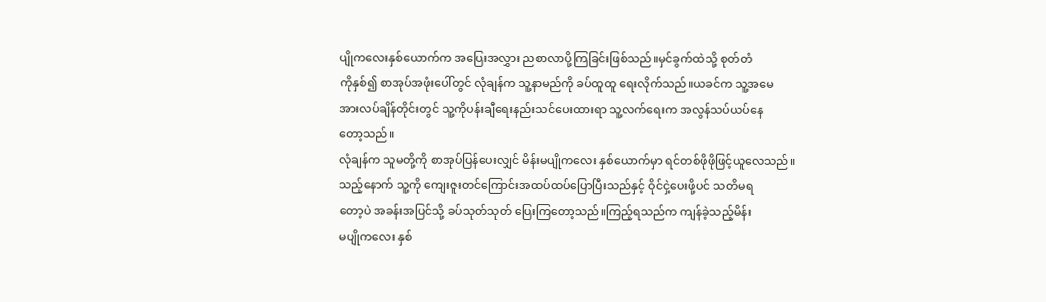ပျိုကလေးနှစ်ယောက်က အပြေးအလွှား ညစာလာပို့ကြခြင်းဖြစ်သည်။မှင်ခွက်ထဲသို့ စုတ်တံ
ကိုနှစ်၍ စာအုပ်အဖုံးပေါ်တွင် လုံချန်က သူ့နာမည်ကို ခပ်ထူထူ ရေးလိုက်သည်။ယခင်က သူ့အမေ
အားလပ်ချိန်တိုင်းတွင် သူ့ကိုပန်းချီရေးနည်းသင်ပေးထားရာ သူ့လက်ရေးက အလွန်သပ်ယပ်နေ
တော့သည်။
လုံချန်က သူမတို့ကို စာအုပ်ပြန်ပေးလျှင် မိန်းမပျိုကလေး နှစ်ယောက်မှာ ရင်တစ်ဖိုဖိုဖြင့်ယူလေသည်။
သည့်နောက် သူ့ကို ကျေးဇူးတင်ကြောင်းအထပ်ထပ်ပြောပြီးသည်နှင့် ဝိုင်ငှဲ့ပေးဖို့ပင် သတိမရ
တော့ပဲ အခန်းအပြင်သို့ ခပ်သုတ်သုတ် ပြေးကြတော့သည်။ကြည့်ရသည်က ကျန်ခဲ့သည့်မိန်း
မပျိုကလေး နှစ်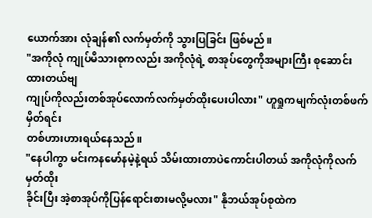ယောက်အား လုံချန်၏ လက်မှတ်ကို သွားပြခြင်း ဖြစ်မည်။
"အကိုလုံ ကျုပ်မိသားစုကလည်း အကိုလုံရဲ့ စာအုပ်တွေကိုအများကြီး စုဆောင်းထားတယ်ဗျ
ကျုပ်ကိုလည်းတစ်အုပ်လောက်လက်မှတ်ထိုးပေးပါလား" ဟူရှုကမျက်လုံးတစ်ဖက်မှိတ်ရင်း
တစ်ဟားဟားရယ်နေသည်။
"နေပါကွာ မင်းကနမော်နမဲ့နဲ့ရယ် သိမ်းထားတာပဲကောင်းပါတယ် အကိုလုံကိုလက်မှတ်ထိုး
ခိုင်းပြီး အဲ့စာအုပ်ကိုပြန်ရောင်းစားမလို့မလား" နိုဘယ်အုပ်စုထဲက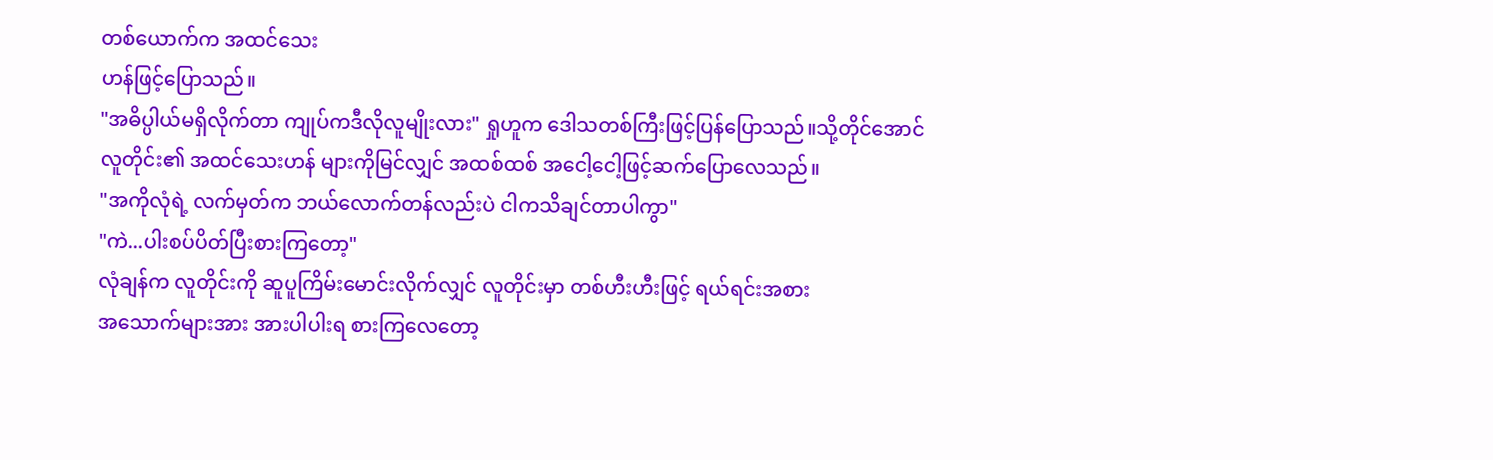တစ်ယောက်က အထင်သေး
ဟန်ဖြင့်ပြောသည်။
"အဓိပ္ပါယ်မရှိလိုက်တာ ကျုပ်ကဒီလိုလူမျိုးလား" ရှုဟူက ဒေါသတစ်ကြီးဖြင့်ပြန်ပြောသည်။သို့တိုင်အောင်
လူတိုင်း၏ အထင်သေးဟန် များကိုမြင်လျှင် အထစ်ထစ် အငေါ့ငေါ့ဖြင့်ဆက်ပြောလေသည်။
"အကိုလုံရဲ့ လက်မှတ်က ဘယ်လောက်တန်လည်းပဲ ငါကသိချင်တာပါကွာ"
"ကဲ...ပါးစပ်ပိတ်ပြီးစားကြတော့"
လုံချန်က လူတိုင်းကို ဆူပူကြိမ်းမောင်းလိုက်လျှင် လူတိုင်းမှာ တစ်ဟီးဟီးဖြင့် ရယ်ရင်းအစား
အသောက်များအား အားပါပါးရ စားကြလေတော့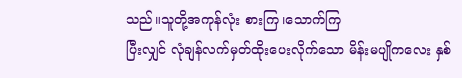သည်။သူတို့အကုန်လုံး စားကြ၊သောက်ကြ
ပြီးလျှင် လုံချန်လက်မှတ်ထိုးပေးလိုက်သော မိန်းမပျိုကလေး နှစ်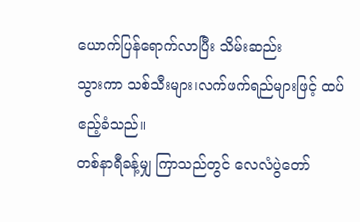ယောက်ပြန်ရောက်လာပြီး သိမ်းဆည်း
သွားကာ သစ်သီးများ၊လက်ဖက်ရည်များဖြင့် ထပ်ဧည့်ခံသည်။
တစ်နာရီခန့်မျှ ကြာသည်တွင် လေလံပွဲတော်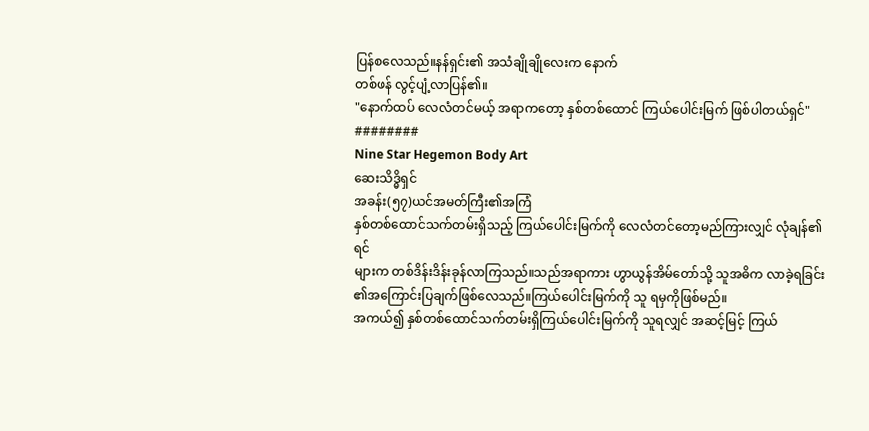ပြန်စလေသည်။နန်ရှင်း၏ အသံချိုချိုလေးက နောက်
တစ်ဖန် လွင့်ပျံ့လာပြန်၏။
"နောက်ထပ် လေလံတင်မယ့် အရာကတော့ နှစ်တစ်ထောင် ကြယ်ပေါင်းမြက် ဖြစ်ပါတယ်ရှင်"
########
Nine Star Hegemon Body Art
ဆေးသိဒ္ဓိရှင်
အခန်း(၅၇)ယင်အမတ်ကြီး၏အကြံ
နှစ်တစ်ထောင်သက်တမ်းရှိသည့် ကြယ်ပေါင်းမြက်ကို လေလံတင်တော့မည်ကြားလျှင် လုံချန်၏ ရင်
များက တစ်ဒိန်းဒိန်းခုန်လာကြသည်။သည်အရာကား ဟွာယွန်အိမ်တော်သို့ သူအဓိက လာခဲ့ရခြင်း
၏အကြောင်းပြချက်ဖြစ်လေသည်။ကြယ်ပေါင်းမြက်ကို သူ ရမှကိုဖြစ်မည်။
အကယ်၍ နှစ်တစ်ထောင်သက်တမ်းရှိကြယ်ပေါင်းမြက်ကို သူရလျှင် အဆင့်မြင့် ကြယ်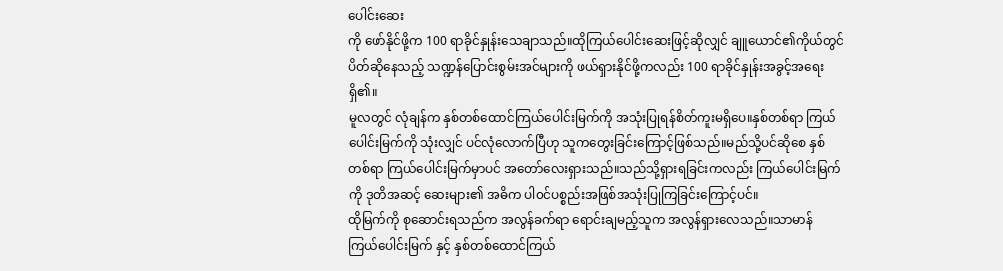ပေါင်းဆေး
ကို ဖော်နိုင်ဖို့က 100 ရာခိုင်နှုန်းသေချာသည်။ထိုကြယ်ပေါင်းဆေးဖြင့်ဆိုလျှင် ချူယောင်၏ကိုယ်တွင်
ပိတ်ဆိုနေသည့် သဏ္ဍန်ပြောင်းစွမ်းအင်များကို ဖယ်ရှားနိုင်ဖို့ကလည်း 100 ရာခိုင်နှုန်းအခွင့်အရေး
ရှိ၏။
မူလတွင် လုံချန်က နှစ်တစ်ထောင်ကြယ်ပေါင်းမြက်ကို အသုံးပြုရန်စိတ်ကူးမရှိပေ။နှစ်တစ်ရာ ကြယ်
ပေါင်းမြက်ကို သုံးလျှင် ပင်လုံလောက်ပြီဟု သူကတွေးခြင်းကြောင့်ဖြစ်သည်။မည်သို့ပင်ဆိုစေ နှစ်
တစ်ရာ ကြယ်ပေါင်းမြက်မှာပင် အတော်လေးရှားသည်။သည်သို့ရှားရခြင်းကလည်း ကြယ်ပေါင်းမြက်
ကို ဒုတိအဆင့် ဆေးများ၏ အဓိက ပါ၀င်ပစ္စည်းအဖြစ်အသုံးပြုကြခြင်းကြောင့်ပင်။
ထိုမြက်ကို စုဆောင်းရသည်က အလွန်ခက်ရာ ရောင်းချမည့်သူက အလွန်ရှားလေသည်။သာမာန်
ကြယ်ပေါင်းမြက် နှင့် နှစ်တစ်ထောင်ကြယ်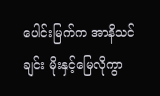ပေါင်းမြက်က အာနိသင်ချင်း မိုးနှင့်မြေလိုကွာ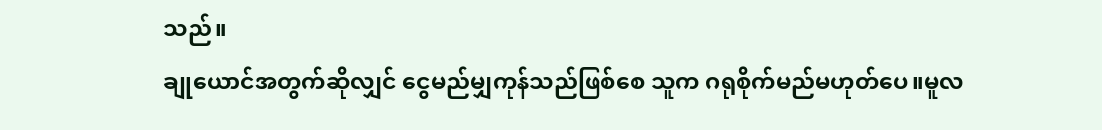သည်။
ချုယောင်အတွက်ဆိုလျှင် ငွေမည်မျှကုန်သည်ဖြစ်စေ သူက ဂရုစိုက်မည်မဟုတ်ပေ။မူလ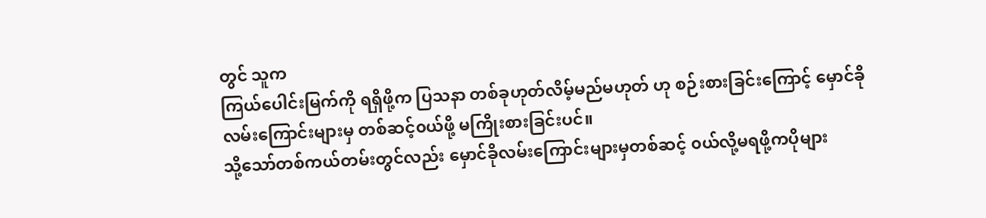တွင် သူက
ကြယ်ပေါင်းမြက်ကို ရရှိဖို့က ပြသနာ တစ်ခုဟုတ်လိမ့်မည်မဟုတ် ဟု စဉ်းစားခြင်းကြောင့် မှောင်ခို
လမ်းကြောင်းများမှ တစ်ဆင့်၀ယ်ဖို့ မကြိုးစားခြင်းပင်။
သို့သော်တစ်ကယ်တမ်းတွင်လည်း မှောင်ခိုလမ်းကြောင်းများမှတစ်ဆင့် ၀ယ်လို့မရဖို့ကပိုများ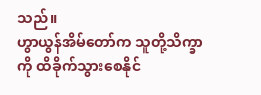သည်။
ဟွာယွန်အိမ်တော်က သူတို့သိက္ခာကို ထိခိုက်သွားစေနိုင်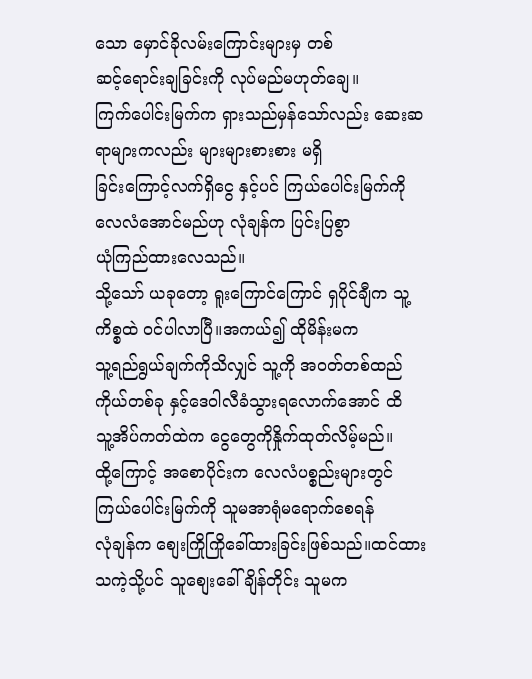သော မှောင်ခိုလမ်းကြောင်းများမှ တစ်
ဆင့်ရောင်းချခြင်းကို လုပ်မည်မဟုတ်ချေ။
ကြက်ပေါင်းမြက်က ရှားသည်မှန်သော်လည်း ဆေးဆရာများကလည်း များများစားစား မရှိ
ခြင်းကြောင့်လက်ရှိငွေ နှင့်ပင် ကြယ်ပေါင်းမြက်ကို လေလံအောင်မည်ဟု လုံချန်က ပြင်းပြစွာ
ယုံကြည်ထားလေသည်။
သို့သော် ယခုတော့ ရူးကြောင်ကြောင် ရှပိုင်ချီက သူ့ကိစ္စထဲ ၀င်ပါလာပြီ။အကယ်၍ ထိုမိန်းမက
သူ့ရည်ရွယ်ချက်ကိုသိလျှင် သူ့ကို အ၀တ်တစ်ထည်ကိုယ်တစ်ခု နှင့်ဒေဝါလီခံသွားရလောက်အောင် ထိ
သူ့အိပ်ကတ်ထဲက ငွေတွေကိုနှိုက်ထုတ်လိမ့်မည်။
ထို့ကြောင့် အစောပိုင်းက လေလံပစ္စည်းများတွင် ကြယ်ပေါင်းမြက်ကို သူမအာရုံမရောက်စေရန်
လုံချန်က စျေးကြိုကြိုခေါ်ထားခြင်းဖြစ်သည်။ထင်ထားသကဲ့သို့ပင် သူစျေးခေါ်ချိန်တိုင်း သူမက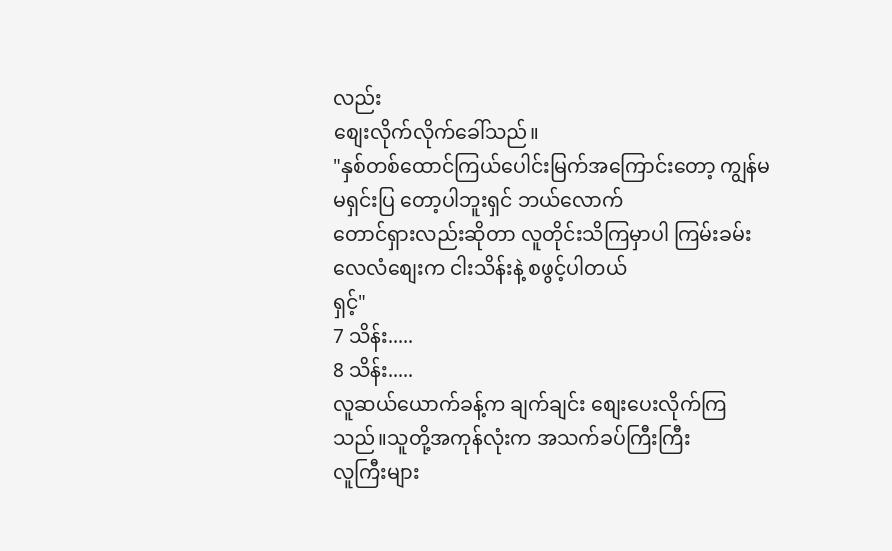လည်း
စျေးလိုက်လိုက်ခေါ်သည်။
"နှစ်တစ်ထောင်ကြယ်ပေါင်းမြက်အကြောင်းတော့ ကျွန်မမရှင်းပြ တော့ပါဘူးရှင် ဘယ်လောက်
တောင်ရှားလည်းဆိုတာ လူတိုင်းသိကြမှာပါ ကြမ်းခမ်းလေလံစျေးက ငါးသိန်းနဲ့ စဖွင့်ပါတယ်
ရှင့်"
7 သိန်း.....
8 သိန်း.....
လူဆယ်ယောက်ခန့်က ချက်ချင်း စျေးပေးလိုက်ကြသည်။သူတို့အကုန်လုံးက အသက်ခပ်ကြီးကြီး
လူကြီးများ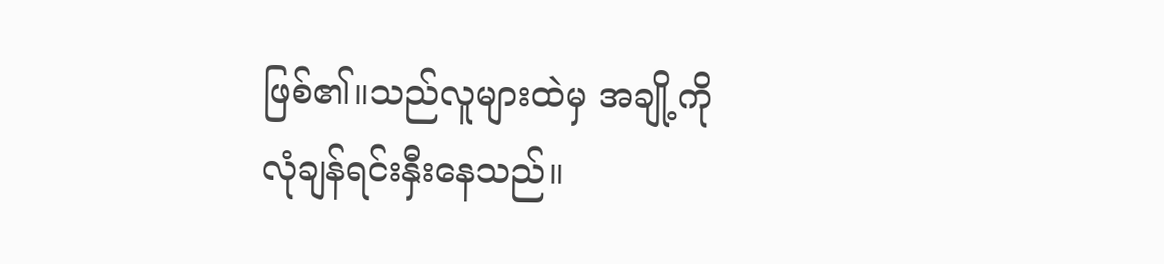ဖြစ်၏။သည်လူများထဲမှ အချို့ကိုလုံချန်ရင်းနှီးနေသည်။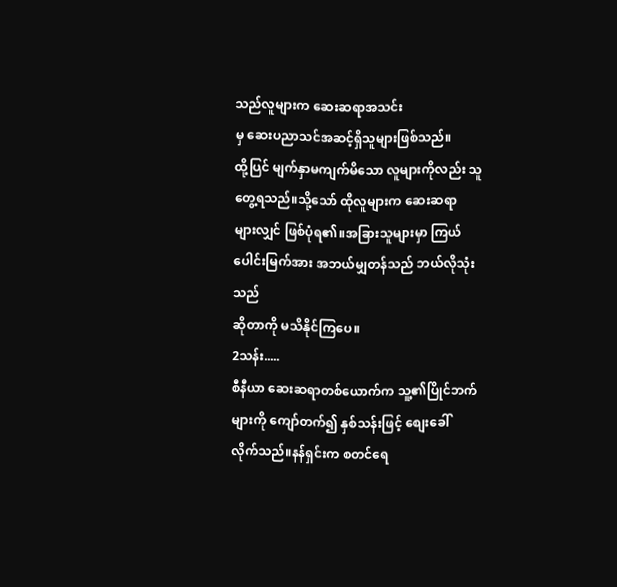သည်လူများက ဆေးဆရာအသင်း
မှ ဆေးပညာသင်အဆင့်ရှိသူများဖြစ်သည်။
ထို့ပြင် မျက်နှာမကျက်မိသော လူများကိုလည်း သူတွေ့ရသည်။သို့သော် ထိုလူများက ဆေးဆရာ
များလျှင် ဖြစ်ပုံရ၏။အခြားသူများမှာ ကြယ်ပေါင်းမြက်အား အဘယ်မျှတန်သည် ဘယ်လိုသုံးသည်
ဆိုတာကို မသိနိုင်ကြပေ။
2သန်း.....
စီနီယာ ဆေးဆရာတစ်ယောက်က သူ့၏ပြိုင်ဘက်များကို ကျော်တက်၍ နှစ်သန်းဖြင့် စျေးခေါ်
လိုက်သည်။နန်ရှင်းက စတင်ရေ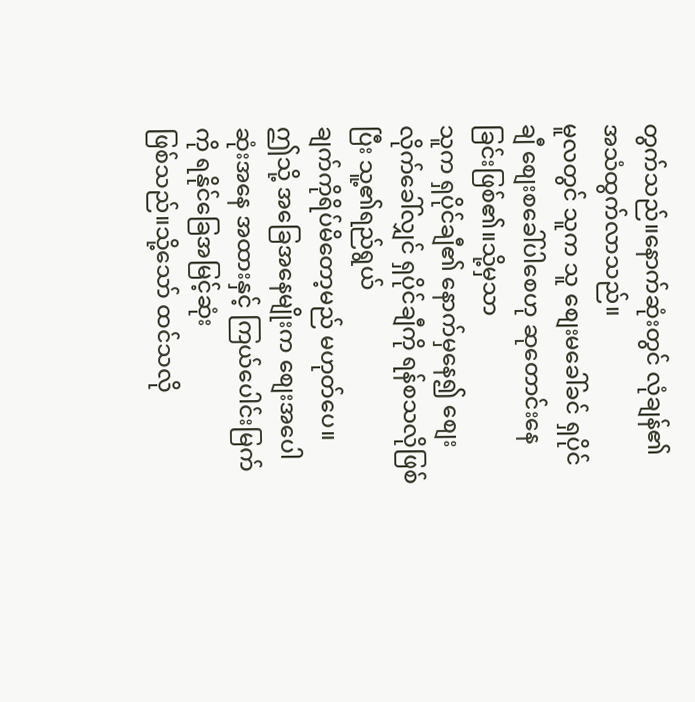တွက်သည်။နောက်ဆုံးတွင် လုံချန်၏ အသံထွက်လာသည်။
မူလတွင် သူက သူ စျေးမခေါ်ခင် ရှပိုင်ချီ စျေးစခေါ်ပါစေဟု ဆုတောင်းနေခြင်းဖြစ်၏။သို့မှသာ
သူက ရှပိုင်ချီ၏ နောက်မှနေ၍ စျေးလိုက်ခေါ်လျှင် ရှပိုင်ချီကို ရန်စသလိုဖြစ်ပြီး သူ့၏ရည်ရွယ်
ချက်ကိုရိပ်မိတော့မည် မဟုတ်ပေ။
ဤသို့ အခြေအနေမျိုးက စျေးအပေါဆုံးအနေ အထားနှင့် ကြယ်ပေါင်းမြက်ကို ရနိုင်ခြေအမြင့်ဆုံး
ဖြစ်သည်။သို့သော် ထင်သလို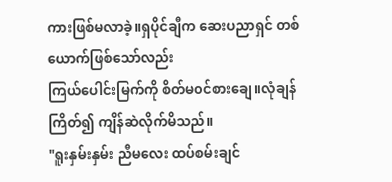ကားဖြစ်မလာခဲ့။ရှပိုင်ချီက ဆေးပညာရှင် တစ်ယောက်ဖြစ်သော်လည်း
ကြယ်ပေါင်းမြက်ကို စိတ်မ၀င်စားချေ။လုံချန် ကြိတ်၍ ကျိန်ဆဲလိုက်မိသည်။
"ရူးနှမ်းနှမ်း ညီမလေး ထပ်စမ်းချင်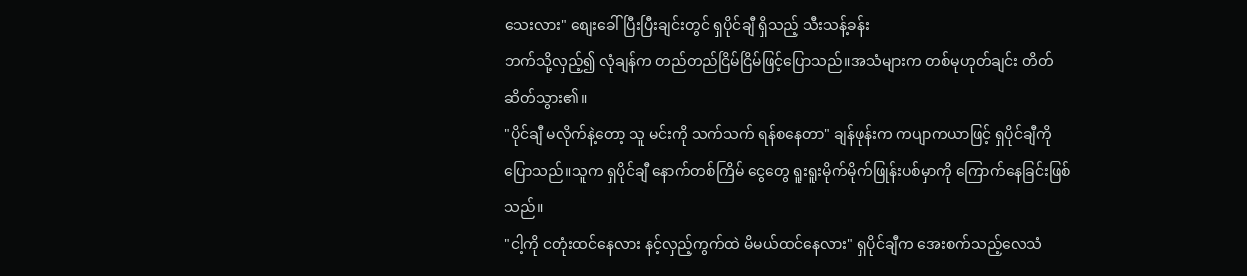သေးလား" စျေးခေါ်ပြီးပြီးချင်းတွင် ရှပိုင်ချီ ရှိသည့် သီးသန့်ခန်း
ဘက်သို့လှည့်၍ လုံချန်က တည်တည်ငြိမ်ငြိမ်ဖြင့်ပြောသည်။အသံများက တစ်မုဟုတ်ချင်း တိတ်
ဆိတ်သွား၏။
"ပိုင်ချီ မလိုက်နဲ့တော့ သူ မင်းကို သက်သက် ရန်စနေတာ" ချန်ဖုန်းက ကပျာကယာဖြင့် ရှပိုင်ချီကို
ပြောသည်။သူက ရှပိုင်ချီ နောက်တစ်ကြိမ် ငွေတွေ ရူးရူးမိုက်မိုက်ဖြုန်းပစ်မှာကို ကြောက်နေခြင်းဖြစ်
သည်။
"ငါ့ကို ငတုံးထင်နေလား နင့်လှည့်ကွက်ထဲ မိမယ်ထင်နေလား" ရှပိုင်ချီက အေးစက်သည့်လေသံ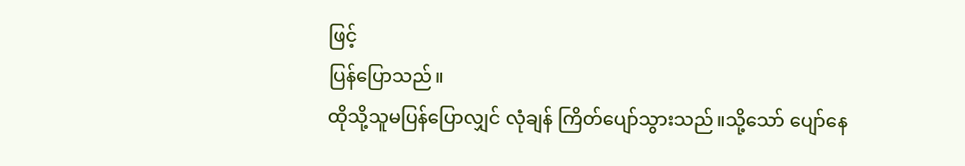ဖြင့်
ပြန်ပြောသည်။
ထိုသို့သူမပြန်ပြောလျှင် လုံချန် ကြိတ်ပျော်သွားသည်။သို့သော် ပျော်နေ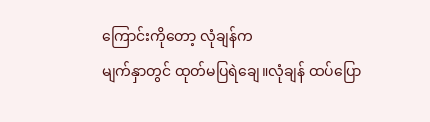ကြောင်းကိုတော့ လုံချန်က
မျက်နှာတွင် ထုတ်မပြရဲချေ။လုံချန် ထပ်ပြော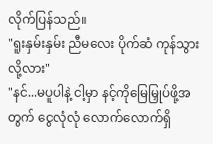လိုက်ပြန်သည်။
"ရူးနှမ်းနှမ်း ညီမလေး ပိုက်ဆံ ကုန်သွားလို့လား"
"နင်...မပူပါနဲ့ ငါ့မှာ နင့်ကိုမြေမြှုပ်ဖို့အတွက် ငွေလုံလုံ လောက်လောက်ရှိ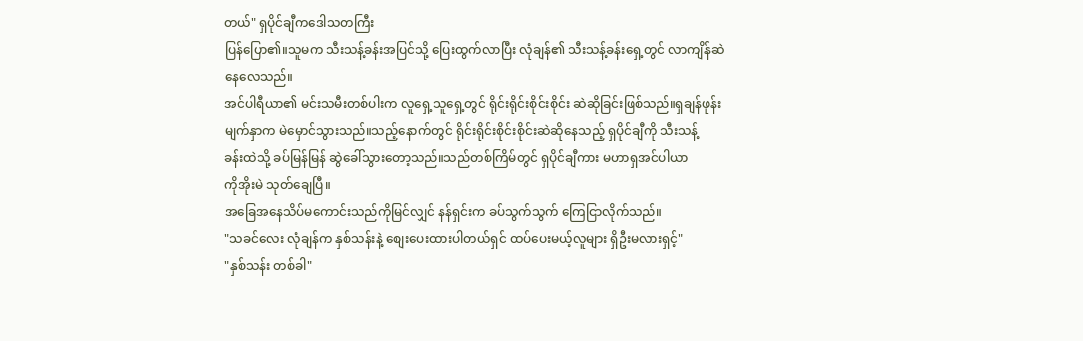တယ်" ရှပိုင်ချီကဒေါသတကြီး
ပြန်ပြော၏။သူမက သီးသန့်ခန်းအပြင်သို့ ပြေးထွက်လာပြီး လုံချန်၏ သီးသန့်ခန်းရှေ့တွင် လာကျိန်ဆဲ
နေလေသည်။
အင်ပါရီယာ၏ မင်းသမီးတစ်ပါးက လူရှေ့သူရှေ့တွင် ရိုင်းရိုင်းစိုင်းစိုင်း ဆဲဆိုခြင်းဖြစ်သည်။ရှချန်ဖုန်း
မျက်နှာက မဲမှောင်သွားသည်။သည့်နောက်တွင် ရိုင်းရိုင်းစိုင်းစိုင်းဆဲဆိုနေသည့် ရှပိုင်ချီကို သီးသန့်
ခန်းထဲသို့ ခပ်မြန်မြန် ဆွဲခေါ်သွားတော့သည်။သည်တစ်ကြိမ်တွင် ရှပိုင်ချီကား မဟာရှအင်ပါယာ
ကိုအိုးမဲ သုတ်ချေပြီ။
အခြေအနေသိပ်မကောင်းသည်ကိုမြင်လျှင် နန်ရှင်းက ခပ်သွက်သွက် ကြေငြာလိုက်သည်။
"သခင်လေး လုံချန်က နှစ်သန်းနဲ့ စျေးပေးထားပါတယ်ရှင် ထပ်ပေးမယ့်လူများ ရှိဦးမလားရှင့်"
"နှစ်သန်း တစ်ခါ"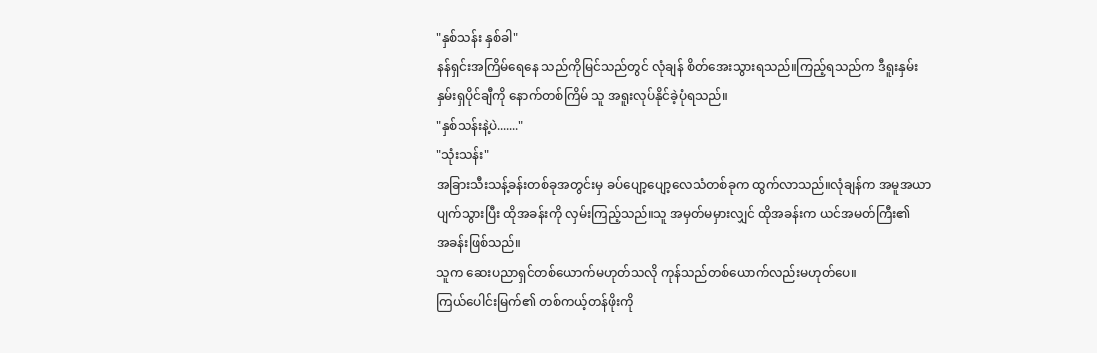"နှစ်သန်း နှစ်ခါ"
နန်ရှင်းအကြိမ်ရေနေ သည်ကိုမြင်သည်တွင် လုံချန် စိတ်အေးသွားရသည်။ကြည့်ရသည်က ဒီရူးနှမ်း
နှမ်းရှပိုင်ချီကို နောက်တစ်ကြိမ် သူ အရူးလုပ်နိုင်ခဲ့ပုံရသည်။
"နှစ်သန်းနဲ့ပဲ......."
"သုံးသန်း"
အခြားသီးသန့်ခန်းတစ်ခုအတွင်းမှ ခပ်ပျော့ပျော့လေသံတစ်ခုက ထွက်လာသည်။လုံချန်က အမူအယာ
ပျက်သွားပြီး ထိုအခန်းကို လှမ်းကြည့်သည်။သူ အမှတ်မမှားလျှင် ထိုအခန်းက ယင်အမတ်ကြီး၏
အခန်းဖြစ်သည်။
သူက ဆေးပညာရှင်တစ်ယောက်မဟုတ်သလို ကုန်သည်တစ်ယောက်လည်းမဟုတ်ပေ။
ကြယ်ပေါင်းမြက်၏ တစ်ကယ့်တန်ဖိုးကို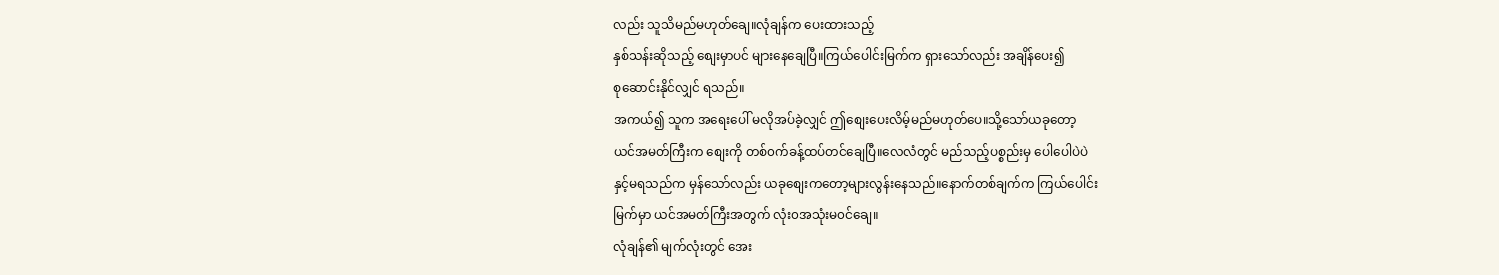လည်း သူသိမည်မဟုတ်ချေ။လုံချန်က ပေးထားသည့်
နှစ်သန်းဆိုသည့် စျေးမှာပင် များနေချေပြီ။ကြယ်ပေါင်းမြက်က ရှားသော်လည်း အချိန်ပေး၍
စုဆောင်းနိုင်လျှင် ရသည်။
အကယ်၍ သူက အရေးပေါ် မလိုအပ်ခဲ့လျှင် ဤစျေးပေးလိမ့်မည်မဟုတ်ပေ။သို့သော်ယခုတော့
ယင်အမတ်ကြီးက စျေးကို တစ်၀က်ခန့်ထပ်တင်ချေပြီ။လေလံတွင် မည်သည့်ပစ္စည်းမှ ပေါပေါပဲပဲ
နှင့်မရသည်က မှန်သော်လည်း ယခုစျေးကတော့များလွန်းနေသည်။နောက်တစ်ချက်က ကြယ်ပေါင်း
မြက်မှာ ယင်အမတ်ကြီးအတွက် လုံး၀အသုံးမ၀င်ချေ။
လုံချန်၏ မျက်လုံးတွင် အေး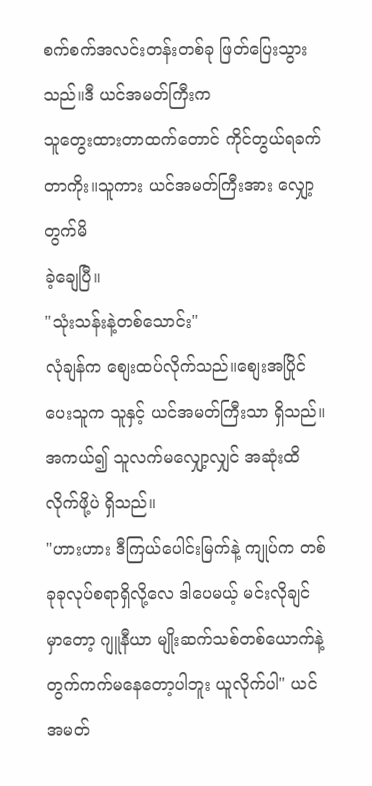စက်စက်အလင်းတန်းတစ်ခု ဖြတ်ပြေးသွားသည်။ဒီ ယင်အမတ်ကြီးက
သူတွေးထားတာထက်တောင် ကိုင်တွယ်ရခက်တာကိုး။သူကား ယင်အမတ်ကြီးအား လျှော့တွက်မိ
ခဲ့ချေပြီ။
"သုံးသန်းနဲ့တစ်သောင်း"
လုံချန်က စျေးထပ်လိုက်သည်။စျေးအပြိုင်ပေးသူက သူနှင့် ယင်အမတ်ကြီးသာ ရှိသည်။
အကယ်၍ သူလက်မလျှော့လျှင် အဆုံးထိလိုက်ဖို့ပဲ ရှိသည်။
"ဟားဟား ဒီကြယ်ပေါင်းမြက်နဲ့ ကျုပ်က တစ်ခုခုလုပ်စရာရှိလို့လေ ဒါပေမယ့် မင်းလိုချင်
မှာတော့ ဂျူနီယာ မျိုးဆက်သစ်တစ်ယောက်နဲ့ တွက်ကက်မနေတော့ပါဘူး ယူလိုက်ပါ" ယင်အမတ်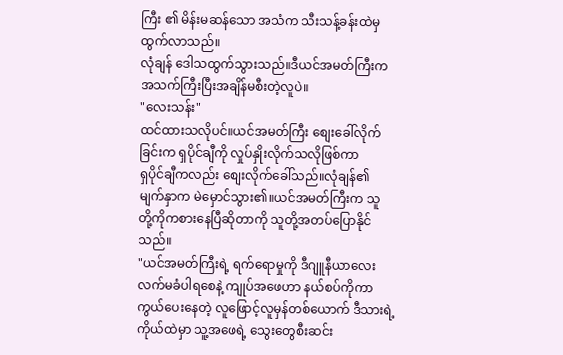ကြီး ၏ မိန်းမဆန်သော အသံက သီးသန့်ခန်းထဲမှ ထွက်လာသည်။
လုံချန် ဒေါသထွက်သွားသည်။ဒီယင်အမတ်ကြီးက အသက်ကြီးပြီးအချိန်မစီးတဲ့လူပဲ။
"လေးသန်း"
ထင်ထားသလိုပင်။ယင်အမတ်ကြီး စျေးခေါ်လိုက်ခြင်းက ရှပိုင်ချီကို လှုပ်နှိုးလိုက်သလိုဖြစ်ကာ
ရှပိုင်ချီကလည်း စျေးလိုက်ခေါ်သည်။လုံချန်၏ မျက်နှာက မဲမှောင်သွား၏။ယင်အမတ်ကြီးက သူ
တို့ကိုကစားနေပြီဆိုတာကို သူတို့အတပ်ပြောနိုင်သည်။
"ယင်အမတ်ကြီးရဲ့ ရက်ရောမှုကို ဒီဂျူနီယာလေး လက်မခံပါရစေနဲ့ ကျုပ်အဖေဟာ နယ်စပ်ကိုကာ
ကွယ်ပေးနေတဲ့ လူဖြောင့်လူမှန်တစ်ယောက် ဒီသားရဲ့ ကိုယ်ထဲမှာ သူ့အဖေရဲ့ သွေးတွေစီးဆင်း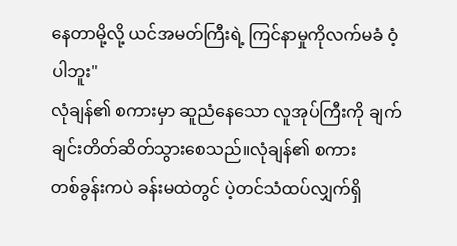နေတာမို့လို့ ယင်အမတ်ကြီးရဲ့ ကြင်နာမှုကိုလက်မခံ ဝံ့ပါဘူး"
လုံချန်၏ စကားမှာ ဆူညံနေသော လူအုပ်ကြီးကို ချက်ချင်းတိတ်ဆိတ်သွားစေသည်။လုံချန်၏ စကား
တစ်ခွန်းကပဲ ခန်းမထဲတွင် ပဲ့တင်သံထပ်လျှက်ရှိ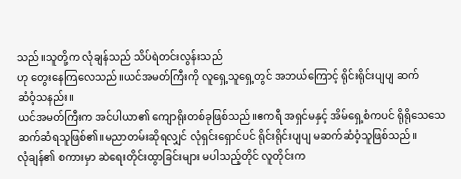သည်။သူတို့က လုံချန်သည် သိပ်ရဲတင်းလွန်းသည်
ဟု တွေးနေကြလေသည်။ယင်အမတ်ကြီးကို လူရှေ့သူရှေ့တွင် အဘယ်ကြောင့် ရိုင်းရိုင်းပျပျ ဆက်
ဆံဝံ့သနည်း။
ယင်အမတ်ကြီးက အင်ပါယာ၏ ကျောရိုးတစ်ခုဖြစ်သည်။ဧကရီ အရှင်မနှင့် အိမ်ရှေ့စံကပင် ရိုရိုသေသေ
ဆက်ဆံရသူဖြစ်၏။မညာတမ်းဆိုရလျှင် လုံရှင်းရှောင်ပင် ရိုင်းရိုင်းပျပျ မဆက်ဆံဝံ့သူဖြစ်သည်။
လုံချန်၏ စကားမှာ ဆဲရေးတိုင်းထွာခြင်းများ မပါသည့်တိုင် လူတိုင်းက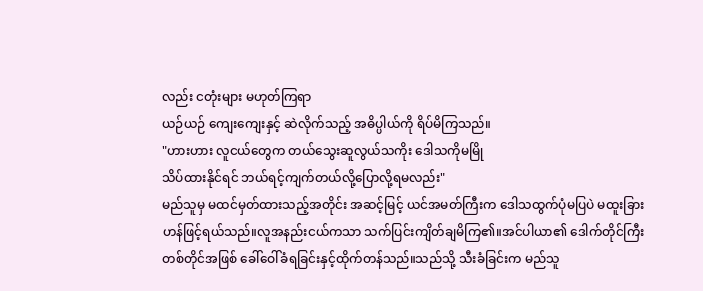လည်း ငတုံးများ မဟုတ်ကြရာ
ယဉ်ယဉ် ကျေးကျေးနှင့် ဆဲလိုက်သည့် အဓိပ္ပါယ်ကို ရိပ်မိကြသည်။
"ဟားဟား လူငယ်တွေက တယ်သွေးဆူလွယ်သကိုး ဒေါသကိုမမြို
သိပ်ထားနိုင်ရင် ဘယ်ရင့်ကျက်တယ်လို့ပြောလို့ရမလည်း"
မည်သူမှ မထင်မှတ်ထားသည့်အတိုင်း အဆင့်မြင့် ယင်အမတ်ကြီးက ဒေါသထွက်ပုံမပြပဲ မထူးခြား
ဟန်ဖြင့်ရယ်သည်။လူအနည်းငယ်ကသာ သက်ပြင်းကျိတ်ချမိကြ၏။အင်ပါယာ၏ ဒေါက်တိုင်ကြီး
တစ်တိုင်အဖြစ် ခေါ်ဝေါ်ခံရခြင်းနှင့်ထိုက်တန်သည်။သည်သို့ သီးခံခြင်းက မည်သူ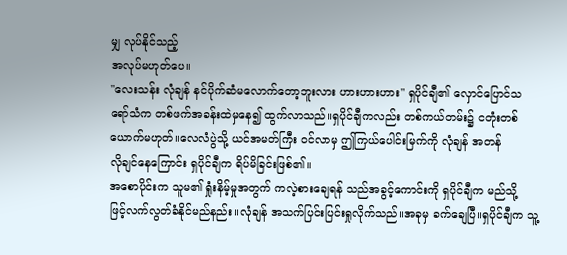မျှ လုပ်နိုင်သည့်
အလုပ်မဟုတ်ပေ။
"လေးသန်း လုံချန် နင်ပိုက်ဆံမလောက်တော့ဘူးလား ဟားဟားဟား" ရှပိုင်ချီ၏ လှောင်ပြောင်သ
ရော်သံက တစ်ဖက်အခန်းထဲမှနေ၍ ထွက်လာသည်။ရှပိုင်ချီကလည်း တစ်ကယ်တမ်း၌ ငတုံးတစ်
ယောက်မဟုတ်။လေလံပွဲသို့ ယင်အမတ်ကြီး ၀င်လာမှ ဤကြယ်ပေါင်းမြက်ကို လုံချန် အတန်
လိုချင်နေကြောင်း ရှပိုင်ချီက ရိပ်မိခြင်းဖြစ်၏။
အစောပိုင်းက သူမ၏ ရှုံးနိမ့်မှုအတွက် ကလဲ့စားချေရန် သည်အခွင့်ကောင်းကို ရှပိုင်ချီက မည်သို့
ဖြင့်လက်လွတ်ခံနိုင်မည်နည်း။လုံချန် အသက်ပြင်းပြင်းရှုလိုက်သည်။အခုမှ ခက်ချေပြီ။ရှပိုင်ချီက သူ့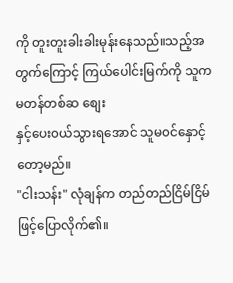ကို တူးတူးခါးခါးမုန်းနေသည်။သည့်အတွက်ကြောင့် ကြယ်ပေါင်းမြက်ကို သူက မတန်တစ်ဆ စျေး
နှင့်ပေး၀ယ်သွားရအောင် သူမ၀င်နှောင့်တော့မည်။
"ငါးသန်း" လုံချန်က တည်တည်ငြိမ်ငြိမ်ဖြင့်ပြောလိုက်၏။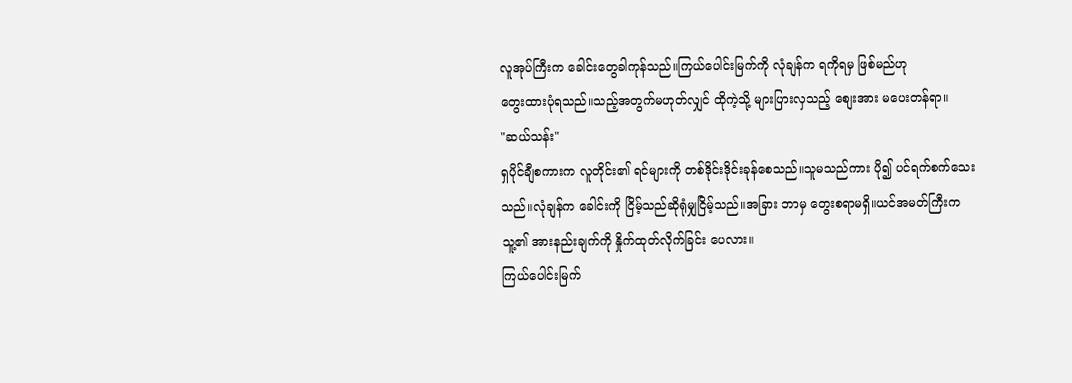လူအုပ်ကြီးက ခေါင်းတွေခါကုန်သည်။ကြယ်ပေါင်းမြက်ကို လုံချန်က ရကိုရမှ ဖြစ်မည်ဟု
တွေးထားပုံရသည်။သည့်အတွက်မဟုတ်လျှင် ထိုကဲ့သို့ များပြားလှသည့် စျေးအား မပေးတန်ရာ။
"ဆယ်သန်း"
ရှပိုင်ချီစကားက လူတိုင်း၏ ရင်များကို တစ်ဒိုင်းဒိုင်းခုန်စေသည်။သူမသည်ကား ပို၍ ပင်ရက်စက်သေး
သည်။လုံချန်က ခေါင်းကို ငြိမ့်သည်ဆိုရုံမျှငြိမ့်သည်။အခြား ဘာမှ တွေးစရာမရှိ။ယင်အမတ်ကြီးက
သူ့၏ အားနည်းချက်ကို နှိုက်ထုတ်လိုက်ခြင်း ပေလား။
ကြယ်ပေါင်းမြက်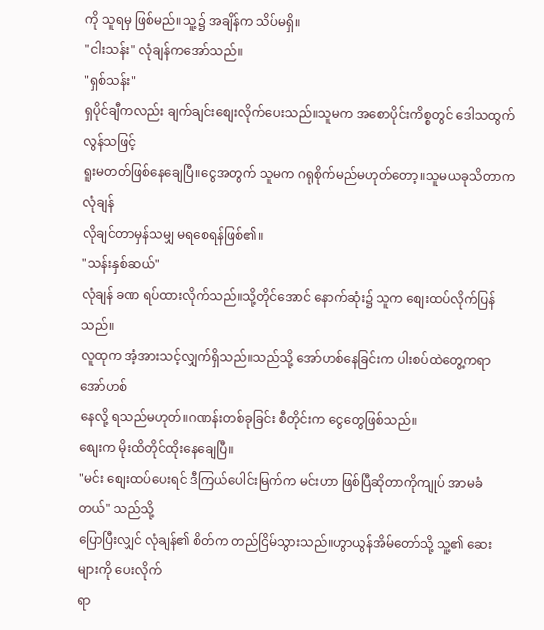ကို သူရမှ ဖြစ်မည်။သူ့၌ အချိန်က သိပ်မရှိ။
"ငါးသန်း" လုံချန်ကအော်သည်။
"ရှစ်သန်း"
ရှပိုင်ချီကလည်း ချက်ချင်းစျေးလိုက်ပေးသည်။သူမက အစောပိုင်းကိစ္စတွင် ဒေါသထွက်လွန်သဖြင့်
ရူးမတတ်ဖြစ်နေချေပြီ။ငွေအတွက် သူမက ဂရုစိုက်မည်မဟုတ်တော့။သူမယခုသိတာက လုံချန်
လိုချင်တာမှန်သမျှ မရစေရန်ဖြစ်၏။
"သန်းနှစ်ဆယ်"
လုံချန် ခဏ ရပ်ထားလိုက်သည်။သို့တိုင်အောင် နောက်ဆုံး၌ သူက စျေးထပ်လိုက်ပြန်သည်။
လူထုက အံ့အားသင့်လျှက်ရှိသည်။သည်သို့ အော်ဟစ်နေခြင်းက ပါးစပ်ထဲတွေ့ကရာ အော်ဟစ်
နေလို့ ရသည်မဟုတ်။ဂဏန်းတစ်ခုခြင်း စီတိုင်းက ငွေတွေဖြစ်သည်။
စျေးက မိုးထိတိုင်ထိုးနေချေပြီ။
"မင်း စျေးထပ်ပေးရင် ဒီကြယ်ပေါင်းမြက်က မင်းဟာ ဖြစ်ပြီဆိုတာကိုကျုပ် အာမခံတယ်" သည်သို့
ပြောပြီးလျှင် လုံချန်၏ စိတ်က တည်ငြိမ်သွားသည်။ဟွာယွန်အိမ်တော်သို့ သူ့၏ ဆေးများကို ပေးလိုက်
ရာ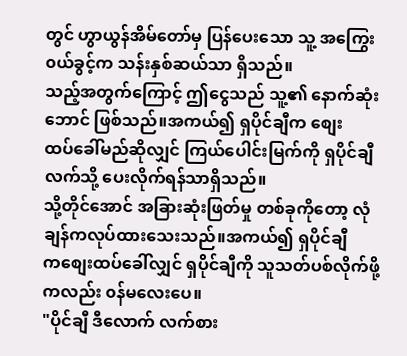တွင် ဟွာယွန်အိမ်တော်မှ ပြန်ပေးသော သူ့ အကြွေး၀ယ်ခွင့်က သန်းနှစ်ဆယ်သာ ရှိသည်။
သည့်အတွက်ကြောင့် ဤငွေသည် သူ့၏ နောက်ဆုံးဘောင် ဖြစ်သည်။အကယ်၍ ရှပိုင်ချီက စျေး
ထပ်ခေါ်မည်ဆိုလျှင် ကြယ်ပေါင်းမြက်ကို ရှပိုင်ချီလက်သို့ ပေးလိုက်ရန်သာရှိသည်။
သို့တိုင်အောင် အခြားဆုံးဖြတ်မှု တစ်ခုကိုတော့ လုံချန်ကလုပ်ထားသေးသည်။အကယ်၍ ရှပိုင်ချီ
ကစျေးထပ်ခေါ်လျှင် ရှပိုင်ချီကို သူသတ်ပစ်လိုက်ဖို့ကလည်း ၀န်မလေးပေ။
"ပိုင်ချီ ဒီလောက် လက်စား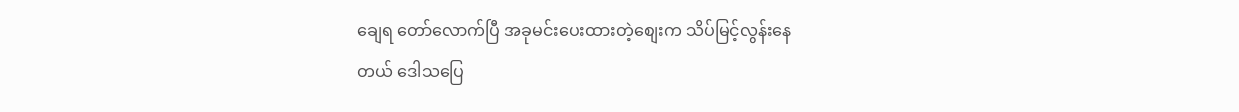ချေရ တော်လောက်ပြီ အခုမင်းပေးထားတဲ့စျေးက သိပ်မြင့်လွန်းနေ
တယ် ဒေါသပြေ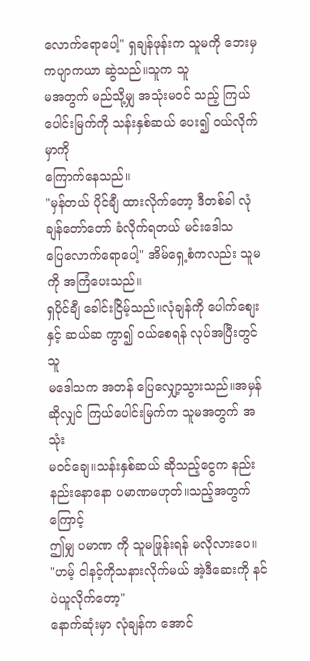လောက်ရောပေါ့" ရှချန်ဖုန်းက သူမကို ဘေးမှ ကပျာကယာ ဆွဲသည်။သူက သူ
မအတွက် မည်သို့မျှ အသုံးမ၀င် သည့် ကြယ်ပေါင်းမြက်ကို သန်းနှစ်ဆယ် ပေး၍ ၀ယ်လိုက်မှာကို
ကြောက်နေသည်။
"မှန်တယ် ပိုင်ချီ ထားလိုက်တော့ ဒီတစ်ခါ လုံချန်တော်တော် ခံလိုက်ရတယ် မင်းဒေါသ
ပြေလောက်ရောပေါ့" အိမ်ရှေ့စံကလည်း သူမကို အကြံပေးသည်။
ရှပိုင်ချီ ခေါင်းငြိမ့်သည်။လုံချန်ကို ပေါက်စျေးနှင့် ဆယ်ဆ ကွာ၍ ၀ယ်စေရန် လုပ်အပြီးတွင် သူ
မဒေါသက အတန် ပြေလျှော့သွားသည်။အမှန်ဆိုလျှင် ကြယ်ပေါင်းမြက်က သူမအတွက် အသုံး
မ၀င်ချေ။သန်းနှစ်ဆယ် ဆိုသည့်ငွေက နည်းနည်းနောနော ပမာဏမဟုတ်။သည့်အတွက်ကြောင့်
ဤမျှ ပမာဏ ကို သူမဖြုန်းရန် မလိုလားပေ။
"ဟမ့် ငါနင့်ကိုသနားလိုက်မယ် အဲ့ဒီဆေးကို နင်ပဲယူလိုက်တော့"
နောက်ဆုံးမှာ လုံချန်က အောင်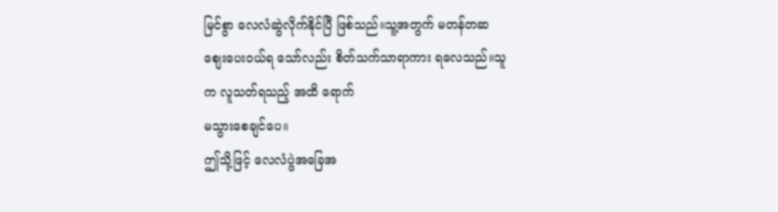မြင်စွာ လေလံဆွဲလိုက်နိုင်ပြီ ဖြစ်သည်။သူ့အတွက် မတန်တဆ
စျေးပေး၀ယ်ရ သော်လည်း စိတ်သက်သာရာကား ရလေသည်။သူက လူသတ်ရသည့် အထိ ရောက်
မသွားစေချင်ပေ။
ဤသို့ဖြင့် လေလံပွဲအခြေအ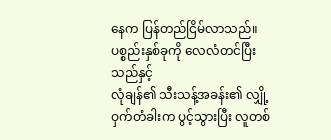နေက ပြန်တည်ငြိမ်လာသည်။ပစ္စည်းနှစ်ခုကို လေလံတင်ပြီးသည်နှင့်
လုံချန်၏ သီးသန့်အခန်း၏ လျှို့ဝှက်တံခါးက ပွင့်သွားပြီး လူတစ်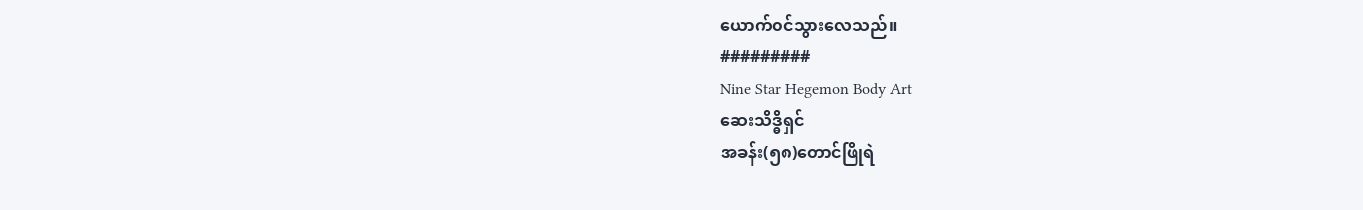ယောက်၀င်သွားလေသည်။
#########
Nine Star Hegemon Body Art
ဆေးသိဒ္ဓိရှင်
အခန်း(၅၈)တောင်ဖြိုရဲ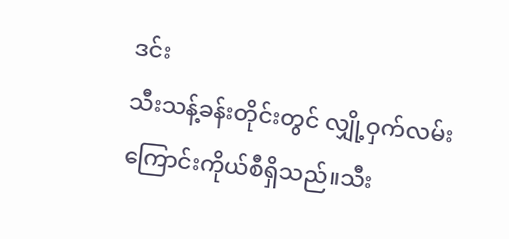ဒင်း
သီးသန့်ခန်းတိုင်းတွင် လျှို့ဝှက်လမ်းကြောင်းကိုယ်စီရှိသည်။သီး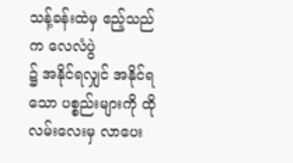သန့်ခန်းထဲမှ ဧည့်သည်က လေလံပွဲ
၌ အနိုင်ရလျှင် အနိုင်ရသော ပစ္စည်းများကို ထိုလမ်းလေးမှ လာပေး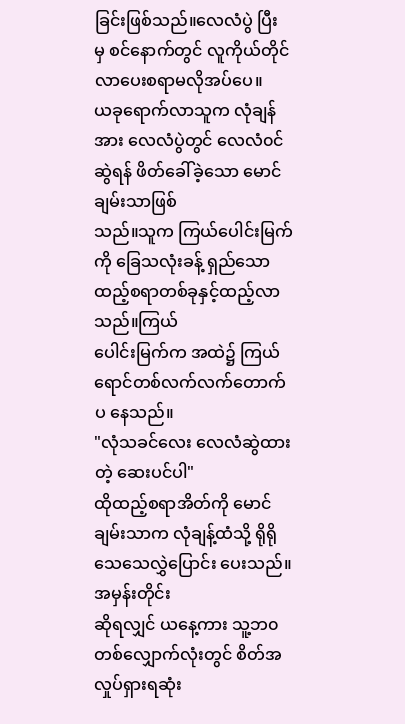ခြင်းဖြစ်သည်။လေလံပွဲ ပြီး
မှ စင်နောက်တွင် လူကိုယ်တိုင်လာပေးစရာမလိုအပ်ပေ။
ယခုရောက်လာသူက လုံချန်အား လေလံပွဲတွင် လေလံ၀င်ဆွဲရန် ဖိတ်ခေါ်ခဲ့သော မောင်ချမ်းသာဖြစ်
သည်။သူက ကြယ်ပေါင်းမြက်ကို ခြေသလုံးခန့် ရှည်သော ထည့်စရာတစ်ခုနှင့်ထည့်လာသည်။ကြယ်
ပေါင်းမြက်က အထဲ၌ ကြယ်ရောင်တစ်လက်လက်တောက်ပ နေသည်။
"လုံသခင်လေး လေလံဆွဲထားတဲ့ ဆေးပင်ပါ"
ထိုထည့်စရာအိတ်ကို မောင်ချမ်းသာက လုံချန့်ထံသို့ ရိုရိုသေသေလွှဲပြောင်း ပေးသည်။အမှန်းတိုင်း
ဆိုရလျှင် ယနေ့ကား သူ့ဘ၀တစ်လျှောက်လုံးတွင် စိတ်အလှုပ်ရှားရဆုံး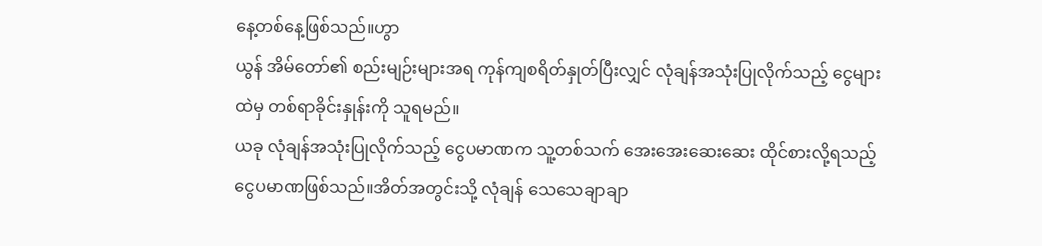နေ့တစ်နေ့ဖြစ်သည်။ဟွာ
ယွန် အိမ်တော်၏ စည်းမျဉ်းများအရ ကုန်ကျစရိတ်နှုတ်ပြီးလျှင် လုံချန်အသုံးပြုလိုက်သည့် ငွေများ
ထဲမှ တစ်ရာခိုင်းနှုန်းကို သူရမည်။
ယခု လုံချန်အသုံးပြုလိုက်သည့် ငွေပမာဏက သူ့တစ်သက် အေးအေးဆေးဆေး ထိုင်စားလို့ရသည့်
ငွေပမာဏဖြစ်သည်။အိတ်အတွင်းသို့ လုံချန် သေသေချာချာ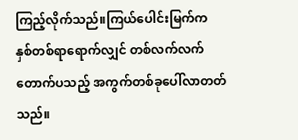ကြည့်လိုက်သည်။ကြယ်ပေါင်းမြက်က
နှစ်တစ်ရာရောက်လျှင် တစ်လက်လက် တောက်ပသည့် အကွက်တစ်ခုပေါ်လာတတ်သည်။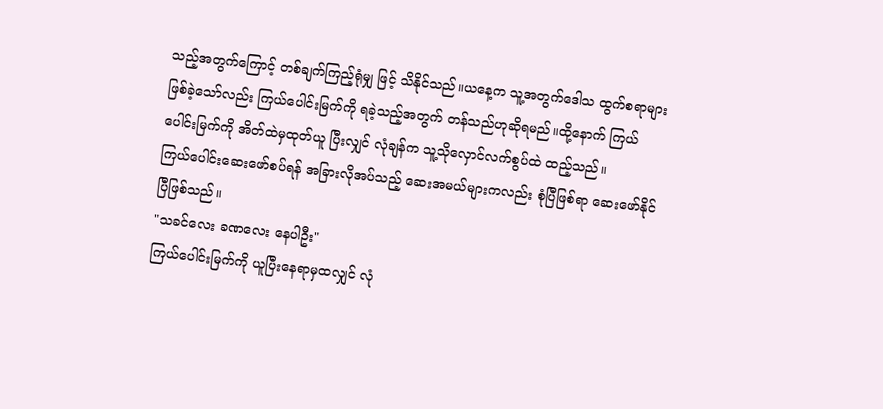သည့်အတွက်ကြောင့် တစ်ချက်ကြည့်ရုံမျှ ဖြင့် သိနိုင်သည်။ယနေ့က သူ့အတွက်ဒေါသ ထွက်စရာများ
ဖြစ်ခဲ့သော်လည်း ကြယ်ပေါင်းမြက်ကို ရခဲ့သည့်အတွက် တန်သည်ဟုဆိုရမည်။ထို့နောက် ကြယ်
ပေါင်းမြက်ကို အိတ်ထဲမှထုတ်ယူ ပြီးလျှင် လုံချန်က သူ့သိုလှောင်လက်စွပ်ထဲ ထည့်သည်။
ကြယ်ပေါင်းဆေးဖော်စပ်ရန် အခြားလိုအပ်သည့် ဆေးအမယ်များကလည်း စုံပြီဖြစ်ရာ ဆေးဖော်နိုင်
ပြီဖြစ်သည်။
"သခင်လေး ခဏလေး နေပါဦး"
ကြယ်ပေါင်းမြက်ကို ယူပြီးနေရာမှထလျှင် လုံ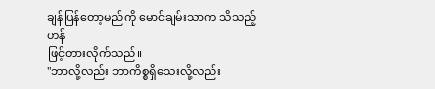ချန်ပြန်တော့မည်ကို မောင်ချမ်းသာက သိသည့်ဟန်
ဖြင့်တားလိုက်သည်။
"ဘာလို့လည်း ဘာကိစ္စရှိသေးလို့လည်း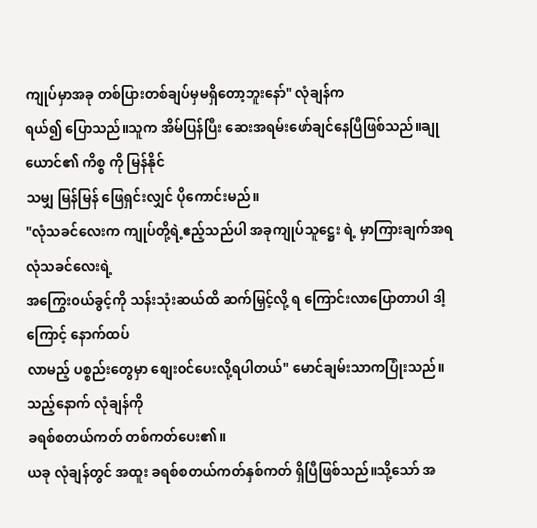ကျုပ်မှာအခု တစ်ပြားတစ်ချပ်မှမရှိတော့ဘူးနော်" လုံချန်က
ရယ်၍ ပြောသည်။သူက အိမ်ပြန်ပြီး ဆေးအရမ်းဖော်ချင်နေပြီဖြစ်သည်။ချုယောင်၏ ကိစ္စ ကို မြန်နိုင်
သမျှ မြန်မြန် ဖြေရှင်းလျှင် ပိုကောင်းမည်။
"လုံသခင်လေးက ကျုပ်တို့ရဲ့ဧည့်သည်ပါ အခုကျုပ်သူဋ္ဌေး ရဲ့ မှာကြားချက်အရ လုံသခင်လေးရဲ့
အကြွေး၀ယ်ခွင့်ကို သန်းသုံးဆယ်ထိ ဆက်မြှင့်လို့ ရ ကြောင်းလာပြောတာပါ ဒါ့ကြောင့် နောက်ထပ်
လာမည့် ပစ္စည်းတွေမှာ စျေး၀င်ပေးလို့ရပါတယ်" မောင်ချမ်းသာကပြုံးသည်။သည့်နောက် လုံချန်ကို
ခရစ်စတယ်ကတ် တစ်ကတ်ပေး၏။
ယခု လုံချန်တွင် အထူး ခရစ်စတယ်ကတ်နှစ်ကတ် ရှိပြီဖြစ်သည်။သို့သော် အ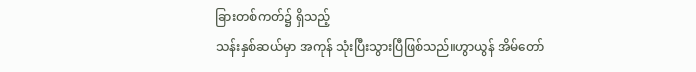ခြားတစ်ကတ်၌ ရှိသည့်
သန်းနှစ်ဆယ်မှာ အကုန် သုံးပြီးသွားပြီဖြစ်သည်။ဟွာယွန် အိမ်တော်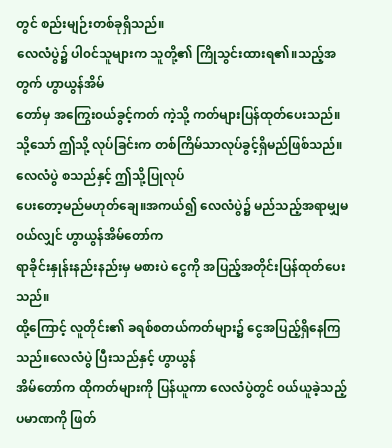တွင် စည်းမျဉ်းတစ်ခုရှိသည်။
လေလံပွဲ၌ ပါ၀င်သူများက သူတို့၏ ကြိုသွင်းထားရ၏။သည့်အတွက် ဟွာယွန်အိမ်
တော်မှ အကြွေး၀ယ်ခွင့်ကတ် ကဲ့သို့ ကတ်များပြန်ထုတ်ပေးသည်။
သို့သော် ဤသို့ လုပ်ခြင်းက တစ်ကြိမ်သာလုပ်ခွင့်ရှိမည်ဖြစ်သည်။လေလံပွဲ စသည်နှင့် ဤသို့ပြုလုပ်
ပေးတော့မည်မဟုတ်ချေ။အကယ်၍ လေလံပွဲ၌ မည်သည့်အရာမျှမ၀ယ်လျှင် ဟွာယွန်အိမ်တော်က
ရာခိုင်းနှုန်းနည်းနည်းမှ မစားပဲ ငွေကို အပြည့်အတိုင်းပြန်ထုတ်ပေးသည်။
ထို့ကြောင့် လူတိုင်း၏ ခရစ်စတယ်ကတ်များ၌ ငွေအပြည့်ရှိနေကြသည်။လေလံပွဲ ပြီးသည်နှင့် ဟွာယွန်
အိမ်တော်က ထိုကတ်များကို ပြန်ယူကာ လေလံပွဲတွင် ၀ယ်ယူခဲ့သည့် ပမာဏကို ဖြတ်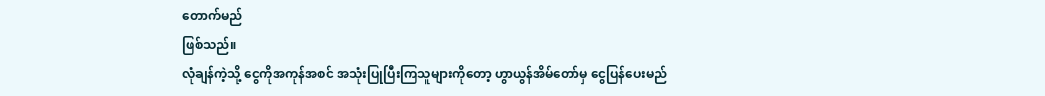တောက်မည်
ဖြစ်သည်။
လုံချန်ကဲ့သို့ ငွေကိုအကုန်အစင် အသုံးပြုပြီးကြသူများကိုတော့ ဟွာယွန်အိမ်တော်မှ ငွေပြန်ပေးမည်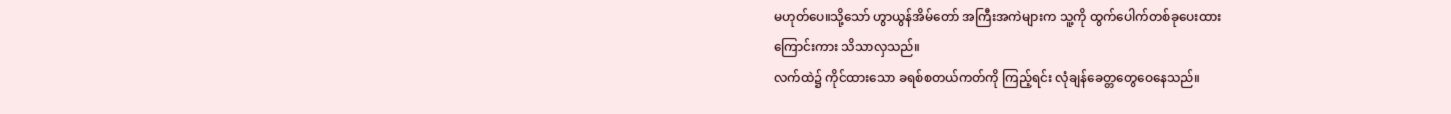မဟုတ်ပေ။သို့သော် ဟွာယွန်အိမ်တော် အကြီးအကဲများက သူ့ကို ထွက်ပေါက်တစ်ခုပေးထား
ကြောင်းကား သိသာလှသည်။
လက်ထဲ၌ ကိုင်ထားသော ခရစ်စတယ်ကတ်ကို ကြည့်ရင်း လုံချန်ခေတ္တတွေဝေနေသည်။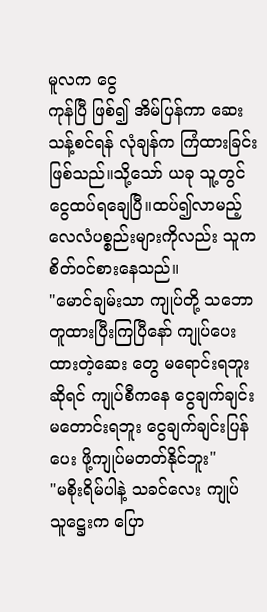မူလက ငွေ
ကုန်ပြီ ဖြစ်၍ အိမ်ပြန်ကာ ဆေးသန့်စင်ရန် လုံချန်က ကြံထားခြင်းဖြစ်သည်။သို့သော် ယခု သူ့တွင်
ငွေထပ်ရချေပြီ။ထပ်၍လာမည့် လေလံပစ္စည်းများကိုလည်း သူက စိတ်၀င်စားနေသည်။
"မောင်ချမ်းသာ ကျုပ်တို့ သဘောတူထားပြီးကြပြီနော် ကျုပ်ပေးထားတဲ့ဆေး တွေ မရောင်းရဘူး
ဆိုရင် ကျုပ်စီကနေ ငွေချက်ချင်းမတောင်းရဘူး ငွေချက်ချင်းပြန်ပေး ဖို့ကျုပ်မတတ်နိုင်ဘူး"
"မစိုးရိမ်ပါနဲ့ သခင်လေး ကျုပ်သူဋ္ဌေးက ပြော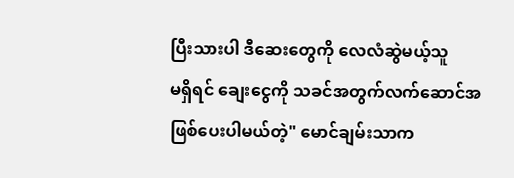ပြီးသားပါ ဒီဆေးတွေကို လေလံဆွဲမယ့်သူ
မရှိရင် ချေးငွေကို သခင်အတွက်လက်ဆောင်အဖြစ်ပေးပါမယ်တဲ့" မောင်ချမ်းသာက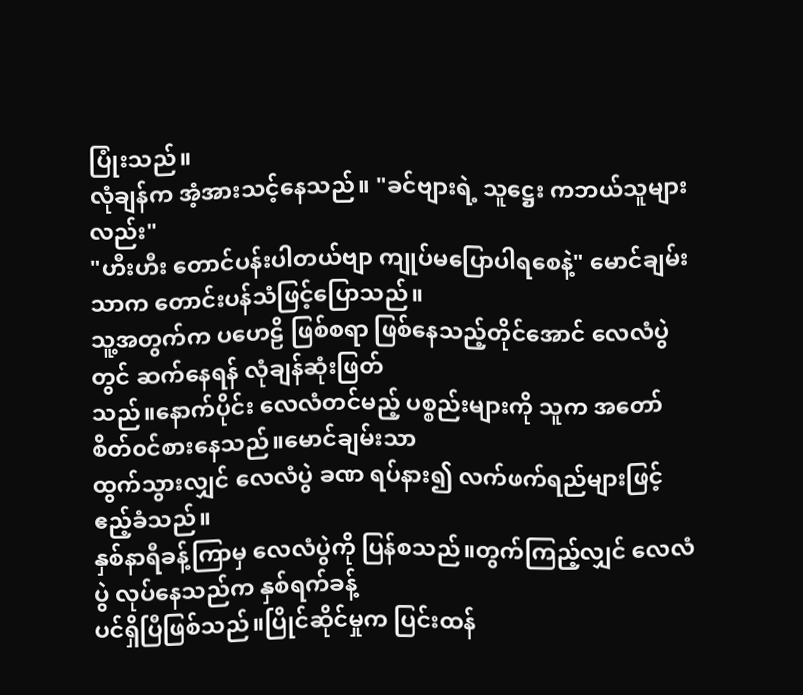ပြုံးသည်။
လုံချန်က အံ့အားသင့်နေသည်။ "ခင်ဗျားရဲ့ သူဋ္ဌေး ကဘယ်သူများလည်း"
"ဟီးဟီး တောင်ပန်းပါတယ်ဗျာ ကျုပ်မပြောပါရစေနဲ့" မောင်ချမ်းသာက တောင်းပန်သံဖြင့်ပြောသည်။
သူ့အတွက်က ပဟေဠိ ဖြစ်စရာ ဖြစ်နေသည့်တိုင်အောင် လေလံပွဲတွင် ဆက်နေရန် လုံချန်ဆုံးဖြတ်
သည်။နောက်ပိုင်း လေလံတင်မည့် ပစ္စည်းများကို သူက အတော် စိတ်၀င်စားနေသည်။မောင်ချမ်းသာ
ထွက်သွားလျှင် လေလံပွဲ ခဏ ရပ်နား၍ လက်ဖက်ရည်များဖြင့် ဧည့်ခံသည်။
နှစ်နာရီခန့်ကြာမှ လေလံပွဲကို ပြန်စသည်။တွက်ကြည့်လျှင် လေလံပွဲ လုပ်နေသည်က နှစ်ရက်ခန့်
ပင်ရှိပြီဖြစ်သည်။ပြိုင်ဆိုင်မှုက ပြင်းထန်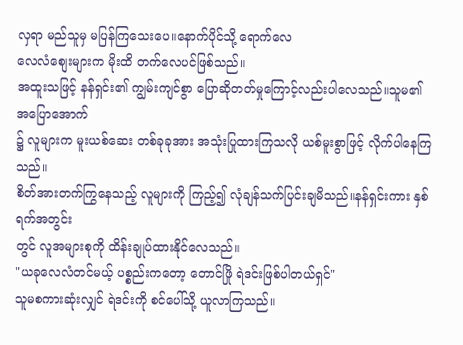လှရာ မည်သူမှ မပြန်ကြသေးပေ။နောက်ပိုင်သို့ ရောက်လေ
လေလံစျေးများက မိုးထိ တက်လေပင်ဖြစ်သည်။
အထူးသဖြင့် နန်ရှင်း၏ ကျွမ်းကျင်စွာ ပြောဆိုတတ်မှုကြောင့်လည်းပါလေသည်။သူမ၏ အပြောအောက်
၌ လူများက မူးယစ်ဆေး တစ်ခုခုအား အသုံးပြုထားကြသလို ယစ်မူးစွာဖြင့် လိုက်ပါနေကြသည်။
စိတ်အားတက်ကြွနေသည့် လူများကို ကြည့်၍ လုံချန်သက်ပြင်းချမိသည်။နန်ရှင်းကား နှစ်ရက်အတွင်း
တွင် လူအများစုကို ထိန်းချုပ်ထားနိုင်လေသည်။
"ယခုလေလံတင်မယ့် ပစ္စည်းကတော့ တောင်ဖြို ရဲဒင်းဖြစ်ပါတယ်ရှင်"
သူမစကားဆုံးလျှင် ရဲဒင်းကို စင်ပေါ်သို့ ယူလာကြသည်။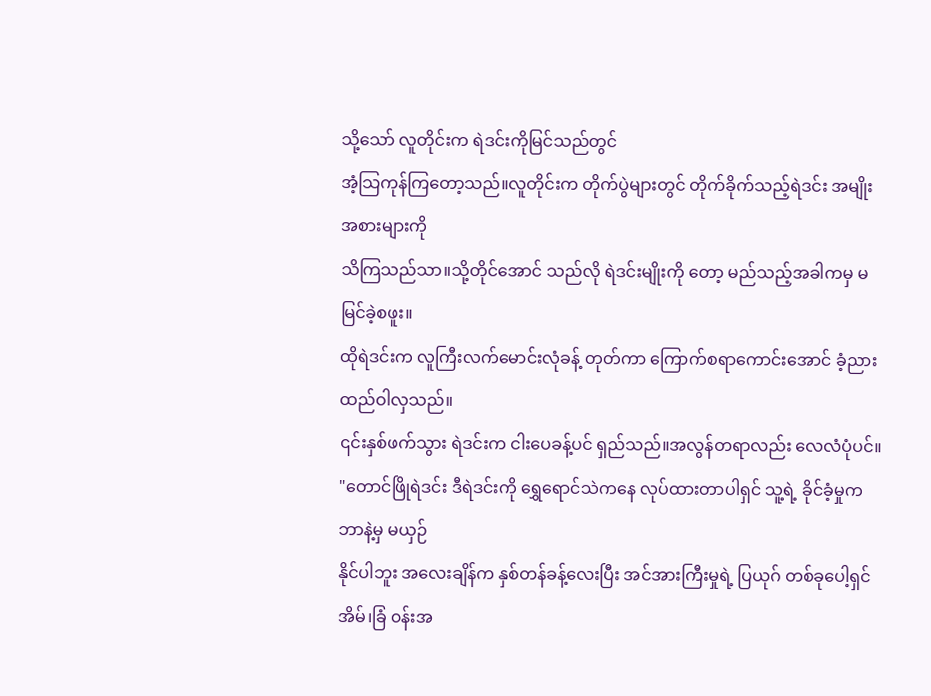သို့သော် လူတိုင်းက ရဲဒင်းကိုမြင်သည်တွင်
အံ့သြကုန်ကြတော့သည်။လူတိုင်းက တိုက်ပွဲများတွင် တိုက်ခိုက်သည့်ရဲဒင်း အမျိုးအစားများကို
သိကြသည်သာ။သို့တိုင်အောင် သည်လို ရဲဒင်းမျိုးကို တော့ မည်သည့်အခါကမှ မမြင်ခဲ့စဖူး။
ထိုရဲဒင်းက လူကြီးလက်မောင်းလုံခန့် တုတ်ကာ ကြောက်စရာကောင်းအောင် ခံ့ညားထည်ဝါလှသည်။
၎င်းနှစ်ဖက်သွား ရဲဒင်းက ငါးပေခန့်ပင် ရှည်သည်။အလွန်တရာလည်း လေလံပုံပင်။
"တောင်ဖြိုရဲဒင်း ဒီရဲဒင်းကို ရွှေရောင်သဲကနေ လုပ်ထားတာပါရှင် သူ့ရဲ့ ခိုင်ခံ့မှုက ဘာနဲ့မှ မယှဉ်
နိုင်ပါဘူး အလေးချိန်က နှစ်တန်ခန့်လေးပြီး အင်အားကြီးမှုရဲ့ ပြယုဂ် တစ်ခုပေါ့ရှင် အိမ်၊ခြံ ၀န်းအ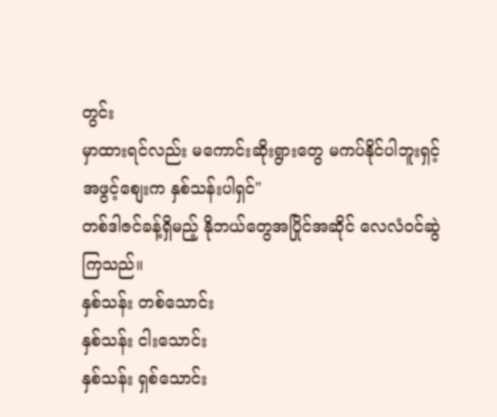တွင်း
မှာထားရင်လည်း မကောင်းဆိုးရွားတွေ မကပ်နိုင်ပါဘူးရှင့် အဖွင့်စျေးက နှစ်သန်းပါရှင်"
တစ်ဒါဇင်ခန့်ရှိမည့် နိုဘယ်တွေအပြိုင်အဆိုင် လေလံ၀င်ဆွဲကြသည်။
နှစ်သန်း တစ်သောင်း
နှစ်သန်း ငါးသောင်း
နှစ်သန်း ရှစ်သောင်း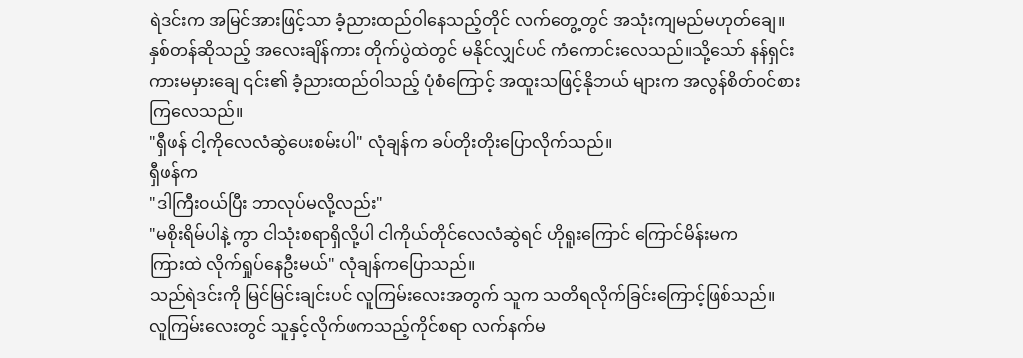ရဲဒင်းက အမြင်အားဖြင့်သာ ခံ့ညားထည်ဝါနေသည့်တိုင် လက်တွေ့တွင် အသုံးကျမည်မဟုတ်ချေ။
နှစ်တန်ဆိုသည့် အလေးချိန်ကား တိုက်ပွဲထဲတွင် မနိုင်လျှင်ပင် ကံကောင်းလေသည်။သို့သော် နန်ရှင်း
ကားမမှားချေ ၎င်း၏ ခံ့ညားထည်ဝါသည့် ပုံစံကြောင့် အထူးသဖြင့်နိုဘယ် များက အလွန်စိတ်၀င်စား
ကြလေသည်။
"ရှီဖန် ငါ့ကိုလေလံဆွဲပေးစမ်းပါ" လုံချန်က ခပ်တိုးတိုးပြောလိုက်သည်။
ရှီဖန်က
"ဒါကြီး၀ယ်ပြီး ဘာလုပ်မလို့လည်း"
"မစိုးရိမ်ပါနဲ့ ကွာ ငါသုံးစရာရှိလို့ပါ ငါကိုယ်တိုင်လေလံဆွဲရင် ဟိုရူးကြောင် ကြောင်မိန်းမက
ကြားထဲ လိုက်ရှုပ်နေဦးမယ်" လုံချန်ကပြောသည်။
သည်ရဲဒင်းကို မြင်မြင်းချင်းပင် လူကြမ်းလေးအတွက် သူက သတိရလိုက်ခြင်းကြောင့်ဖြစ်သည်။
လူကြမ်းလေးတွင် သူနှင့်လိုက်ဖကသည့်ကိုင်စရာ လက်နက်မ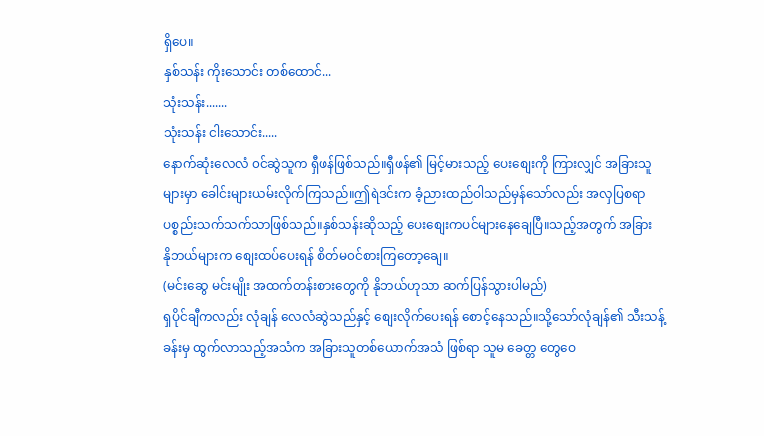ရှိပေ။
နှစ်သန်း ကိုးသောင်း တစ်ထောင်...
သုံးသန်း.......
သုံးသန်း ငါးသောင်း.....
နောက်ဆုံးလေလံ ၀င်ဆွဲသူက ရှီဖန်ဖြစ်သည်။ရှီဖန်၏ မြင့်မားသည့် ပေးစျေးကို ကြားလျှင် အခြားသူ
များမှာ ခေါင်းများယမ်းလိုက်ကြသည်။ဤရဲဒင်းက ခံ့ညားထည်ဝါသည်မှန်သော်လည်း အလှပြစရာ
ပစ္စည်းသက်သက်သာဖြစ်သည်။နှစ်သန်းဆိုသည့် ပေးစျေးကပင်များနေချေပြီ။သည့်အတွက် အခြား
နိုဘယ်များက စျေးထပ်ပေးရန် စိတ်မ၀င်စားကြတော့ချေ။
(မင်းဆွေ မင်းမျိုး အထက်တန်းစားတွေကို နိုဘယ်ဟုသာ ဆက်ပြန်သွားပါမည်)
ရှပိုင်ချီကလည်း လုံချန် လေလံဆွဲသည်နှင့် စျေးလိုက်ပေးရန် စောင့်နေသည်။သို့သော်လုံချန်၏ သီးသန့်
ခန်းမှ ထွက်လာသည့်အသံက အခြားသူတစ်ယောက်အသံ ဖြစ်ရာ သူမ ခေတ္တ တွေဝေ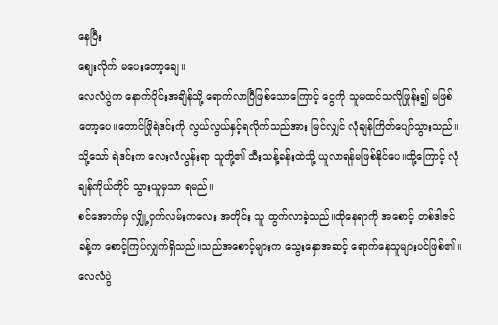နေပြီး
စျေးလိုက် မပေးတော့ချေ။
လေလံပွဲက နောက်ပိုင်းအချိန်သို့ ရောက်လာပြီဖြစ်သောကြောင့် ငွေကို သူမထင်သလိုဖြုန်း၍ မဖြစ်
တော့ပေ။တောင်ဖြိုရဲဒင်းကို လွယ်လွယ်နှင့်ရလိုက်သည်အား မြင်လျှင် လုံချန်ကြိတ်ပျော်သွားသည်။
သို့သော် ရဲဒင်းက လေးလံလွန်းရာ သူတို့၏ သီးသန့်ခန်းထဲသို့ ယူလာရန်မဖြစ်နိုင်ပေ။ထို့ကြောင့် လုံ
ချန်ကိုယ်တိုင် သွားယူမှသာ ရမည်။
စင်အောက်မှ လျှို့ဝှက်လမ်းကလေး အတိုင်း သူ ထွက်လာခဲ့သည်။ထိုနေရာကို အစောင့် တစ်ဒါဇင်
ခန့်က စောင့်ကြပ်လျှက်ရှိသည်။သည်အစောင့်များက သွေးနှောအဆင့် ရောက်နေသူများပင်ဖြစ်၏။
လေလံပွဲ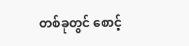တစ်ခုတွင် စောင့်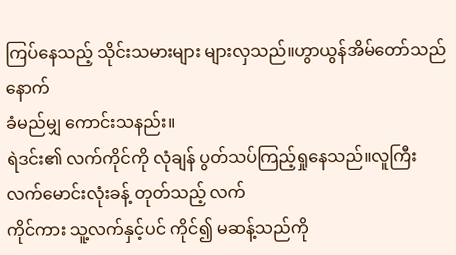ကြပ်နေသည့် သိုင်းသမားများ များလှသည်။ဟွာယွန်အိမ်တော်သည် နောက်
ခံမည်မျှ ကောင်းသနည်း။
ရဲဒင်း၏ လက်ကိုင်ကို လုံချန် ပွတ်သပ်ကြည့်ရှုနေသည်။လူကြီးလက်မောင်းလုံးခန့် တုတ်သည့် လက်
ကိုင်ကား သူ့လက်နှင့်ပင် ကိုင်၍ မဆန့်သည်ကို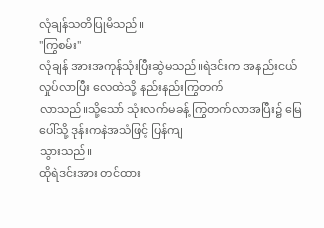လုံချန်သတိပြုမိသည်။
"ကြွစမ်း"
လုံချန် အားအကုန်သုံးပြီးဆွဲမသည်။ရဲဒင်းက အနည်းငယ်လှုပ်လာပြီး လေထဲသို့ နည်းနည်းကြွတက်
လာသည်။သို့သော် သုံးလက်မခန့် ကြွတက်လာအပြီး၌ မြေပေါ်သို့ ဒုန်းကနဲအသံဖြင့် ပြန်ကျ
သွားသည်။
ထိုရဲဒင်းအား တင်ထား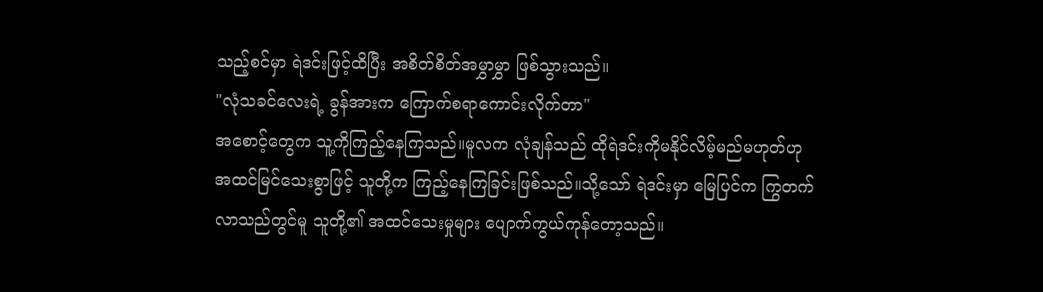သည့်စင်မှာ ရဲဒင်းဖြင့်ထိပြီး အစိတ်စိတ်အမွှာမွှာ ဖြစ်သွားသည်။
"လုံသခင်လေးရဲ့ ခွန်အားက ကြောက်စရာကောင်းလိုက်တာ"
အစောင့်တွေက သူ့ကိုကြည့်နေကြသည်။မူလက လုံချန်သည် ထိုရဲဒင်းကိုမနိုင်လိမ့်မည်မဟုတ်ဟု
အထင်မြင်သေးစွာဖြင့် သူတို့က ကြည့်နေကြခြင်းဖြစ်သည်။သို့သော် ရဲဒင်းမှာ မြေပြင်က ကြွတက်
လာသည်တွင်မူ သူတို့၏ အထင်သေးမှုများ ပျောက်ကွယ်ကုန်တော့သည်။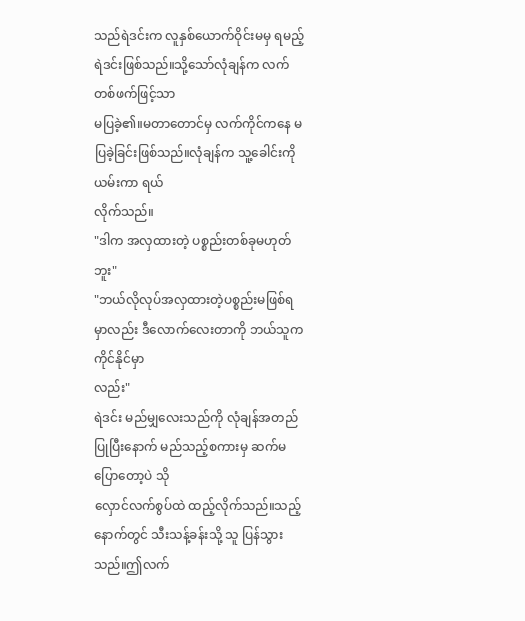သည်ရဲဒင်းက လူနှစ်ယောက်ဝိုင်းမမှ ရမည့်ရဲဒင်းဖြစ်သည်။သို့သော်လုံချန်က လက်တစ်ဖက်ဖြင့်သာ
မပြခဲ့၏။မတာတောင်မှ လက်ကိုင်ကနေ မပြခဲ့ခြင်းဖြစ်သည်။လုံချန်က သူ့ခေါင်းကိုယမ်းကာ ရယ်
လိုက်သည်။
"ဒါက အလှထားတဲ့ ပစ္စည်းတစ်ခုမဟုတ်ဘူး"
"ဘယ်လိုလုပ်အလှထားတဲ့ပစ္စည်းမဖြစ်ရမှာလည်း ဒီလောက်လေးတာကို ဘယ်သူကကိုင်နိုင်မှာ
လည်း"
ရဲဒင်း မည်မျှလေးသည်ကို လုံချန်အတည်ပြုပြီးနောက် မည်သည့်စကားမှ ဆက်မပြောတော့ပဲ သို
လှောင်လက်စွပ်ထဲ ထည့်လိုက်သည်။သည့်နောက်တွင် သီးသန့်ခန်းသို့ သူ ပြန်သွားသည်။ဤလက်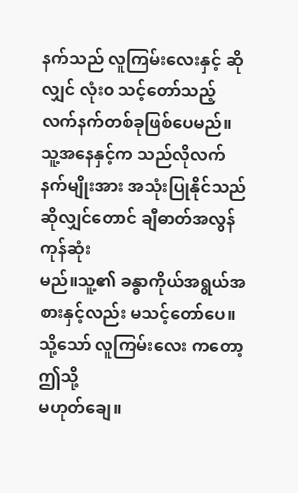နက်သည် လူကြမ်းလေးနှင့် ဆိုလျှင် လုံး၀ သင့်တော်သည့် လက်နက်တစ်ခုဖြစ်ပေမည်။
သူ့အနေနှင့်က သည်လိုလက်နက်မျိုးအား အသုံးပြုနိုင်သည်ဆိုလျှင်တောင် ချီဓာတ်အလွန်ကုန်ဆုံး
မည်။သူ့၏ ခန္ဓာကိုယ်အရွယ်အစားနှင့်လည်း မသင့်တော်ပေ။သို့သော် လူကြမ်းလေး ကတော့ ဤသို့
မဟုတ်ချေ။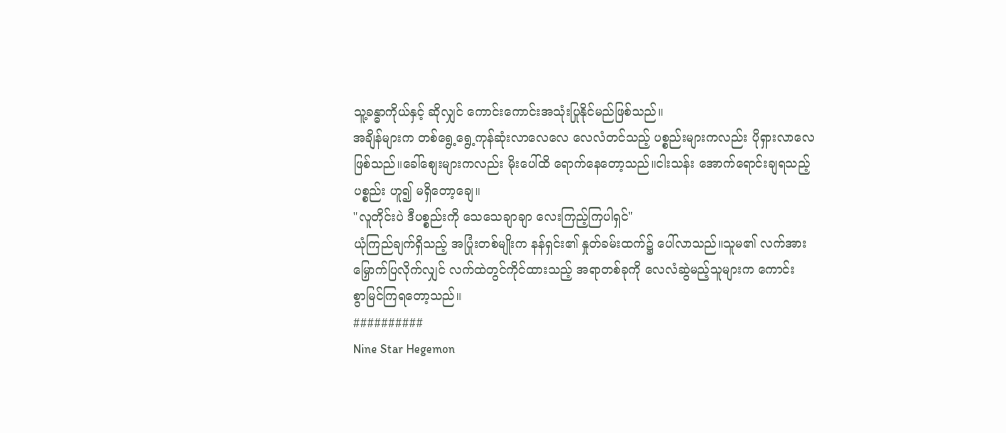သူ့ခန္ဓာကိုယ်နှင့် ဆိုလျှင် ကောင်းကောင်းအသုံးပြုနိုင်မည်ဖြစ်သည်။
အချိန်များက တစ်ရွေ့ရွေ့ကုန်ဆုံးလာလေလေ လေလံတင်သည့် ပစ္စည်းများကလည်း ပိုရှားလာလေ
ဖြစ်သည်။ခေါ်စျေးများကလည်း မိုးပေါ်ထိ ရောက်နေတော့သည်။ငါးသန်း အောက်ရောင်းချရသည့်
ပစ္စည်း ဟူ၍ မရှိတော့ချေ။
"လူတိုင်းပဲ ဒီပစ္စည်းကို သေသေချာချာ လေးကြည့်ကြပါရှင်"
ယုံကြည်ချက်ရှိသည့် အပြုံးတစ်မျိုးက နန်ရှင်း၏ နှုတ်ခမ်းထက်၌ ပေါ်လာသည်။သူမ၏ လက်အား
မြှောက်ပြလိုက်လျှင် လက်ထဲတွင်ကိုင်ထားသည့် အရာတစ်ခုကို လေလံဆွဲမည့်သူများက ကောင်း
စွာမြင်ကြရတော့သည်။
##########
Nine Star Hegemon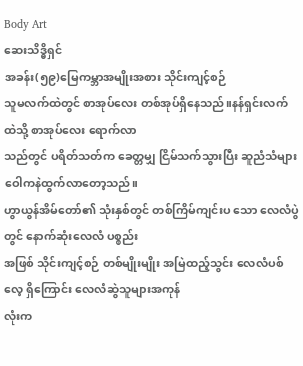Body Art
ဆေးသိဒ္ဓိရှင်
အခန်း(၅၉)မြေကမ္ဘာအမျိုးအစား သိုင်းကျင့်စဉ်
သူမလက်ထဲတွင် စာအုပ်လေး တစ်အုပ်ရှိနေသည်။နန်ရှင်းလက်ထဲသို့ စာအုပ်လေး ရောက်လာ
သည်တွင် ပရိတ်သတ်က ခေတ္တမျှ ငြိမ်သက်သွားပြီး ဆူညံသံများ ဝေါကနဲထွက်လာတော့သည်။
ဟွာယွန်အိမ်တော်၏ သုံးနှစ်တွင် တစ်ကြိမ်ကျင်းပ သော လေလံပွဲတွင် နောက်ဆုံးလေလံ ပစ္စည်း
အဖြစ် သိုင်းကျင့်စဉ် တစ်မျိုးမျိုး အမြဲထည့်သွင်း လေလံပစ်လေ့ ရှိကြောင်း လေလံဆွဲသူများအကုန်
လုံးက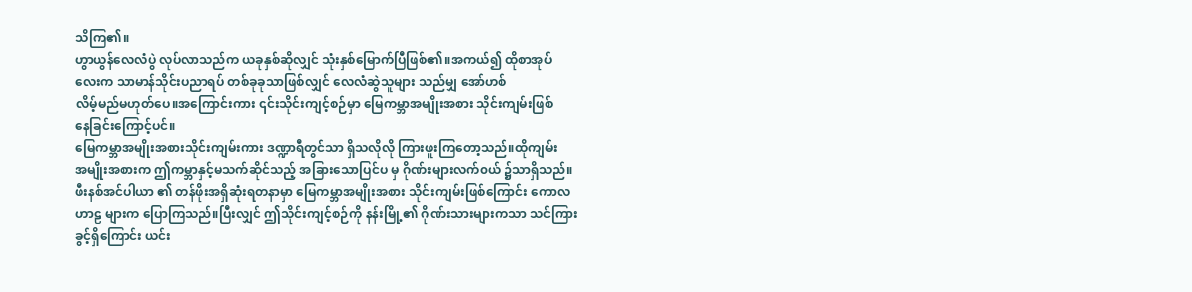သိကြ၏။
ဟွာယွန်လေလံပွဲ လုပ်လာသည်က ယခုနှစ်ဆိုလျှင် သုံးနှစ်မြောက်ပြီဖြစ်၏။အကယ်၍ ထိုစာအုပ်
လေးက သာမာန်သိုင်းပညာရပ် တစ်ခုခုသာဖြစ်လျှင် လေလံဆွဲသူများ သည်မျှ အော်ဟစ်
လိမ့်မည်မဟုတ်ပေ။အကြောင်းကား ၎င်းသိုင်းကျင့်စဉ်မှာ မြေကမ္ဘာအမျိုးအစား သိုင်းကျမ်းဖြစ်
နေခြင်းကြောင့်ပင်။
မြေကမ္ဘာအမျိုးအစားသိုင်းကျမ်းကား ဒဏ္ဍာရီတွင်သာ ရှိသလိုလို ကြားဖူးကြတော့သည်။ထိုကျမ်း
အမျိုးအစားက ဤကမ္ဘာနှင့်မသက်ဆိုင်သည့် အခြားသောပြင်ပ မှ ဂိုဏ်းများလက်၀ယ် ၌သာရှိသည်။
ဖီးနစ်အင်ပါယာ ၏ တန်ဖိုးအရှိဆုံးရတနာမှာ မြေကမ္ဘာအမျိုးအစား သိုင်းကျမ်းဖြစ်ကြောင်း ကောလ
ဟာဠ များက ပြောကြသည်။ပြီးလျှင် ဤသိုင်းကျင့်စဉ်ကို နန်းမြို့၏ ဂိုဏ်းသားများကသာ သင်ကြား
ခွင့်ရှိကြောင်း ယင်း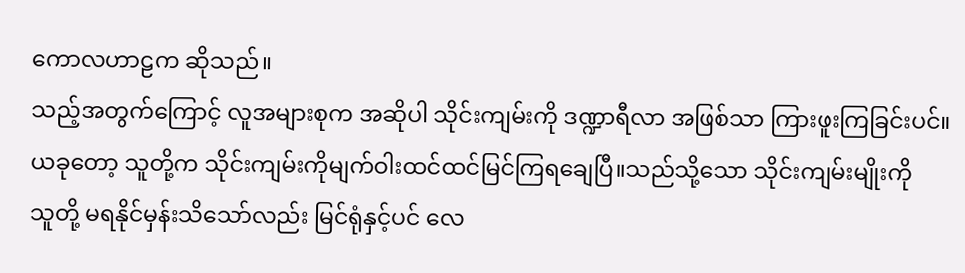ကောလဟာဠက ဆိုသည်။
သည့်အတွက်ကြောင့် လူအများစုက အဆိုပါ သိုင်းကျမ်းကို ဒဏ္ဍာရီလာ အဖြစ်သာ ကြားဖူးကြခြင်းပင်။
ယခုတော့ သူတို့က သိုင်းကျမ်းကိုမျက်ဝါးထင်ထင်မြင်ကြရချေပြီ။သည်သို့သော သိုင်းကျမ်းမျိုးကို
သူတို့ မရနိုင်မှန်းသိသော်လည်း မြင်ရုံနှင့်ပင် လေ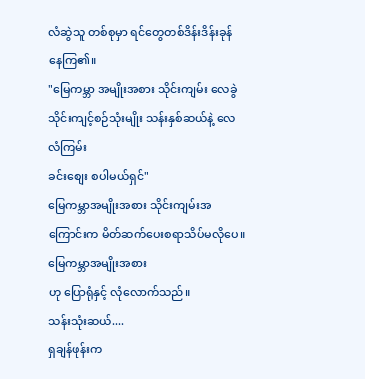လံဆွဲသူ တစ်စုမှာ ရင်တွေတစ်ဒိန်းဒိန်းခုန်
နေကြ၏။
"မြေကမ္ဘာ အမျိုးအစား သိုင်းကျမ်း လေခွဲသိုင်းကျင့်စဉ်သုံးမျိုး သန်းနှစ်ဆယ်နဲ့ လေလံကြမ်း
ခင်းစျေး စပါမယ်ရှင်"
မြေကမ္ဘာအမျိုးအစား သိုင်းကျမ်းအကြောင်းက မိတ်ဆက်ပေးစရာသိပ်မလိုပေ။မြေကမ္ဘာအမျိုးအစား
ဟု ပြောရုံနှင့် လုံလောက်သည်။
သန်းသုံးဆယ်....
ရှချန်ဖုန်းက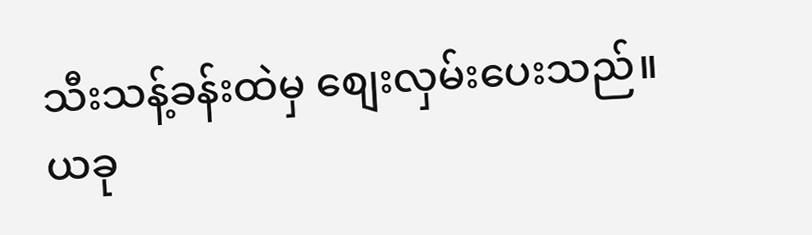သီးသန့်ခန်းထဲမှ စျေးလှမ်းပေးသည်။ယခု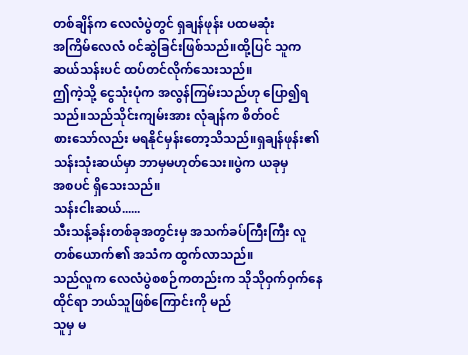တစ်ချိန်က လေလံပွဲတွင် ရှချန်ဖုန်း ပထမဆုံး
အကြိမ်လေလံ ၀င်ဆွဲခြင်းဖြစ်သည်။ထို့ပြင် သူက ဆယ်သန်းပင် ထပ်တင်လိုက်သေးသည်။
ဤကဲ့သို့ ငွေသုံးပုံက အလွန်ကြမ်းသည်ဟု ပြော၍ရသည်။သည်သိုင်းကျမ်းအား လုံချန်က စိတ်၀င်
စားသော်လည်း မရနိုင်မှန်းတော့သိသည်။ရှချန်ဖုန်း၏ သန်းသုံးဆယ်မှာ ဘာမှမဟုတ်သေး။ပွဲက ယခုမှ
အစပင် ရှိသေးသည်။
သန်းငါးဆယ်......
သီးသန့်ခန်းတစ်ခုအတွင်းမှ အသက်ခပ်ကြီးကြီး လူတစ်ယောက်၏ အသံက ထွက်လာသည်။
သည်လူက လေလံပွဲစစဉ်ကတည်းက သိုသိုဝှက်ဝှက်နေထိုင်ရာ ဘယ်သူဖြစ်ကြောင်းကို မည်
သူမှ မ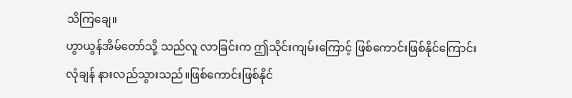သိကြချေ။
ဟွာယွန်အိမ်တော်သို့ သည်လူ လာခြင်းက ဤသိုင်းကျမ်းကြောင့် ဖြစ်ကောင်းဖြစ်နိုင်ကြောင်း
လုံချန် နားလည်သွားသည်။ဖြစ်ကောင်းဖြစ်နိုင်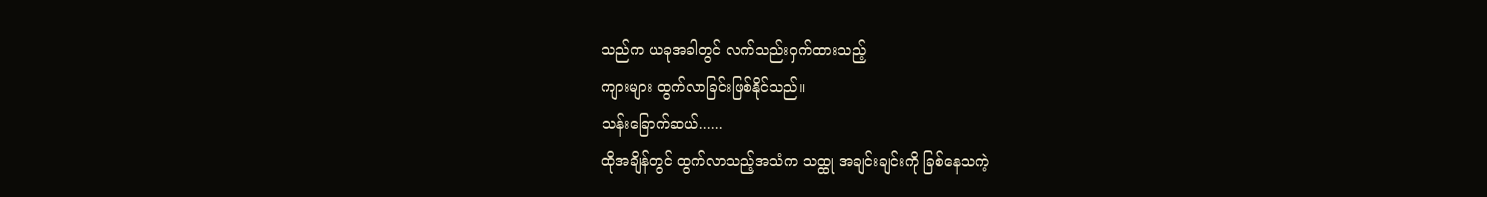သည်က ယခုအခါတွင် လက်သည်းဝှက်ထားသည့်
ကျားများ ထွက်လာခြင်းဖြစ်နိုင်သည်။
သန်းခြောက်ဆယ်......
ထိုအချိန်တွင် ထွက်လာသည့်အသံက သထ္ထု အချင်းချင်းကို ခြစ်နေသကဲ့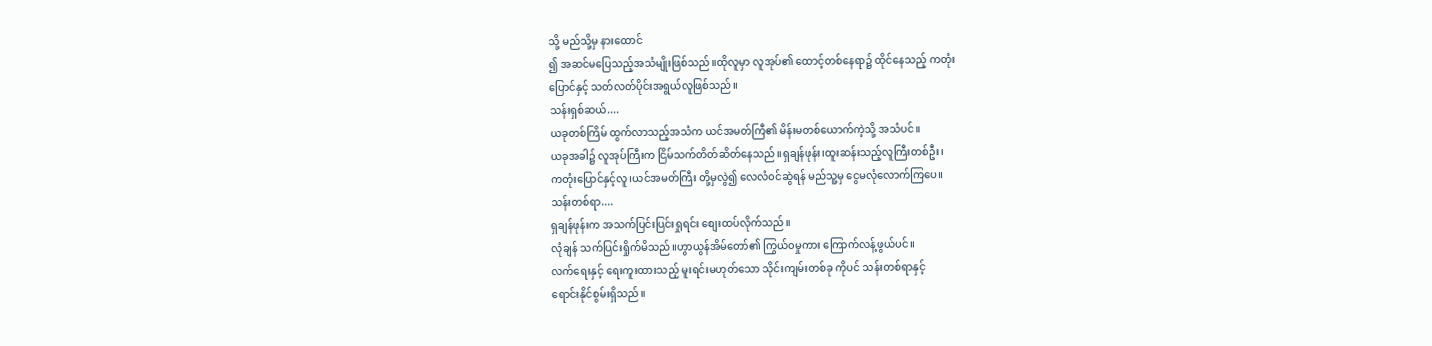သို့ မည်သို့မှ နားထောင်
၍ အဆင်မပြေသည့်အသံမျိုးဖြစ်သည်။ထိုလူမှာ လူအုပ်၏ ထောင့်တစ်နေရာ၌ ထိုင်နေသည့် ကတုံး
ပြောင်နှင့် သတ်လတ်ပိုင်းအရွယ်လူဖြစ်သည်။
သန်းရှစ်ဆယ်....
ယခုတစ်ကြိမ် ထွက်လာသည့်အသံက ယင်အမတ်ကြီ၏ မိန်းမတစ်ယောက်ကဲ့သို့ အသံပင်။
ယခုအခါ၌ လူအုပ်ကြီးက ငြိမ်သက်တိတ်ဆိတ်နေသည်။ရှချန်ဖုန်း၊ထူးဆန်းသည့်လူကြီးတစ်ဦး၊
ကတုံးပြောင်နှင့်လူ၊ယင်အမတ်ကြီး တို့မှလွဲ၍ လေလံ၀င်ဆွဲရန် မည်သူ့မှ ငွေမလုံလောက်ကြပေ။
သန်းတစ်ရာ....
ရှချန်ဖုန်းက အသက်ပြင်းပြင်းရှုရင်း စျေးထပ်လိုက်သည်။
လုံချန် သက်ပြင်းရှိုက်မိသည်။ဟွာယွန်အိမ်တော်၏ ကြွယ်၀မှုကား ကြောက်လန့်ဖွယ်ပင်။
လက်ရေးနှင့် ရေးကူးထားသည့် မူးရင်းမဟုတ်သော သိုင်းကျမ်းတစ်ခု ကိုပင် သန်းတစ်ရာနှင့်
ရောင်းနိုင်စွမ်းရှိသည်။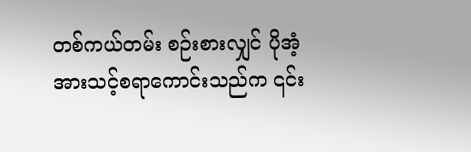တစ်ကယ်တမ်း စဉ်းစားလျှင် ပိုအံ့အားသင့်စရာကောင်းသည်က ၎င်း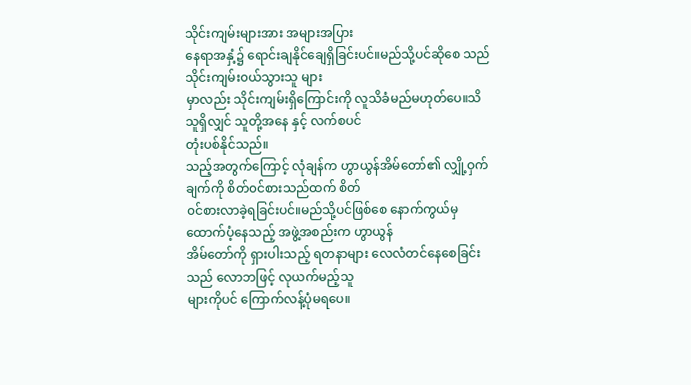သိုင်းကျမ်းများအား အများအပြား
နေရာအနှံ့၌ ရောင်းချနိုင်ချေရှိခြင်းပင်။မည်သို့ပင်ဆိုစေ သည်သိုင်းကျမ်း၀ယ်သွားသူ များ
မှာလည်း သိုင်းကျမ်းရှိကြောင်းကို လူသိခံမည်မဟုတ်ပေ။သိသူရှိလျှင် သူတို့အနေ နှင့် လက်စပင်
တုံးပစ်နိုင်သည်။
သည့်အတွက်ကြောင့် လုံချန်က ဟွာယွန်အိမ်တော်၏ လျှို့ဝှက်ချက်ကို စိတ်၀င်စားသည်ထက် စိတ်
၀င်စားလာခဲ့ရခြင်းပင်။မည်သို့ပင်ဖြစ်စေ နောက်ကွယ်မှ ထောက်ပံ့နေသည့် အဖွဲ့အစည်းက ဟွာယွန်
အိမ်တော်ကို ရှားပါးသည့် ရတနာများ လေလံတင်နေစေခြင်းသည် လောဘဖြင့် လုယက်မည့်သူ
များကိုပင် ကြောက်လန့်ပုံမရပေ။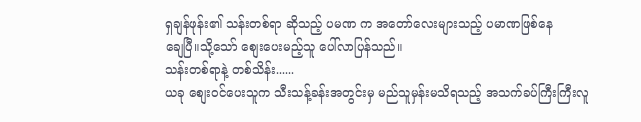ရှချန်ဖုန်း၏ သန်းတစ်ရာ ဆိုသည့် ပမဏ က အတော်လေးများသည့် ပမာဏဖြစ်နေ
ချေပြီ။သို့သော် စျေးပေးမည့်သူ ပေါ်လာပြန်သည်။
သန်းတစ်ရာနဲ့ တစ်သိန်း......
ယခု စျေး၀င်ပေးသူက သီးသန့်ခန်းအတွင်းမှ မည်သူမှန်းမသိရသည့် အသက်ခပ်ကြီးကြီးလူ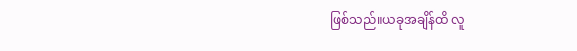ဖြစ်သည်။ယခုအချိန်ထိ လူ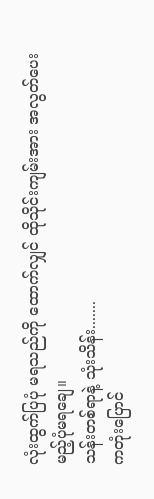လုံးထွက်ပြပုံ မရသည်ကို ထောက်လျှင် ထိုသိုင်းကျမ်းအား အလွတ်ပေး
မည့်ပုံမရချေ။
သန်းတစ်ရာနဲ့ သုံးသိန်း.......
ကတုံးပြောင်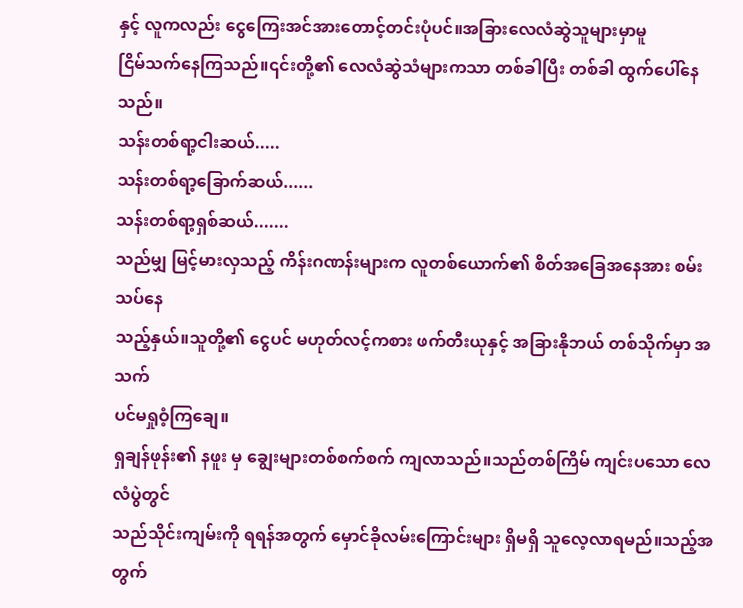နှင့် လူကလည်း ငွေကြေးအင်အားတောင့်တင်းပုံပင်။အခြားလေလံဆွဲသူများမှာမူ
ငြိမ်သက်နေကြသည်။၎င်းတို့၏ လေလံဆွဲသံများကသာ တစ်ခါပြီး တစ်ခါ ထွက်ပေါ်နေသည်။
သန်းတစ်ရာ့ငါးဆယ်.....
သန်းတစ်ရာ့ခြောက်ဆယ်......
သန်းတစ်ရာ့ရှစ်ဆယ်.......
သည်မျှ မြင့်မားလှသည့် ကိန်းဂဏန်းများက လူတစ်ယောက်၏ စိတ်အခြေအနေအား စမ်းသပ်နေ
သည့်နှယ်။သူတို့၏ ငွေပင် မဟုတ်လင့်ကစား ဖက်တီးယုနှင့် အခြားနိုဘယ် တစ်သိုက်မှာ အသက်
ပင်မရှုဝံ့ကြချေ။
ရှချန်ဖုန်း၏ နဖူး မှ ချွေးများတစ်စက်စက် ကျလာသည်။သည်တစ်ကြိမ် ကျင်းပသော လေလံပွဲတွင်
သည်သိုင်းကျမ်းကို ရရန်အတွက် မှောင်ခိုလမ်းကြောင်းများ ရှိမရှိ သူလေ့လာရမည်။သည့်အတွက်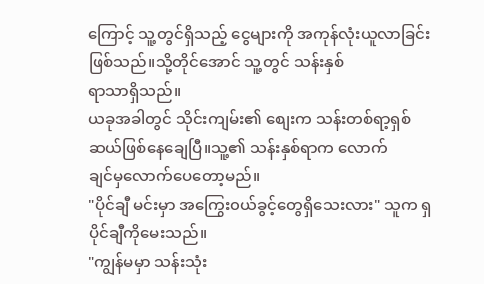ကြောင့် သူ့တွင်ရှိသည့် ငွေများကို အကုန်လုံးယူလာခြင်းဖြစ်သည်။သို့တိုင်အောင် သူ့တွင် သန်းနှစ်
ရာသာရှိသည်။
ယခုအခါတွင် သိုင်းကျမ်း၏ စျေးက သန်းတစ်ရာ့ရှစ်ဆယ်ဖြစ်နေချေပြီ။သူ့၏ သန်းနှစ်ရာက လောက်
ချင်မှလောက်ပေတော့မည်။
"ပိုင်ချီ မင်းမှာ အကြွေး၀ယ်ခွင့်တွေရှိသေးလား" သူက ရှပိုင်ချီကိုမေးသည်။
"ကျွန်မမှာ သန်းသုံး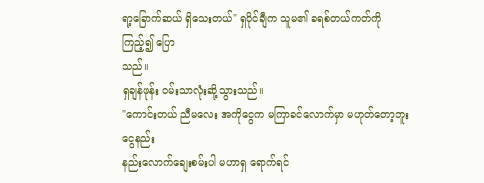ရာ့ခြောက်ဆယ် ရှိသေးတယ်" ရှပိုင်ချီက သူမ၏ ခရစ်တယ်ကတ်ကို ကြည့်၍ ပြော
သည်။
ရှချန်ဖုန်း ၀မ်းသာလုံးဆို့သွားသည်။
"ကောင်းတယ် ညီမလေး အကိုငွေက မကြာခင်လောက်မှာ မဟုတ်တော့ဘူး ငွေနည်း
နည်းလောက်ချေးစမ်းပါ မဟာရှ ရောက်ရင်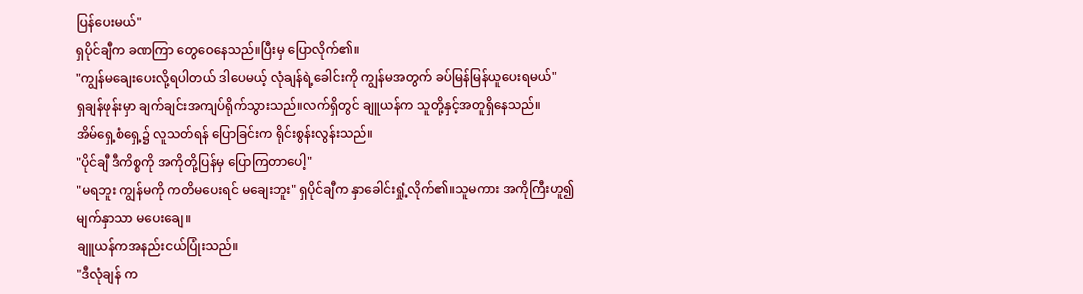ပြန်ပေးမယ်"
ရှပိုင်ချီက ခဏကြာ တွေဝေနေသည်။ပြီးမှ ပြောလိုက်၏။
"ကျွန်မချေးပေးလို့ရပါတယ် ဒါပေမယ့် လုံချန်ရဲ့ခေါင်းကို ကျွန်မအတွက် ခပ်မြန်မြန်ယူပေးရမယ်"
ရှချန်ဖုန်းမှာ ချက်ချင်းအကျပ်ရိုက်သွားသည်။လက်ရှိတွင် ချူယန်က သူတို့နှင့်အတူရှိနေသည်။
အိမ်ရှေ့စံရှေ့၌ လူသတ်ရန် ပြောခြင်းက ရိုင်းစွန်းလွန်းသည်။
"ပိုင်ချီ ဒီကိစ္စကို အကိုတို့ပြန်မှ ပြောကြတာပေါ့"
"မရဘူး ကျွန်မကို ကတိမပေးရင် မချေးဘူး" ရှပိုင်ချီက နှာခေါင်းရှုံ့လိုက်၏။သူမကား အကိုကြီးဟူ၍
မျက်နှာသာ မပေးချေ။
ချူယန်ကအနည်းငယ်ပြုံးသည်။
"ဒီလုံချန် က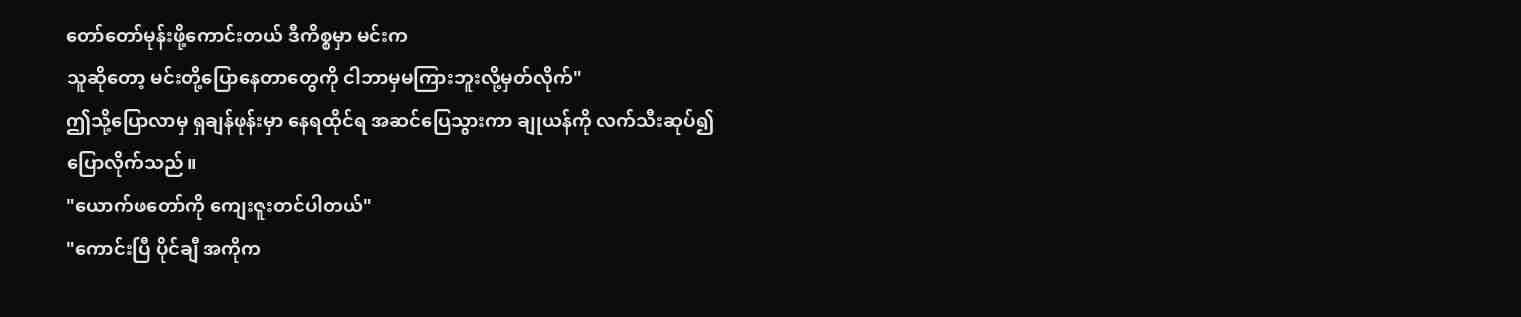တော်တော်မုန်းဖို့ကောင်းတယ် ဒီကိစ္စမှာ မင်းက
သူဆိုတော့ မင်းတို့ပြောနေတာတွေကို ငါဘာမှမကြားဘူးလို့မှတ်လိုက်"
ဤသို့ပြောလာမှ ရှချန်ဖုန်းမှာ နေရထိုင်ရ အဆင်ပြေသွားကာ ချုယန်ကို လက်သီးဆုပ်၍
ပြောလိုက်သည်။
"ယောက်ဖတော်ကို ကျေးဇူးတင်ပါတယ်"
"ကောင်းပြီ ပိုင်ချီ အကိုက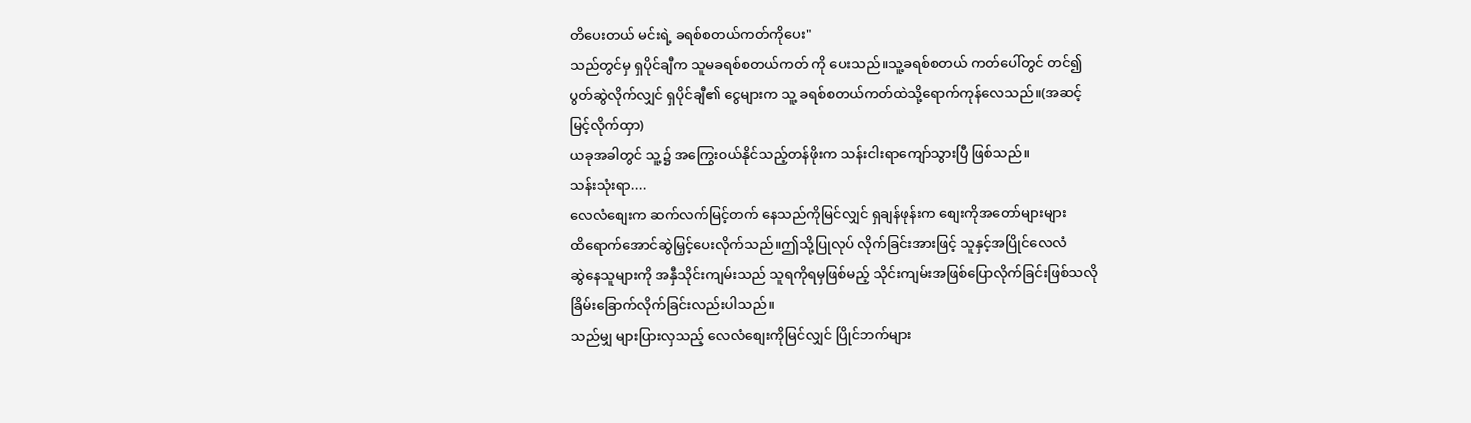တိပေးတယ် မင်းရဲ့ ခရစ်စတယ်ကတ်ကိုပေး"
သည်တွင်မှ ရှပိုင်ချီက သူမခရစ်စတယ်ကတ် ကို ပေးသည်။သူ့ခရစ်စတယ် ကတ်ပေါ်တွင် တင်၍
ပွတ်ဆွဲလိုက်လျှင် ရှပိုင်ချီ၏ ငွေများက သူ့ ခရစ်စတယ်ကတ်ထဲသို့ရောက်ကုန်လေသည်။(အဆင့်
မြင့်လိုက်ထှာ)
ယခုအခါတွင် သူ့၌ အကြွေး၀ယ်နိုင်သည့်တန်ဖိုးက သန်းငါးရာကျော်သွားပြီ ဖြစ်သည်။
သန်းသုံးရာ....
လေလံစျေးက ဆက်လက်မြင့်တက် နေသည်ကိုမြင်လျှင် ရှချန်ဖုန်းက စျေးကိုအတော်များများ
ထိရောက်အောင်ဆွဲမြှင့်ပေးလိုက်သည်။ဤသို့ပြုလုပ် လိုက်ခြင်းအားဖြင့် သူနှင့်အပြိုင်လေလံ
ဆွဲနေသူများကို အနှီသိုင်းကျမ်းသည် သူရကိုရမှဖြစ်မည့် သိုင်းကျမ်းအဖြစ်ပြောလိုက်ခြင်းဖြစ်သလို
ခြိမ်းခြောက်လိုက်ခြင်းလည်းပါသည်။
သည်မျှ များပြားလှသည့် လေလံစျေးကိုမြင်လျှင် ပြိုင်ဘက်များ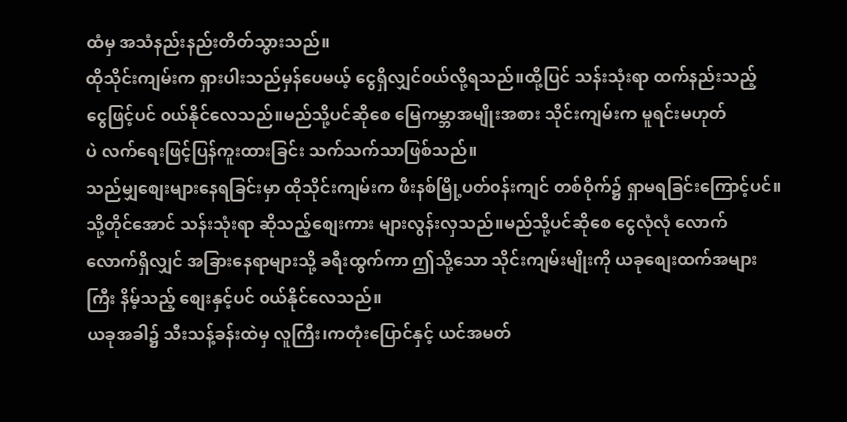ထံမှ အသံနည်းနည်းတိတ်သွားသည်။
ထိုသိုင်းကျမ်းက ရှားပါးသည်မှန်ပေမယ့် ငွေရှိလျှင်၀ယ်လို့ရသည်။ထို့ပြင် သန်းသုံးရာ ထက်နည်းသည့်
ငွေဖြင့်ပင် ၀ယ်နိုင်လေသည်။မည်သို့ပင်ဆိုစေ မြေကမ္ဘာအမျိုးအစား သိုင်းကျမ်းက မူရင်းမဟုတ်
ပဲ လက်ရေးဖြင့်ပြန်ကူးထားခြင်း သက်သက်သာဖြစ်သည်။
သည်မျှစျေးများနေရခြင်းမှာ ထိုသိုင်းကျမ်းက ဖီးနစ်မြို့ပတ်၀န်းကျင် တစ်ဝိုက်၌ ရှာမရခြင်းကြောင့်ပင်။
သို့တိုင်အောင် သန်းသုံးရာ ဆိုသည့်စျေးကား များလွန်းလှသည်။မည်သို့ပင်ဆိုစေ ငွေလုံလုံ လောက်
လောက်ရှိလျှင် အခြားနေရာများသို့ ခရီးထွက်ကာ ဤသို့သော သိုင်းကျမ်းမျိုးကို ယခုစျေးထက်အများ
ကြီး နိမ့်သည့် စျေးနှင့်ပင် ၀ယ်နိုင်လေသည်။
ယခုအခါ၌ သီးသန့်ခန်းထဲမှ လူကြီး၊ကတုံးပြောင်နှင့် ယင်အမတ်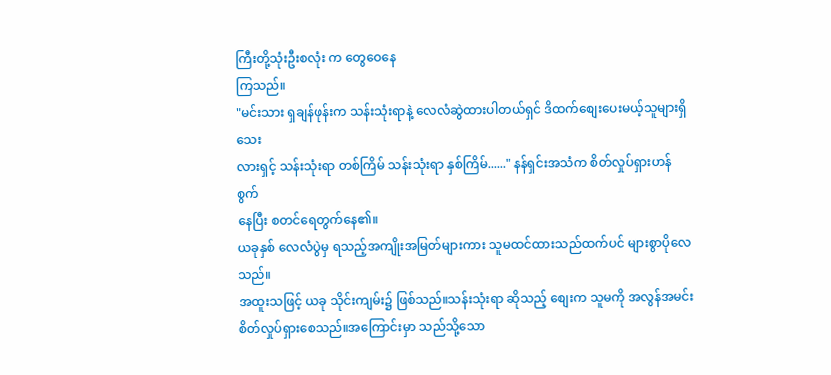ကြီးတို့သုံးဦးစလုံး က တွေဝေနေ
ကြသည်။
"မင်းသား ရှချန်ဖုန်းက သန်းသုံးရာနဲ့ လေလံဆွဲထားပါတယ်ရှင် ဒိထက်စျေးပေးမယ့်သူများရှိသေး
လားရှင့် သန်းသုံးရာ တစ်ကြိမ် သန်းသုံးရာ နှစ်ကြိမ်......" နန်ရှင်းအသံက စိတ်လှုပ်ရှားဟန် စွက်
နေပြီး စတင်ရေတွက်နေ၏။
ယခုနှစ် လေလံပွဲမှ ရသည့်အကျိုးအမြတ်များကား သူမထင်ထားသည်ထက်ပင် များစွာပိုလေသည်။
အထူးသဖြင့် ယခု သိုင်းကျမ်း၌ ဖြစ်သည်။သန်းသုံးရာ ဆိုသည့် စျေးက သူမကို အလွန်အမင်း
စိတ်လှုပ်ရှားစေသည်။အကြောင်းမှာ သည်သို့သော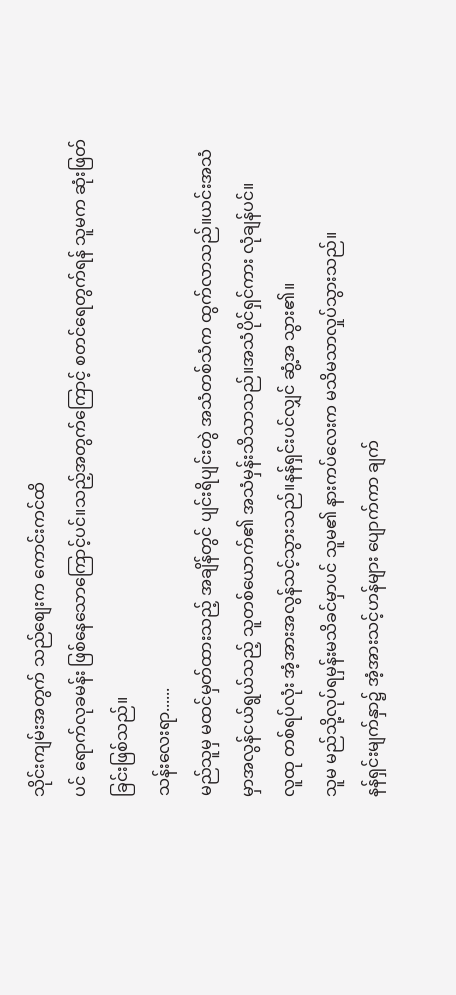သိုင်းကျမ်းအတွက် သည်စျေးက ကောင်းကင်ထိ
ပင် ရောက်လုခမန်း ဖြစ်နေသောကြောင့်ပင်။သည့်အတွက်ကြောင့် စတင်ရေတွက်ရန် သူမက ဆုံးဖြတ်
ခြင်းဖြစ်သည်။
သန်းလေးရာ......
မည်သူမှ မထင်မှတ်ထားသည့် အချိန်တွင် ပျင်းရိပျင်းတွဲ အသံတစ်သံက ထွက်လာသည်။ယင်းအသံ
မှာအလွန်ငယ်ရွယ်သည့် သူတစ်ယောက်၏ အသံမှန်းသိသာသည်။အသံပိုင်ရှင်ကား လုံချန်ပင်။
လူထု တစ်ရပ်လုံး အံ့အားအလွန်သင့်သွားသည်။နန်ရှင်းပင်လျှင် ဆွံ့အ သွား၏။
သူမ မည်သို့လုပ်ရမှန်းမသိခင်မှာပင် သူမ၏ နားကပ်လေးက မသိမသာလှုပ်သွားသည်။
နန်ရှင်းမျက်နှာ၌ အံ့အားသင့်ဟန်များ ပျောက်ကာ ချက်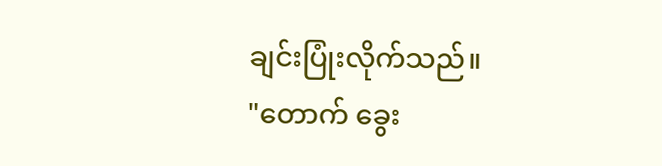ချင်းပြုံးလိုက်သည်။
"တောက် ခွေး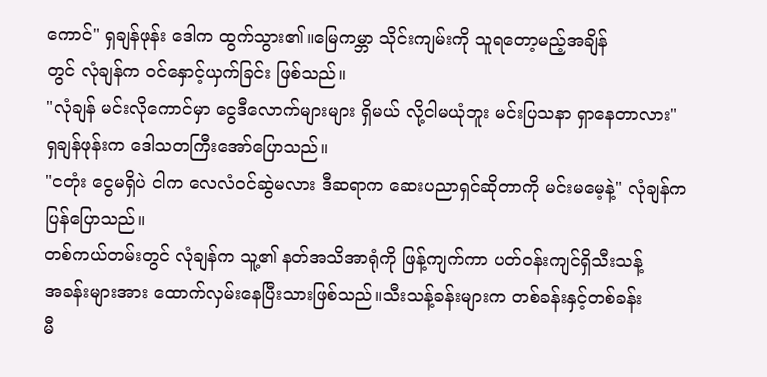ကောင်" ရှချန်ဖုန်း ဒေါက ထွက်သွား၏။မြေကမ္ဘာ သိုင်းကျမ်းကို သူရတော့မည့်အချိန်
တွင် လုံချန်က ၀င်နှောင့်ယှက်ခြင်း ဖြစ်သည်။
"လုံချန် မင်းလိုကောင်မှာ ငွေဒီလောက်များများ ရှိမယ် လို့ငါမယုံဘူး မင်းပြသနာ ရှာနေတာလား"
ရှချန်ဖုန်းက ဒေါသတကြီးအော်ပြောသည်။
"ငတုံး ငွေမရှိပဲ ငါက လေလံ၀င်ဆွဲမလား ဒီဆရာက ဆေးပညာရှင်ဆိုတာကို မင်းမမေ့နဲ့" လုံချန်က
ပြန်ပြောသည်။
တစ်ကယ်တမ်းတွင် လုံချန်က သူ့၏ နတ်အသိအာရုံကို ဖြန့်ကျက်ကာ ပတ်၀န်းကျင်ရှိသီးသန့်
အခန်းများအား ထောက်လှမ်းနေပြီးသားဖြစ်သည်။သီးသန့်ခန်းများက တစ်ခန်းနှင့်တစ်ခန်း
မီ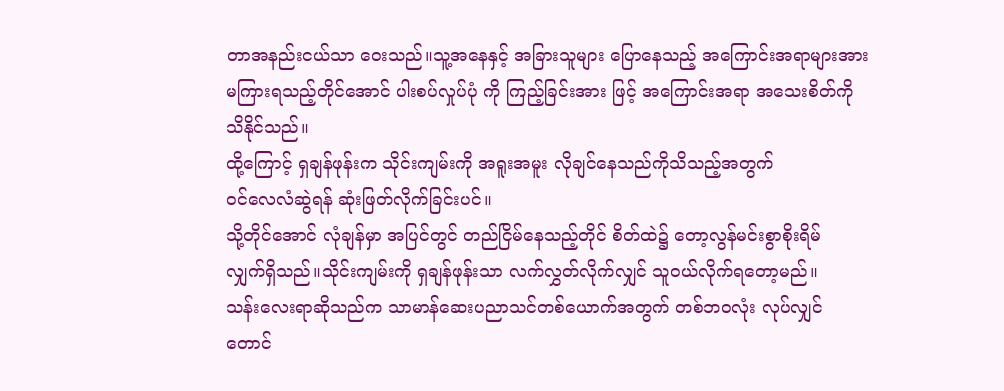တာအနည်းငယ်သာ ဝေးသည်။သူ့အနေနှင့် အခြားသူများ ပြောနေသည့် အကြောင်းအရာများအား
မကြားရသည့်တိုင်အောင် ပါးစပ်လှုပ်ပုံ ကို ကြည့်ခြင်းအား ဖြင့် အကြောင်းအရာ အသေးစိတ်ကို
သိနိုင်သည်။
ထို့ကြောင့် ရှချန်ဖုန်းက သိုင်းကျမ်းကို အရူးအမူး လိုချင်နေသည်ကိုသိသည့်အတွက်
၀င်လေလံဆွဲရန် ဆုံးဖြတ်လိုက်ခြင်းပင်။
သို့တိုင်အောင် လုံချန်မှာ အပြင်တွင် တည်ငြိမ်နေသည့်တိုင် စိတ်ထဲ၌ တော့လွန်မင်းစွာစိုးရိမ်
လျှက်ရှိသည်။သိုင်းကျမ်းကို ရှချန်ဖုန်းသာ လက်လွှတ်လိုက်လျှင် သူ၀ယ်လိုက်ရတော့မည်။
သန်းလေးရာဆိုသည်က သာမာန်ဆေးပညာသင်တစ်ယောက်အတွက် တစ်ဘ၀လုံး လုပ်လျှင်
တောင်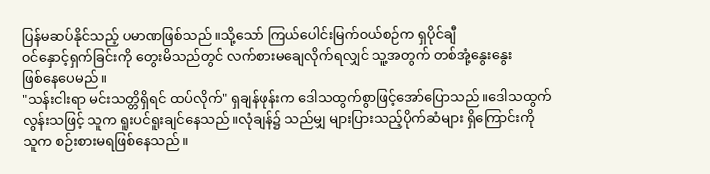ပြန်မဆပ်နိုင်သည့် ပမာဏဖြစ်သည်။သို့သော် ကြယ်ပေါင်းမြက်၀ယ်စဉ်က ရှပိုင်ချီ
၀င်နှောင့်ရှက်ခြင်းကို တွေးမိသည်တွင် လက်စားမချေလိုက်ရလျှင် သူ့အတွက် တစ်အုံ့နွေးနွေး
ဖြစ်နေပေမည်။
"သန်းငါးရာ မင်းသတ္တိရှိရင် ထပ်လိုက်" ရှချန်ဖုန်းက ဒေါသထွက်စွာဖြင့်အော်ပြောသည်။ဒေါသထွက်
လွန်းသဖြင့် သူက ရူးပင်ရူးချင်နေသည်။လုံချန်၌ သည်မျှ များပြားသည့်ပိုက်ဆံများ ရှိကြောင်းကို
သူက စဉ်းစားမရဖြစ်နေသည်။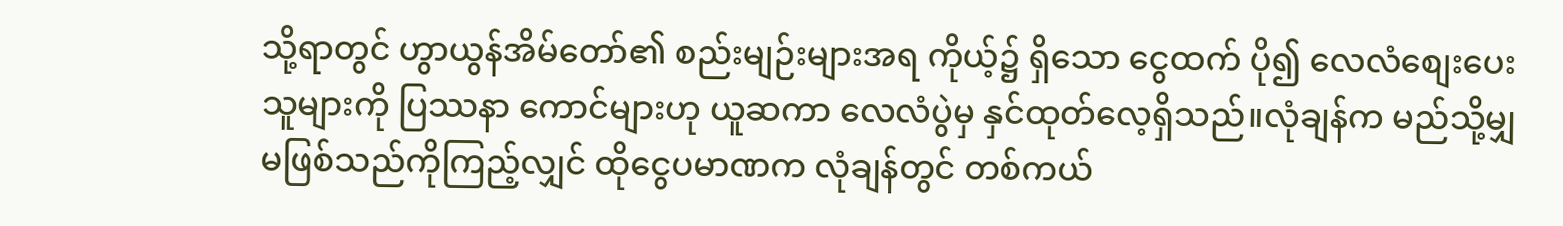သို့ရာတွင် ဟွာယွန်အိမ်တော်၏ စည်းမျဉ်းများအရ ကိုယ့်၌ ရှိသော ငွေထက် ပို၍ လေလံစျေးပေး
သူများကို ပြဿနာ ကောင်များဟု ယူဆကာ လေလံပွဲမှ နှင်ထုတ်လေ့ရှိသည်။လုံချန်က မည်သို့မျှ
မဖြစ်သည်ကိုကြည့်လျှင် ထိုငွေပမာဏက လုံချန်တွင် တစ်ကယ်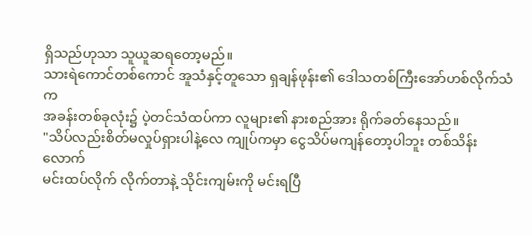ရှိသည်ဟုသာ သူယူဆရတော့မည်။
သားရဲကောင်တစ်ကောင် အူသံနှင့်တူသော ရှချန်ဖုန်း၏ ဒေါသတစ်ကြီးအော်ဟစ်လိုက်သံက
အခန်းတစ်ခုလုံး၌ ပဲ့တင်သံထပ်ကာ လူများ၏ နားစည်အား ရိုက်ခတ်နေသည်။
"သိပ်လည်းစိတ်မလှုပ်ရှားပါနဲ့လေ ကျုပ်ကမှာ ငွေသိပ်မကျန်တော့ပါဘူး တစ်သိန်းလောက်
မင်းထပ်လိုက် လိုက်တာနဲ့ သိုင်းကျမ်းကို မင်းရပြီ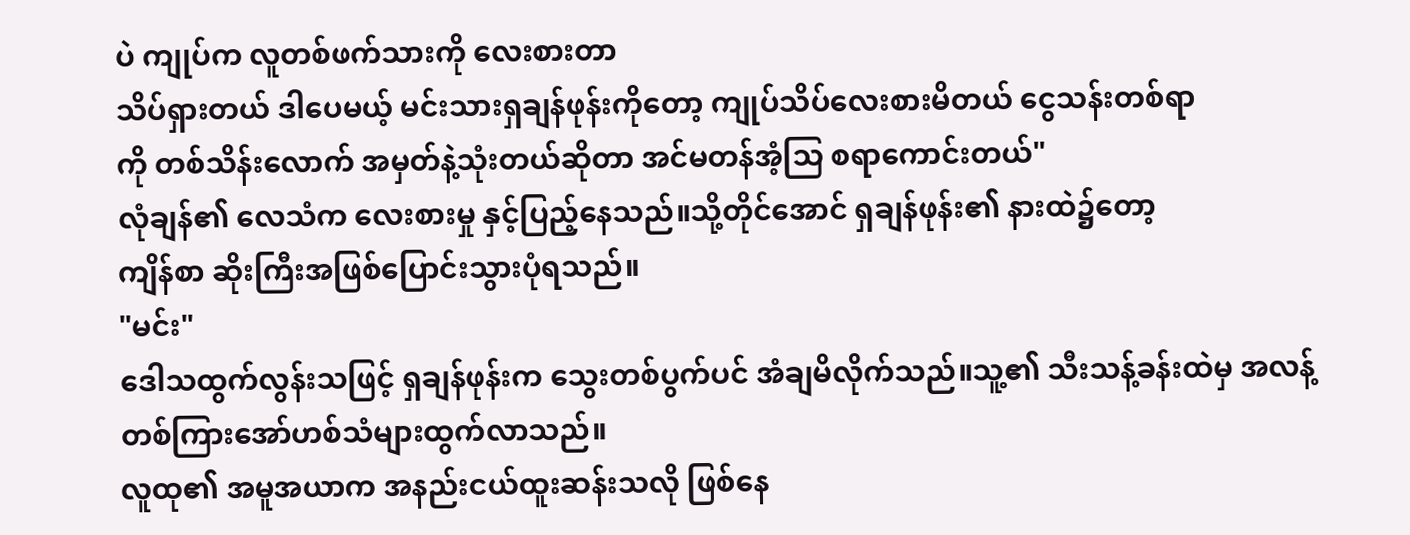ပဲ ကျုပ်က လူတစ်ဖက်သားကို လေးစားတာ
သိပ်ရှားတယ် ဒါပေမယ့် မင်းသားရှချန်ဖုန်းကိုတော့ ကျုပ်သိပ်လေးစားမိတယ် ငွေသန်းတစ်ရာ
ကို တစ်သိန်းလောက် အမှတ်နဲ့သုံးတယ်ဆိုတာ အင်မတန်အံ့သြ စရာကောင်းတယ်"
လုံချန်၏ လေသံက လေးစားမှု နှင့်ပြည့်နေသည်။သို့တိုင်အောင် ရှချန်ဖုန်း၏ နားထဲ၌တော့
ကျိန်စာ ဆိုးကြီးအဖြစ်ပြောင်းသွားပုံရသည်။
"မင်း"
ဒေါသထွက်လွန်းသဖြင့် ရှချန်ဖုန်းက သွေးတစ်ပွက်ပင် အံချမိလိုက်သည်။သူ့၏ သီးသန့်ခန်းထဲမှ အလန့်
တစ်ကြားအော်ဟစ်သံများထွက်လာသည်။
လူထု၏ အမူအယာက အနည်းငယ်ထူးဆန်းသလို ဖြစ်နေ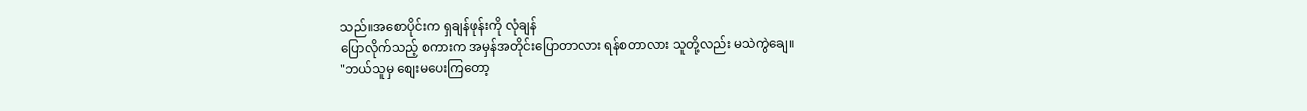သည်။အစောပိုင်းက ရှချန်ဖုန်းကို လုံချန်
ပြောလိုက်သည့် စကားက အမှန်အတိုင်းပြောတာလား ရန်စတာလား သူတို့လည်း မသဲကွဲချေ။
"ဘယ်သူမှ စျေးမပေးကြတော့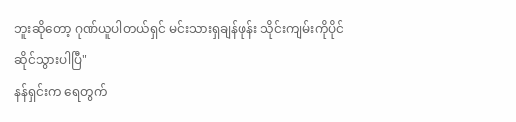ဘူးဆိုတော့ ဂုဏ်ယူပါတယ်ရှင် မင်းသားရှချန်ဖုန်း သိုင်းကျမ်းကိုပိုင်
ဆိုင်သွားပါပြီ"
နန်ရှင်းက ရေတွက်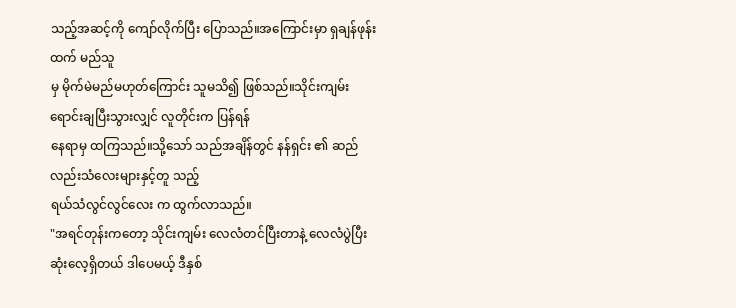သည့်အဆင့်ကို ကျော်လိုက်ပြီး ပြောသည်။အကြောင်းမှာ ရှချန်ဖုန်းထက် မည်သူ
မှ မိုက်မဲမည်မဟုတ်ကြောင်း သူမသိ၍ ဖြစ်သည်။သိုင်းကျမ်း ရောင်းချပြီးသွားလျှင် လူတိုင်းက ပြန်ရန်
နေရာမှ ထကြသည်။သို့သော် သည်အချိန်တွင် နန်ရှင်း ၏ ဆည်လည်းသံလေးများနှင့်တူ သည့်
ရယ်သံလွင်လွင်လေး က ထွက်လာသည်။
"အရင်တုန်းကတော့ သိုင်းကျမ်း လေလံတင်ပြီးတာနဲ့ လေလံပွဲပြီးဆုံးလေ့ရှိတယ် ဒါပေမယ့် ဒီနှစ်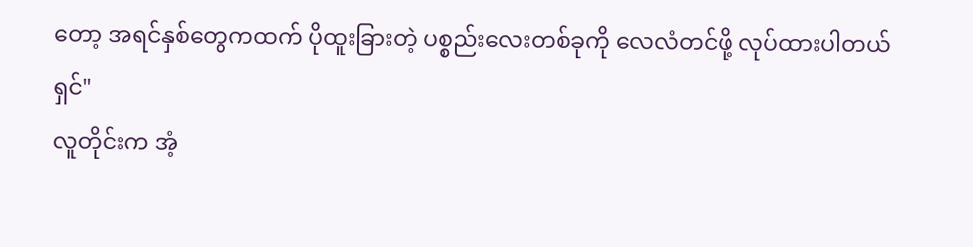တော့ အရင်နှစ်တွေကထက် ပိုထူးခြားတဲ့ ပစ္စည်းလေးတစ်ခုကို လေလံတင်ဖို့ လုပ်ထားပါတယ်
ရှင်"
လူတိုင်းက အံ့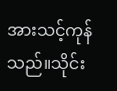အားသင့်ကုန်သည်။သိုင်း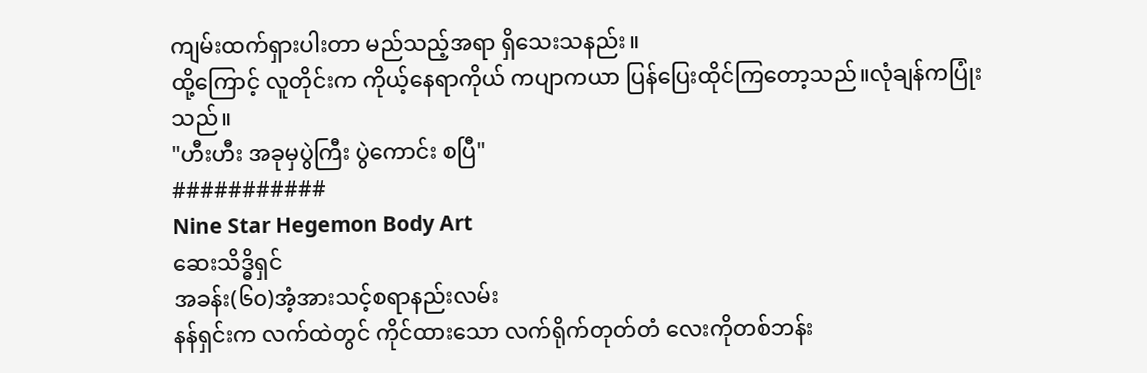ကျမ်းထက်ရှားပါးတာ မည်သည့်အရာ ရှိသေးသနည်း။
ထို့ကြောင့် လူတိုင်းက ကိုယ့်နေရာကိုယ် ကပျာကယာ ပြန်ပြေးထိုင်ကြတော့သည်။လုံချန်ကပြုံး
သည်။
"ဟီးဟီး အခုမှပွဲကြီး ပွဲကောင်း စပြီ"
###########
Nine Star Hegemon Body Art
ဆေးသိဒ္ဓိရှင်
အခန်း(၆၀)အံ့အားသင့်စရာနည်းလမ်း
နန်ရှင်းက လက်ထဲတွင် ကိုင်ထားသော လက်ရိုက်တုတ်တံ လေးကိုတစ်ဘန်း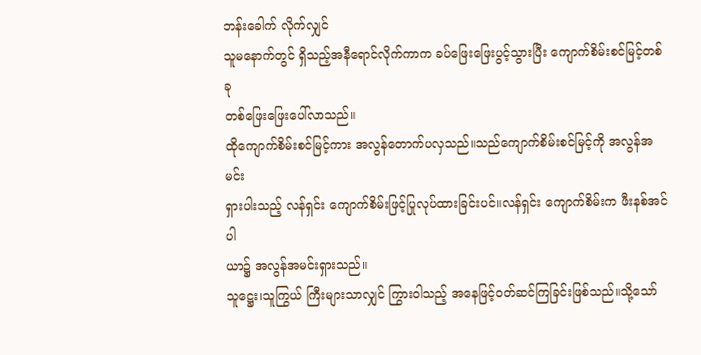ဘန်းခေါက် လိုက်လျှင်
သူမနောက်တွင် ရှိသည့်အနီရောင်လိုက်ကာက ခပ်ဖြေးဖြေးပွင့်သွားပြီး ကျောက်စိမ်းစင်မြင့်တစ်ခု
တစ်ဖြေးဖြေးပေါ်လာသည်။
ထိုကျောက်စိမ်းစင်မြင့်ကား အလွန်တောက်ပလှသည်။သည်ကျောက်စိမ်းစင်မြင့်ကို အလွန်အမင်း
ရှားပါးသည့် လန်ရှင်း ကျောက်စိမ်းဖြင့်ပြုလုပ်ထားခြင်းပင်။လန်ရှင်း ကျောက်စိမ်းက ဖီးနစ်အင်ပါ
ယာ၌ အလွန်အမင်းရှားသည်။
သူဋ္ဌေး၊သူကြွယ် ကြီးများသာလျှင် ကြွားဝါသည့် အနေဖြင့်၀တ်ဆင်ကြခြင်းဖြစ်သည်။သို့သော်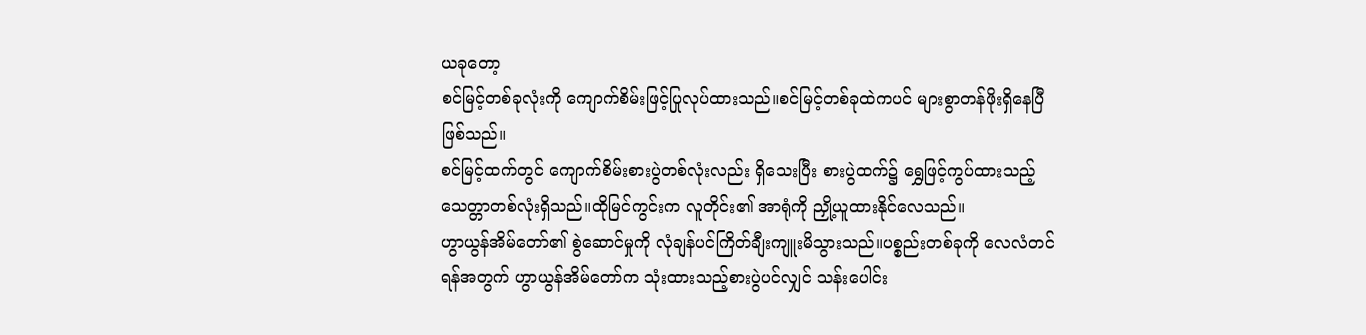ယခုတော့
စင်မြင့်တစ်ခုလုံးကို ကျောက်စိမ်းဖြင့်ပြုလုပ်ထားသည်။စင်မြင့်တစ်ခုထဲကပင် များစွာတန်ဖိုးရှိနေပြီ
ဖြစ်သည်။
စင်မြင့်ထက်တွင် ကျောက်စိမ်းစားပွဲတစ်လုံးလည်း ရှိသေးပြီး စားပွဲထက်၌ ရွှေဖြင့်ကွပ်ထားသည့်
သေတ္တာတစ်လုံးရှိသည်။ထိုမြင်ကွင်းက လူတိုင်း၏ အာရုံကို ညှို့ယူထားနိုင်လေသည်။
ဟွာယွန်အိမ်တော်၏ စွဲဆောင်မှုကို လုံချန်ပင်ကြိတ်ချီးကျူးမိသွားသည်။ပစ္စည်းတစ်ခုကို လေလံတင်
ရန်အတွက် ဟွာယွန်အိမ်တော်က သုံးထားသည့်စားပွဲပင်လျှင် သန်းပေါင်း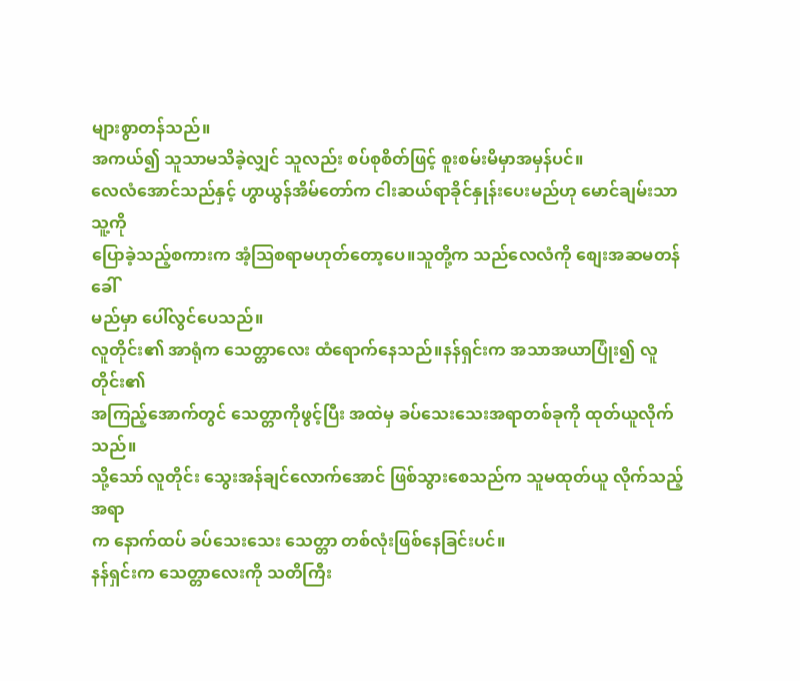များစွာတန်သည်။
အကယ်၍ သူသာမသိခဲ့လျှင် သူလည်း စပ်စုစိတ်ဖြင့် စူးစမ်းမိမှာအမှန်ပင်။
လေလံအောင်သည်နှင့် ဟွာယွန်အိမ်တော်က ငါးဆယ်ရာခိုင်နှုန်းပေးမည်ဟု မောင်ချမ်းသာ သူ့ကို
ပြောခဲ့သည့်စကားက အံ့သြစရာမဟုတ်တော့ပေ။သူတို့က သည်လေလံကို စျေးအဆမတန်ခေါ်
မည်မှာ ပေါ်လွင်ပေသည်။
လူတိုင်း၏ အာရုံက သေတ္တာလေး ထံရောက်နေသည်။နန်ရှင်းက အသာအယာပြုံး၍ လူတိုင်း၏
အကြည့်အောက်တွင် သေတ္တာကိုဖွင့်ပြီး အထဲမှ ခပ်သေးသေးအရာတစ်ခုကို ထုတ်ယူလိုက်သည်။
သို့သော် လူတိုင်း သွေးအန်ချင်လောက်အောင် ဖြစ်သွားစေသည်က သူမထုတ်ယူ လိုက်သည့်အရာ
က နောက်ထပ် ခပ်သေးသေး သေတ္တာ တစ်လုံးဖြစ်နေခြင်းပင်။
နန်ရှင်းက သေတ္တာလေးကို သတိကြီး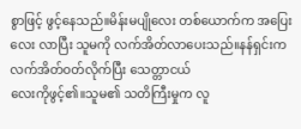စွာဖြင့် ဖွင့်နေသည်။မိန်းမပျိုလေး တစ်ယောက်က အပြေး
လေး လာပြီး သူမကို လက်အိတ်လာပေးသည်။နန်ရှင်းက လက်အိတ်၀တ်လိုက်ပြီး သေတ္တာငယ်
လေးကိုဖွင့်၏။သူမ၏ သတိကြီးမှုက လူ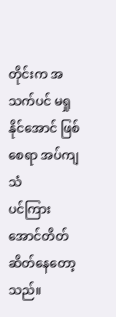တိုင်းက အသက်ပင် မရှုနိုင်အောင် ဖြစ်စေရာ အပ်ကျသံ
ပင်ကြား အောင်တိတ်ဆိတ်နေတော့သည်။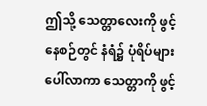ဤသို့ သေတ္တာလေးကို ဖွင့်နေစဉ်တွင် နံရံ၌ ပုံရိပ်များပေါ်လာကာ သေတ္တာကို ဖွင့်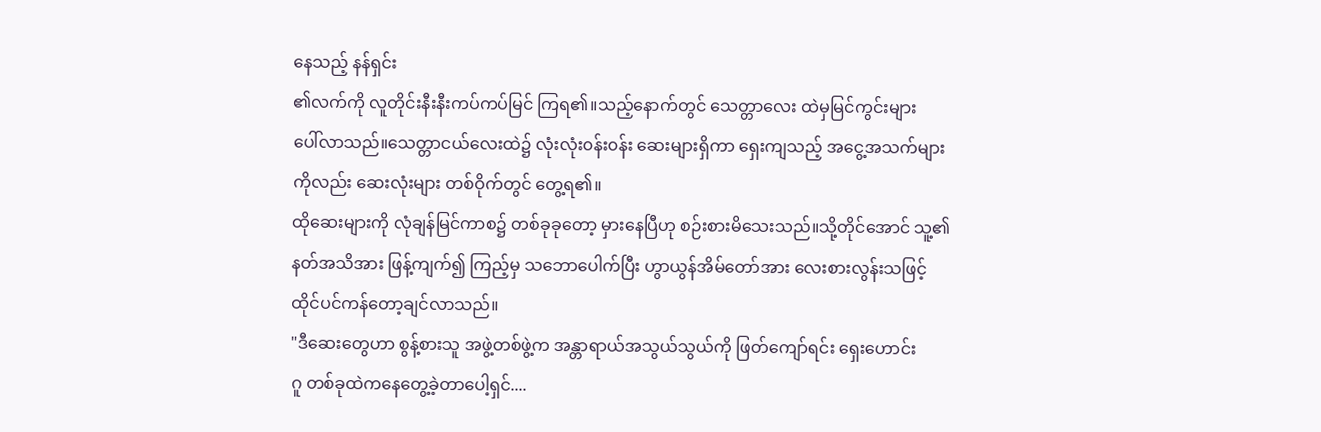နေသည့် နန်ရှင်း
၏လက်ကို လူတိုင်းနီးနီးကပ်ကပ်မြင် ကြရ၏။သည့်နောက်တွင် သေတ္တာလေး ထဲမှမြင်ကွင်းများ
ပေါ်လာသည်။သေတ္တာငယ်လေးထဲ၌ လုံးလုံး၀န်း၀န်း ဆေးများရှိကာ ရှေးကျသည့် အငွေ့အသက်များ
ကိုလည်း ဆေးလုံးများ တစ်ဝိုက်တွင် တွေ့ရ၏။
ထိုဆေးများကို လုံချန်မြင်ကာစ၌ တစ်ခုခုတော့ မှားနေပြီဟု စဉ်းစားမိသေးသည်။သို့တိုင်အောင် သူ့၏
နတ်အသိအား ဖြန့်ကျက်၍ ကြည့်မှ သဘောပေါက်ပြီး ဟွာယွန်အိမ်တော်အား လေးစားလွန်းသဖြင့်
ထိုင်ပင်ကန်တော့ချင်လာသည်။
"ဒီဆေးတွေဟာ စွန့်စားသူ အဖွဲ့တစ်ဖွဲ့က အန္တာရာယ်အသွယ်သွယ်ကို ဖြတ်ကျော်ရင်း ရှေးဟောင်း
ဂူ တစ်ခုထဲကနေတွေ့ခဲ့တာပေါ့ရှင်....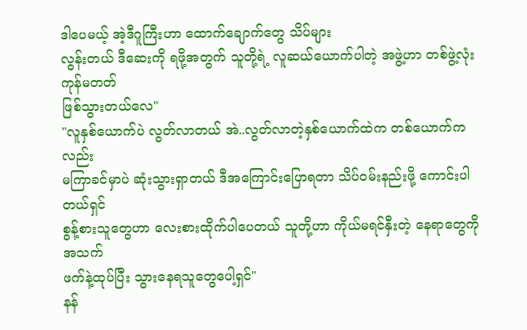ဒါပေမယ့် အဲ့ဒီဂူကြီးဟာ ထောက်ချောက်တွေ သိပ်များ
လွန်းတယ် ဒီဆေးကို ရဖို့အတွက် သူတို့ရဲ့ လူဆယ်ယောက်ပါတဲ့ အဖွဲ့ဟာ တစ်ဖွဲ့လုံး ကုန်မတတ်
ဖြစ်သွားတယ်လေ"
"လူနှစ်ယောက်ပဲ လွတ်လာတယ် အဲ..လွတ်လာတဲ့နှစ်ယောက်ထဲက တစ်ယောက်ကလည်း
မကြာခင်မှာပဲ ဆုံးသွားရှာတယ် ဒီအကြောင်းပြောရတာ သိပ်၀မ်းနည်းဖို့ ကောင်းပါတယ်ရှင်
စွန့်စားသူတွေဟာ လေးစားထိုက်ပါပေတယ် သူတို့ဟာ ကိုယ်မရင်နှီးတဲ့ နေရာတွေကို အသက်
ဖက်နဲ့ထုပ်ပြီး သွားနေရသူတွေပေါ့ရှင်"
နန်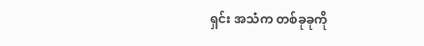ရှင်း အသံက တစ်ခုခုကို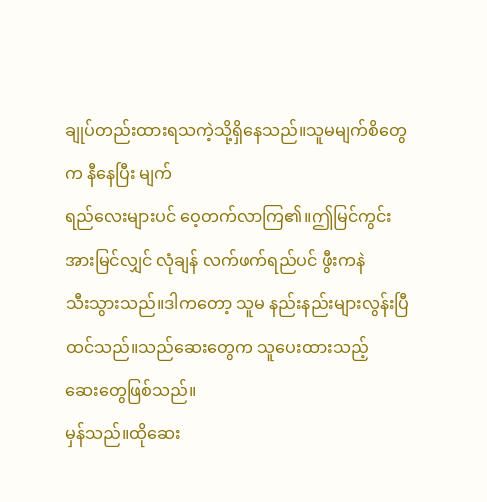ချုပ်တည်းထားရသကဲ့သို့ရှိနေသည်။သူမမျက်စိတွေက နီနေပြီး မျက်
ရည်လေးများပင် ဝေ့တက်လာကြ၏။ဤမြင်ကွင်းအားမြင်လျှင် လုံချန် လက်ဖက်ရည်ပင် ဖွီးကနဲ
သီးသွားသည်။ဒါကတော့ သူမ နည်းနည်းများလွန်းပြီထင်သည်။သည်ဆေးတွေက သူပေးထားသည့်
ဆေးတွေဖြစ်သည်။
မှန်သည်။ထိုဆေး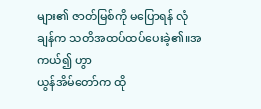များ၏ ဇာတ်မြစ်ကို မပြောရန် လုံချန်က သတိအထပ်ထပ်ပေးခဲ့၏။အကယ်၍ ဟွာ
ယွန်အိမ်တော်က ထို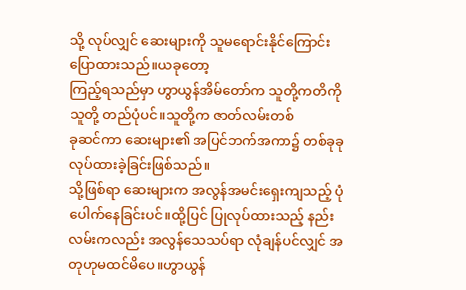သို့ လုပ်လျှင် ဆေးများကို သူမရောင်းနိုင်ကြောင်း ပြောထားသည်။ယခုတော့
ကြည့်ရသည်မှာ ဟွာယွန်အိမ်တော်က သူတို့ကတိကို သူတို့ တည်ပုံပင်။သူတို့က ဇာတ်လမ်းတစ်
ခုဆင်ကာ ဆေးများ၏ အပြင်ဘက်အကာ၌ တစ်ခုခုလုပ်ထားခဲ့ခြင်းဖြစ်သည်။
သို့ဖြစ်ရာ ဆေးများက အလွန်အမင်းရှေးကျသည့် ပုံပေါက်နေခြင်းပင်။ထို့ပြင် ပြုလုပ်ထားသည့် နည်း
လမ်းကလည်း အလွန်သေသပ်ရာ လုံချန်ပင်လျှင် အတုဟုမထင်မိပေ။ဟွာယွန်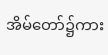အိမ်တော်၌ကား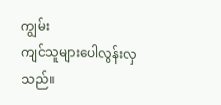ကျွမ်း
ကျင်သူများပေါလွန်းလှသည်။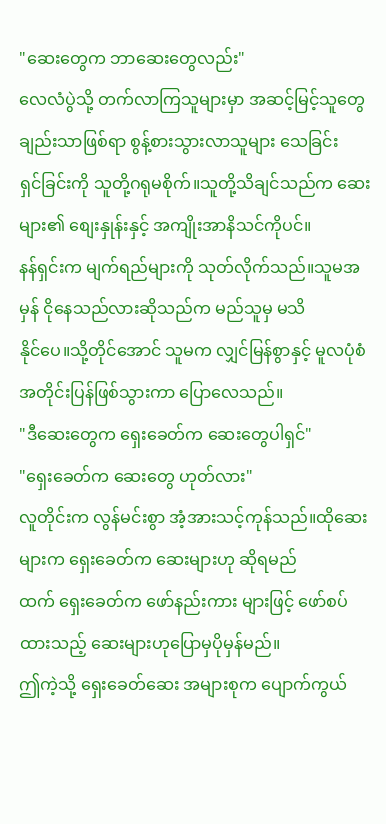"ဆေးတွေက ဘာဆေးတွေလည်း"
လေလံပွဲသို့ တက်လာကြသူများမှာ အဆင့်မြင့်သူတွေချည်းသာဖြစ်ရာ စွန့်စားသွားလာသူများ သေခြင်း
ရှင်ခြင်းကို သူတို့ဂရုမစိုက်။သူတို့သိချင်သည်က ဆေးများ၏ စျေးနှုန်းနှင့် အကျိုးအာနိသင်ကိုပင်။
နန်ရှင်းက မျက်ရည်များကို သုတ်လိုက်သည်။သူမအမှန် ငိုနေသည်လားဆိုသည်က မည်သူမှ မသိ
နိုင်ပေ။သို့တိုင်အောင် သူမက လျှင်မြန်စွာနှင့် မူလပုံစံအတိုင်းပြန်ဖြစ်သွားကာ ပြောလေသည်။
"ဒီဆေးတွေက ရှေးခေတ်က ဆေးတွေပါရှင်"
"ရှေးခေတ်က ဆေးတွေ ဟုတ်လား"
လူတိုင်းက လွန်မင်းစွာ အံ့အားသင့်ကုန်သည်။ထိုဆေးများက ရှေးခေတ်က ဆေးများဟု ဆိုရမည်
ထက် ရှေးခေတ်က ဖော်နည်းကား များဖြင့် ဖော်စပ်ထားသည့် ဆေးများဟုပြောမှပိုမှန်မည်။
ဤကဲ့သို့ ရှေးခေတ်ဆေး အများစုက ပျောက်ကွယ်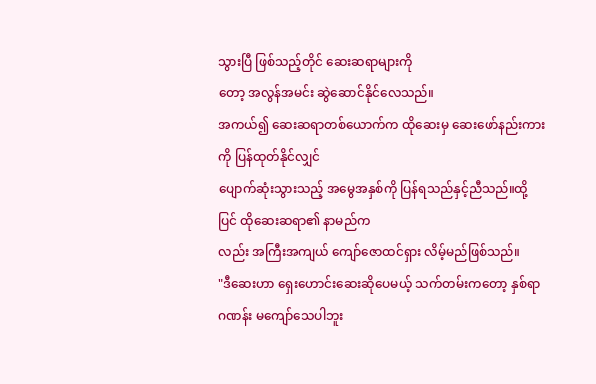သွားပြီ ဖြစ်သည့်တိုင် ဆေးဆရာများကို
တော့ အလွန်အမင်း ဆွဲဆောင်နိုင်လေသည်။
အကယ်၍ ဆေးဆရာတစ်ယောက်က ထိုဆေးမှ ဆေးဖော်နည်းကားကို ပြန်ထုတ်နိုင်လျှင်
ပျောက်ဆုံးသွားသည့် အမွေအနှစ်ကို ပြန်ရသည်နှင့်ညီသည်။ထို့ပြင် ထိုဆေးဆရာ၏ နာမည်က
လည်း အကြီးအကျယ် ကျော်ဇောထင်ရှား လိမ့်မည်ဖြစ်သည်။
"ဒီဆေးဟာ ရှေးဟောင်းဆေးဆိုပေမယ့် သက်တမ်းကတော့ နှစ်ရာဂဏန်း မကျော်သေပါဘူး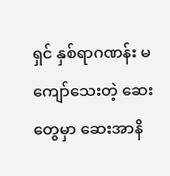ရှင် နှစ်ရာဂဏန်း မကျော်သေးတဲ့ ဆေးတွေမှာ ဆေးအာနိ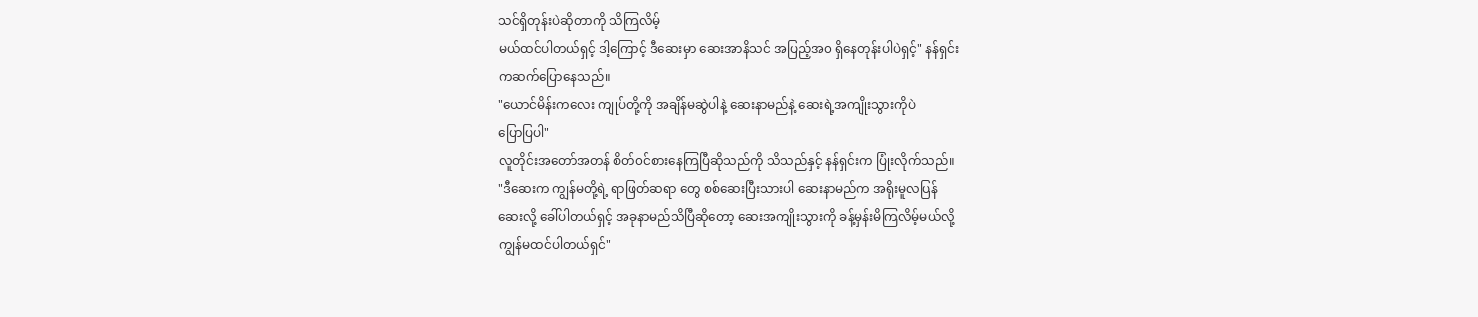သင်ရှိတုန်းပဲဆိုတာကို သိကြလိမ့်
မယ်ထင်ပါတယ်ရှင့် ဒါ့ကြောင့် ဒီဆေးမှာ ဆေးအာနိသင် အပြည့်အ၀ ရှိနေတုန်းပါပဲရှင့်" နန်ရှင်း
ကဆက်ပြောနေသည်။
"ယောင်မိန်းကလေး ကျုပ်တို့ကို အချိန်မဆွဲပါနဲ့ ဆေးနာမည်နဲ့ ဆေးရဲ့အကျိုးသွားကိုပဲ
ပြောပြပါ"
လူတိုင်းအတော်အတန် စိတ်၀င်စားနေကြပြီဆိုသည်ကို သိသည်နှင့် နန်ရှင်းက ပြုံးလိုက်သည်။
"ဒီဆေးက ကျွန်မတို့ရဲ့ ရာဖြတ်ဆရာ တွေ စစ်ဆေးပြီးသားပါ ဆေးနာမည်က အရိုးမူလပြန်
ဆေးလို့ ခေါ်ပါတယ်ရှင့် အခုနာမည်သိပြီဆိုတော့ ဆေးအကျိုးသွားကို ခန့်မှန်းမိကြလိမ့်မယ်လို့
ကျွန်မထင်ပါတယ်ရှင်"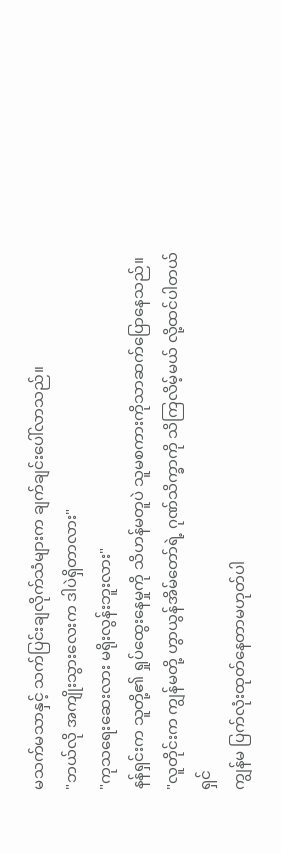မသက်မသာနှင့် သက်ပြင်းချလိုက်သံများက ချက်ချင်းပေါ်လာသည်။
"ဘယ်လို အကျိုးသွားလေးက ဒါပဲရှိတာလား"
"ကုသရေးဆေးလား မရိုးလွန်းဘူးလား"
နန်ရှင်းက သူတို့၏ ရှုပ်ထွေးနေမှုကို သိဟန်မတူပဲ သူမစကားကိုသာဆက်ပြောနေသည်။
"လူတိုင်းက ကျွန်မတို့ ဟွာယွန်အိမ်တော်ရဲ့ ဂုဏ်သိက္ခာကို သိကြလိမ့်မယ် လို့ထင်ပါတယ်ရှင်
ကျွန်မ ပြက်လုံးထုတ်နေတာမဟုတ်ပါ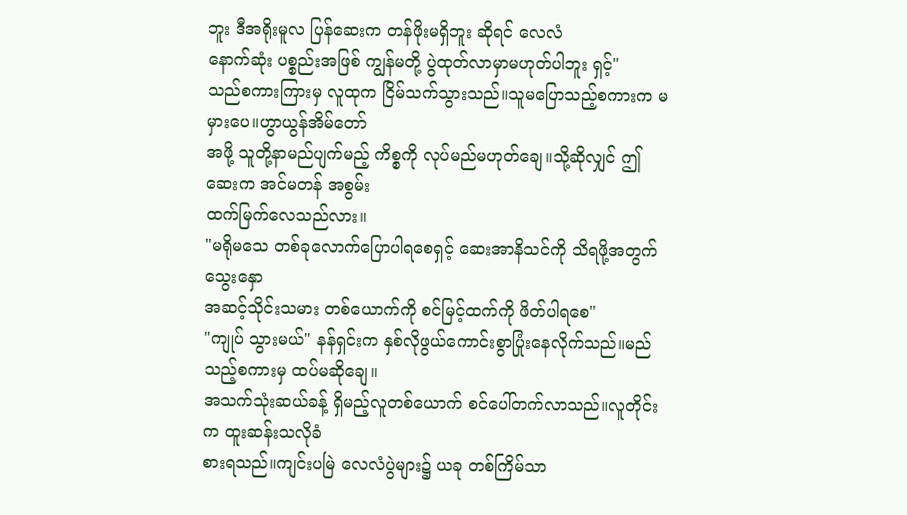ဘူး ဒီအရိုးမူလ ပြန်ဆေးက တန်ဖိုးမရှိဘူး ဆိုရင် လေလံ
နောက်ဆုံး ပစ္စည်းအဖြစ် ကျွန်မတို့ ပွဲထုတ်လာမှာမဟုတ်ပါဘူး ရှင့်"
သည်စကားကြားမှ လူထုက ငြိမ်သက်သွားသည်။သူမပြောသည့်စကားက မမှားပေ။ဟွာယွန်အိမ်တော်
အဖို့ သူတို့နာမည်ပျက်မည့် ကိစ္စကို လုပ်မည်မဟုတ်ချေ။သို့ဆိုလျှင် ဤဆေးက အင်မတန် အစွမ်း
ထက်မြက်လေသည်လား။
"မရိုမသေ တစ်ခုလောက်ပြောပါရစေရှင့် ဆေးအာနိသင်ကို သိရဖို့အတွက် သွေးနှော
အဆင့်သိုင်းသမား တစ်ယောက်ကို စင်မြင့်ထက်ကို ဖိတ်ပါရစေ"
"ကျုပ် သွားမယ်" နန်ရှင်းက နှစ်လိုဖွယ်ကောင်းစွာပြုံးနေလိုက်သည်။မည်သည့်စကားမှ ထပ်မဆိုချေ။
အသက်သုံးဆယ်ခန့် ရှိမည့်လူတစ်ယောက် စင်ပေါ်တက်လာသည်။လူတိုင်းက ထူးဆန်းသလိုခံ
စားရသည်။ကျင်းပမြဲ လေလံပွဲများ၌ ယခု တစ်ကြိမ်သာ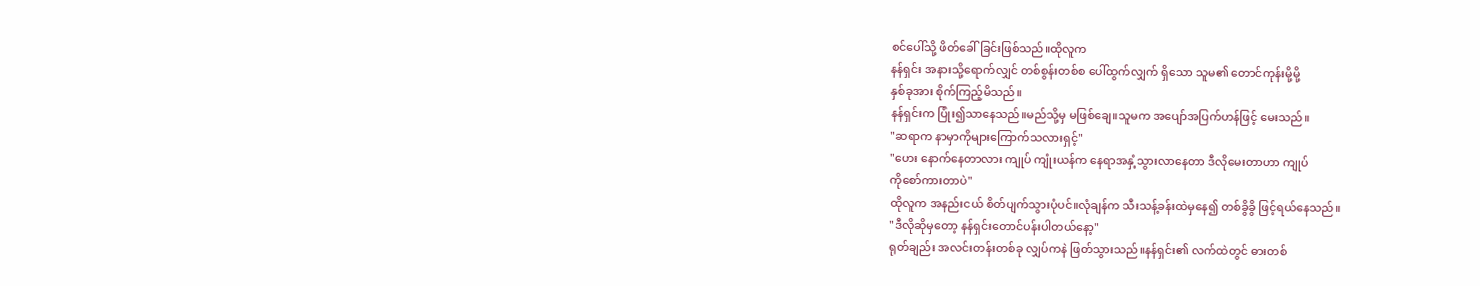စင်ပေါ်သို့ ဖိတ်ခေါ်ခြင်းဖြစ်သည်။ထိုလူက
နန်ရှင်း အနားသို့ရောက်လျှင် တစ်စွန်းတစ်စ ပေါ်ထွက်လျှက် ရှိသော သူမ၏ တောင်ကုန်းမို့မို့
နှစ်ခုအား စိုက်ကြည့်မိသည်။
နန်ရှင်းက ပြုံး၍သာနေသည်။မည်သို့မှ မဖြစ်ချေ။သူမက အပျော်အပြက်ဟန်ဖြင့် မေးသည်။
"ဆရာက နာမှာကိုများကြောက်သလားရှင့်"
"ဟေး နောက်နေတာလား ကျုပ် ကျုံးယန်က နေရာအနှံ့သွားလာနေတာ ဒီလိုမေးတာဟာ ကျုပ်
ကိုစော်ကားတာပဲ"
ထိုလူက အနည်းငယ် စိတ်ပျက်သွားပုံပင်။လုံချန်က သီးသန့်ခန်းထဲမှနေ၍ တစ်ခွိခွိ ဖြင့်ရယ်နေသည်။
"ဒီလိုဆိုမှတော့ နန်ရှင်းတောင်ပန်းပါတယ်နော့"
ရုတ်ချည်း အလင်းတန်းတစ်ခု လျှပ်ကနဲ ဖြတ်သွားသည်။နန်ရှင်း၏ လက်ထဲတွင် ဓားတစ်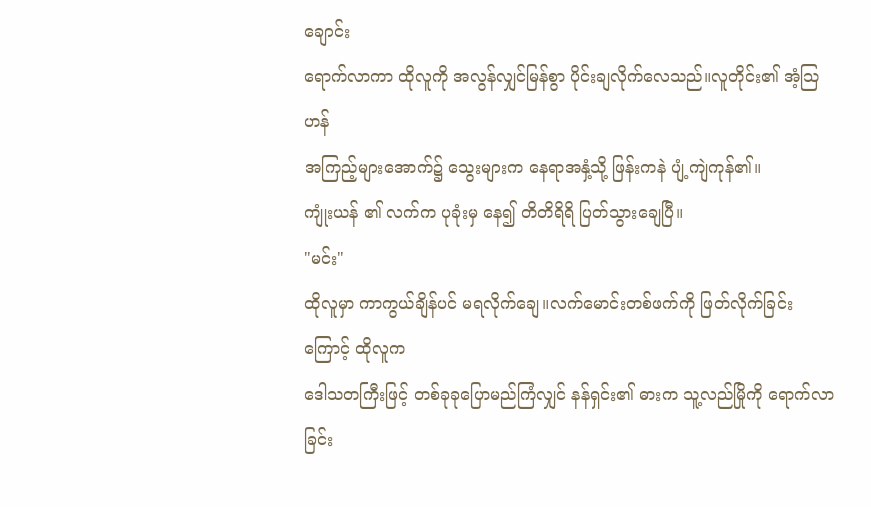ချောင်း
ရောက်လာကာ ထိုလူကို အလွန်လျှင်မြန်စွာ ပိုင်းချလိုက်လေသည်။လူတိုင်း၏ အံ့သြ ဟန်
အကြည့်များအောက်၌ သွေးများက နေရာအနှံ့သို့ ဖြန်းကနဲ ပျံ့ကျဲကုန်၏။
ကျုံးယန် ၏ လက်က ပုခုံးမှ နေ၍ တိတိရိရိ ပြတ်သွားချေပြီ။
"မင်း"
ထိုလူမှာ ကာကွယ်ချိန်ပင် မရလိုက်ချေ။လက်မောင်းတစ်ဖက်ကို ဖြတ်လိုက်ခြင်းကြောင့် ထိုလူက
ဒေါသတကြီးဖြင့် တစ်ခုခုပြောမည်ကြံလျှင် နန်ရှင်း၏ ဓားက သူ့လည်မြိုကို ရောက်လာခြင်း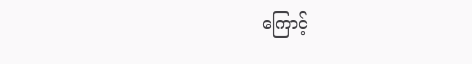ကြောင့်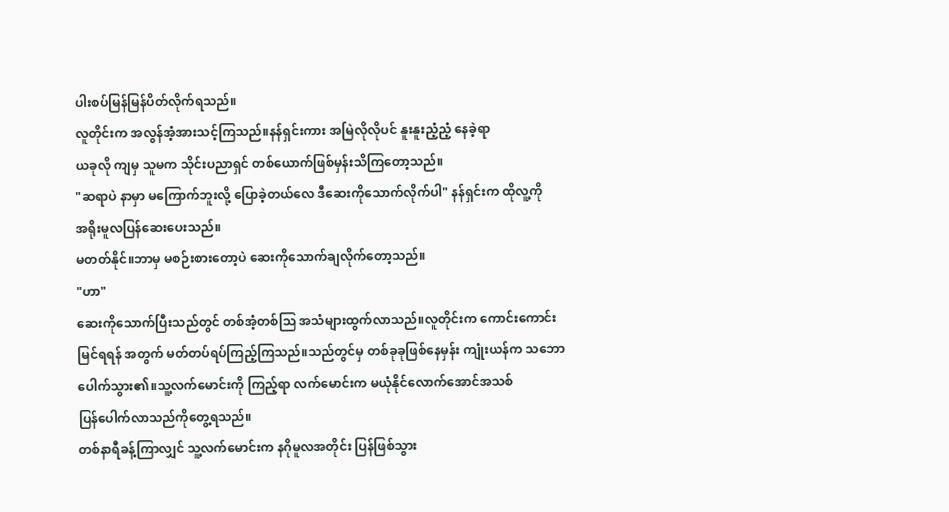ပါးစပ်မြန်မြန်ပိတ်လိုက်ရသည်။
လူတိုင်းက အလွန်အံ့အားသင့်ကြသည်။နန်ရှင်းကား အမြဲလိုလိုပင် နူးနူးညံ့ညံ့ နေခဲ့ရာ
ယခုလို ကျမှ သူမက သိုင်းပညာရှင် တစ်ယောက်ဖြစ်မှန်းသိကြတော့သည်။
"ဆရာပဲ နာမှာ မကြောက်ဘူးလို့ ပြောခဲ့တယ်လေ ဒီဆေးကိုသောက်လိုက်ပါ" နန်ရှင်းက ထိုလူ့ကို
အရိုးမူလပြန်ဆေးပေးသည်။
မတတ်နိုင်။ဘာမှ မစဉ်းစားတော့ပဲ ဆေးကိုသောက်ချလိုက်တော့သည်။
"ဟာ"
ဆေးကိုသောက်ပြီးသည်တွင် တစ်အံ့တစ်သြ အသံများထွက်လာသည်။လူတိုင်းက ကောင်းကောင်း
မြင်ရရန် အတွက် မတ်တပ်ရပ်ကြည့်ကြသည်။သည်တွင်မှ တစ်ခုခုဖြစ်နေမှန်း ကျုံးယန်က သဘော
ပေါက်သွား၏။သူ့လက်မောင်းကို ကြည့်ရာ လက်မောင်းက မယုံနိုင်လောက်အောင်အသစ်
ပြန်ပေါက်လာသည်ကိုတွေ့ရသည်။
တစ်နာရီခန့်ကြာလျှင် သူ့လက်မောင်းက နဂိုမူလအတိုင်း ပြန်ဖြစ်သွား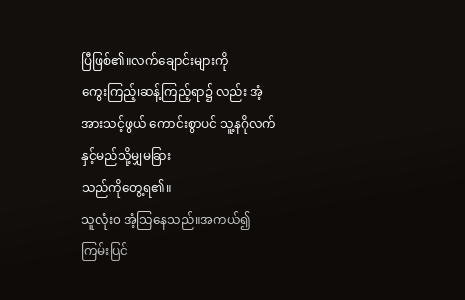ပြီဖြစ်၏။လက်ချောင်းများကို
ကွေးကြည့်၊ဆန့်ကြည့်ရာ၌ လည်း အံ့အားသင့်ဖွယ် ကောင်းစွာပင် သူ့နဂိုလက် နှင့်မည်သို့မျှမခြား
သည်ကိုတွေ့ရ၏။
သူလုံး၀ အံ့သြနေသည်။အကယ်၍ ကြမ်းပြင်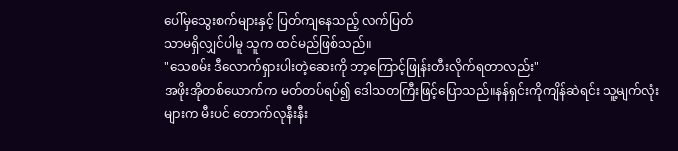ပေါ်မှသွေးစက်များနှင့် ပြတ်ကျနေသည့် လက်ပြတ်
သာမရှိလျှင်ပါမူ သူက ထင်မည်ဖြစ်သည်။
"သေစမ်း ဒီလောက်ရှားပါးတဲ့ဆေးကို ဘာ့ကြောင့်ဖြုန်းတီးလိုက်ရတာလည်း"
အဖိုးအိုတစ်ယောက်က မတ်တပ်ရပ်၍ ဒေါသတကြီးဖြင့်ပြောသည်။နန်ရှင်းကိုကျိန်ဆဲရင်း သူ့မျက်လုံး
များက မီးပင် တောက်လုနီးနီး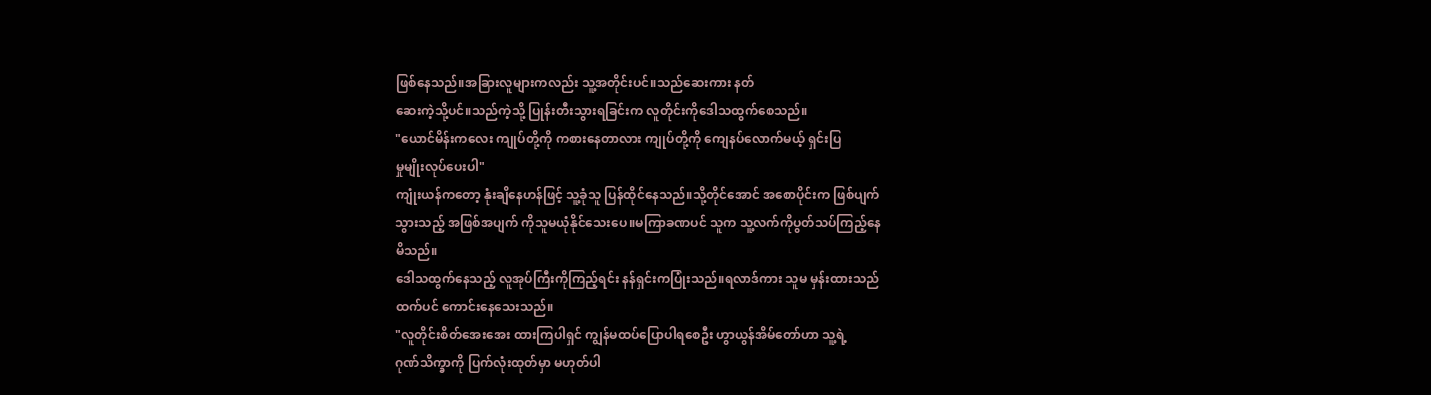ဖြစ်နေသည်။အခြားလူများကလည်း သူ့အတိုင်းပင်။သည်ဆေးကား နတ်
ဆေးကဲ့သို့ပင်။သည်ကဲ့သို့ ပြုန်းတီးသွားရခြင်းက လူတိုင်းကိုဒေါသထွက်စေသည်။
"ယောင်မိန်းကလေး ကျုပ်တို့ကို ကစားနေတာလား ကျုပ်တို့ကို ကျေနပ်လောက်မယ့် ရှင်းပြ
မှုမျိုးလုပ်ပေးပါ"
ကျုံးယန်ကတော့ နုံးချိနေဟန်ဖြင့် သူ့ခုံသူ ပြန်ထိုင်နေသည်။သို့တိုင်အောင် အစောပိုင်းက ဖြစ်ပျက်
သွားသည့် အဖြစ်အပျက် ကိုသူမယုံနိုင်သေးပေ။မကြာခဏပင် သူက သူ့လက်ကိုပွတ်သပ်ကြည့်နေ
မိသည်။
ဒေါသထွက်နေသည့် လူအုပ်ကြီးကိုကြည့်ရင်း နန်ရှင်းကပြုံးသည်။ရလာဒ်ကား သူမ မှန်းထားသည်
ထက်ပင် ကောင်းနေသေးသည်။
"လူတိုင်းစိတ်အေးအေး ထားကြပါရှင် ကျွန်မထပ်ပြောပါရစေဦး ဟွာယွန်အိမ်တော်ဟာ သူ့ရဲ့
ဂုဏ်သိက္ခာကို ပြက်လုံးထုတ်မှာ မဟုတ်ပါ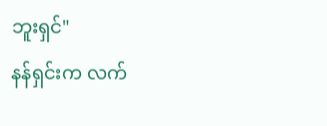ဘူးရှင်"
နန်ရှင်းက လက်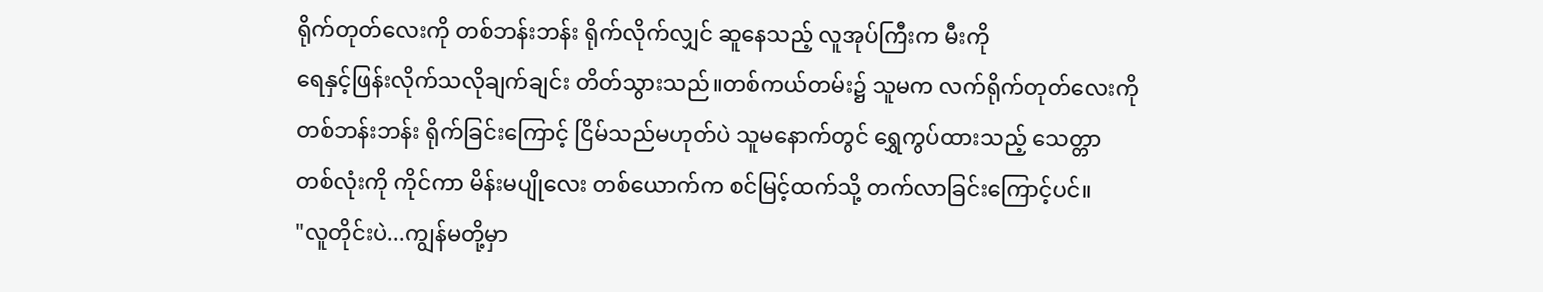ရိုက်တုတ်လေးကို တစ်ဘန်းဘန်း ရိုက်လိုက်လျှင် ဆူနေသည့် လူအုပ်ကြီးက မီးကို
ရေနှင့်ဖြန်းလိုက်သလိုချက်ချင်း တိတ်သွားသည်။တစ်ကယ်တမ်း၌ သူမက လက်ရိုက်တုတ်လေးကို
တစ်ဘန်းဘန်း ရိုက်ခြင်းကြောင့် ငြိမ်သည်မဟုတ်ပဲ သူမနောက်တွင် ရွှေကွပ်ထားသည့် သေတ္တာ
တစ်လုံးကို ကိုင်ကာ မိန်းမပျိုလေး တစ်ယောက်က စင်မြင့်ထက်သို့ တက်လာခြင်းကြောင့်ပင်။
"လူတိုင်းပဲ...ကျွန်မတို့မှာ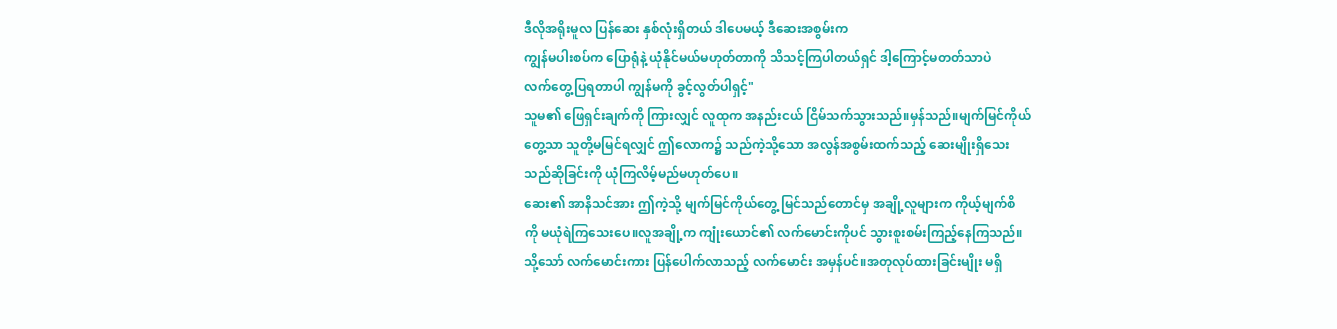ဒီလိုအရိုးမူလ ပြန်ဆေး နှစ်လုံးရှိတယ် ဒါပေမယ့် ဒီဆေးအစွမ်းက
ကျွန်မပါးစပ်က ပြောရုံနဲ့ ယုံနိုင်မယ်မဟုတ်တာကို သိသင့်ကြပါတယ်ရှင် ဒါ့ကြောင့်မတတ်သာပဲ
လက်တွေ့ပြရတာပါ ကျွန်မကို ခွင့်လွတ်ပါရှင့်"
သူမ၏ ဖြေရှင်းချက်ကို ကြားလျှင် လူထုက အနည်းငယ် ငြိမ်သက်သွားသည်။မှန်သည်။မျက်မြင်ကိုယ်
တွေ့သာ သူတို့မမြင်ရလျှင် ဤလောက၌ သည်ကဲ့သို့သော အလွန်အစွမ်းထက်သည့် ဆေးမျိုးရှိသေး
သည်ဆိုခြင်းကို ယုံကြလိမ့်မည်မဟုတ်ပေ။
ဆေး၏ အာနိသင်အား ဤကဲ့သို့ မျက်မြင်ကိုယ်တွေ့ မြင်သည်တောင်မှ အချို့လူများက ကိုယ့်မျက်စိ
ကို မယုံရဲကြသေးပေ။လူအချို့က ကျုံးယောင်၏ လက်မောင်းကိုပင် သွားစူးစမ်းကြည့်နေကြသည်။
သို့သော် လက်မောင်းကား ပြန်ပေါက်လာသည့် လက်မောင်း အမှန်ပင်။အတုလုပ်ထားခြင်းမျိုး မရှိ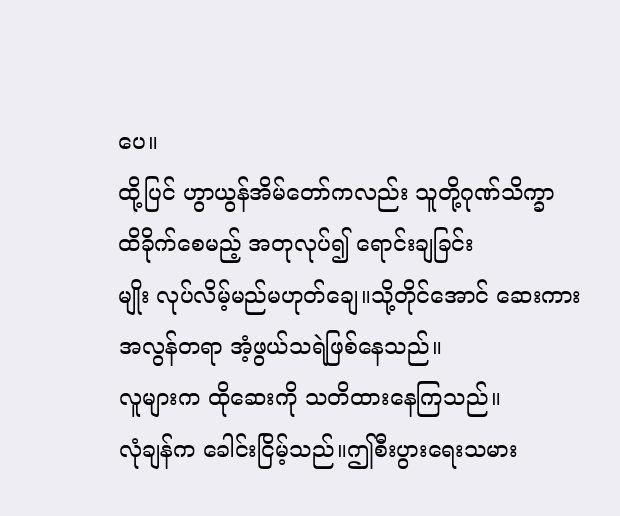ပေ။
ထို့ပြင် ဟွာယွန်အိမ်တော်ကလည်း သူတို့ဂုဏ်သိက္ခာ ထိခိုက်စေမည့် အတုလုပ်၍ ရောင်းချခြင်း
မျိုး လုပ်လိမ့်မည်မဟုတ်ချေ။သို့တိုင်အောင် ဆေးကား အလွန်တရာ အံ့ဖွယ်သရဲဖြစ်နေသည်။
လူများက ထိုဆေးကို သတိထားနေကြသည်။
လုံချန်က ခေါင်းငြိမ့်သည်။ဤစီးပွားရေးသမား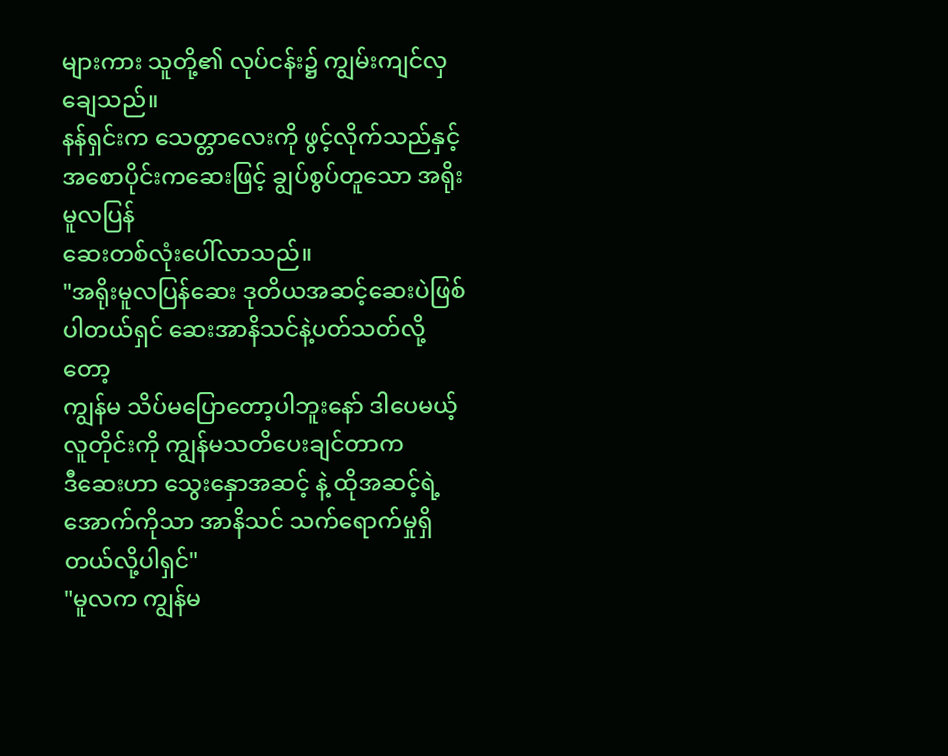များကား သူတို့၏ လုပ်ငန်း၌ ကျွမ်းကျင်လှချေသည်။
နန်ရှင်းက သေတ္တာလေးကို ဖွင့်လိုက်သည်နှင့် အစောပိုင်းကဆေးဖြင့် ချွပ်စွပ်တူသော အရိုးမူလပြန်
ဆေးတစ်လုံးပေါ်လာသည်။
"အရိုးမူလပြန်ဆေး ဒုတိယအဆင့်ဆေးပဲဖြစ်ပါတယ်ရှင် ဆေးအာနိသင်နဲ့ပတ်သတ်လို့တော့
ကျွန်မ သိပ်မပြောတော့ပါဘူးနော် ဒါပေမယ့် လူတိုင်းကို ကျွန်မသတိပေးချင်တာက
ဒီဆေးဟာ သွေးနှောအဆင့် နဲ့ ထိုအဆင့်ရဲ့အောက်ကိုသာ အာနိသင် သက်ရောက်မှုရှိတယ်လို့ပါရှင်"
"မူလက ကျွန်မ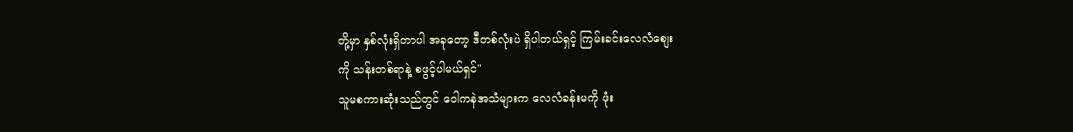တို့မှာ နှစ်လုံးရှိတာပါ အခုတော့ ဒီတစ်လုံးပဲ ရှိပါတယ်ရှင့် ကြမ်းခင်းလေလံစျေး
ကို သန်းတစ်ရာနဲ့ စဖွင့်ပါမယ်ရှင်"
သူမစကားဆုံးသည်တွင် ဝေါကနဲအသံများက လေလံခန်းမကို ဖုံး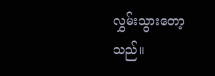လွှမ်းသွားတော့သည်။